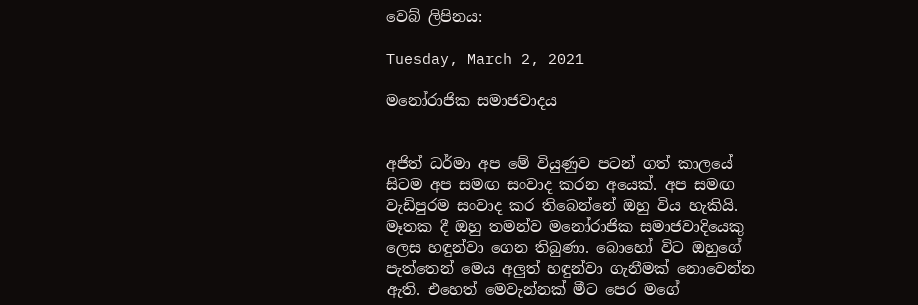වෙබ් ලිපිනය:

Tuesday, March 2, 2021

මනෝරාජික සමාජවාදය


අජිත් ධර්මා අප මේ වියුණුව පටන් ගත් කාලයේ සිටම අප සමඟ සංවාද කරන අයෙක්. අප සමඟ වැඩිපුරම සංවාද කර තිබෙන්නේ ඔහු විය හැකියි. මෑතක දී ඔහු තමන්ව මනෝරාජික සමාජවාදියෙකු ලෙස හඳුන්වා ගෙන තිබුණා. බොහෝ විට ඔහුගේ පැත්තෙන් මෙය අලුත් හඳුන්වා ගැනීමක් නොවෙන්න ඇති. එහෙත් මෙවැන්නක් මීට පෙර මගේ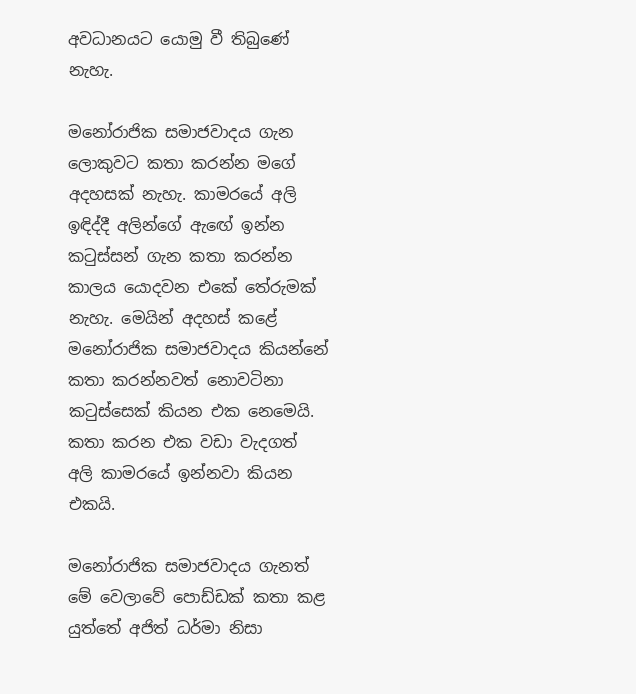අවධානයට යොමු වී තිබුණේ නැහැ.

මනෝරාජික සමාජවාදය ගැන ලොකුවට කතා කරන්න මගේ අදහසක් නැහැ. කාමරයේ අලි ඉඳිද්දී අලින්ගේ ඇඟේ ඉන්න කටුස්සන් ගැන කතා කරන්න කාලය යොදවන එකේ තේරුමක් නැහැ. මෙයින් අදහස් කළේ මනෝරාජික සමාජවාදය කියන්නේ කතා කරන්නවත් නොවටිනා කටුස්සෙක් කියන එක නෙමෙයි. කතා කරන එක වඩා වැදගත් අලි කාමරයේ ඉන්නවා කියන එකයි.

මනෝරාජික සමාජවාදය ගැනත් මේ වෙලාවේ පොඩ්ඩක් කතා කළ යුත්තේ අජිත් ධර්මා නිසා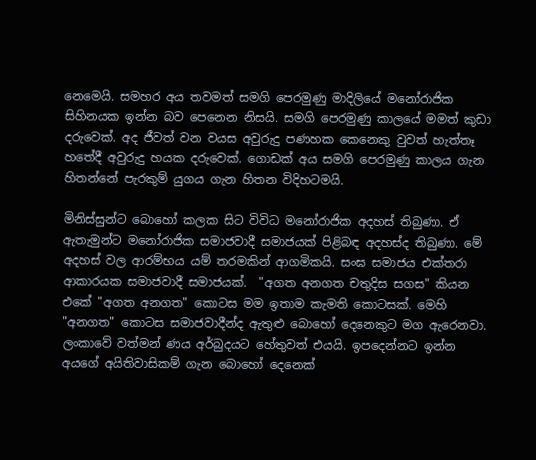නෙමෙයි. සමහර අය තවමත් සමගි පෙරමුණු මාදිලියේ මනෝරාජික සිහිනයක ඉන්න බව පෙනෙන නිසයි. සමගි පෙරමුණු කාලයේ මමත් කුඩා දරුවෙක්. අද ජීවත් වන වයස අවුරුදු පණහක කෙනෙකු වුවත් හැත්තෑ හතේදී අවුරුදු හයක දරුවෙක්. ගොඩක් අය සමගි පෙරමුණු කාලය ගැන හිතන්නේ පැරකුම් යුගය ගැන හිතන විදිහටමයි.

මිනිස්සුන්ට බොහෝ කලක සිට විවිධ මනෝරාජික අදහස් තිබුණා. ඒ ඇතැමුන්ට මනෝරාජික සමාජවාදී සමාජයක් පිළිබඳ අදහස්ද තිබුණා. මේ අදහස් වල ආරම්භය යම් තරමකින් ආගමිකයි. සංඝ සමාජය එක්තරා ආකාරයක සමාජවාදී සමාජයක්.  "අගත අනගත චතුදිස සගස" කියන එකේ "අගත අනගත" කොටස මම ඉතාම කැමති කොටසක්. මෙහි "අනගත" කොටස සමාජවාදීන්ද ඇතුළු බොහෝ දෙනෙකුට මග ඇරෙනවා. ලංකාවේ වත්මන් ණය අර්බුදයට හේතුවත් එයයි. ඉපදෙන්නට ඉන්න අයගේ අයිතිවාසිකම් ගැන බොහෝ දෙනෙක්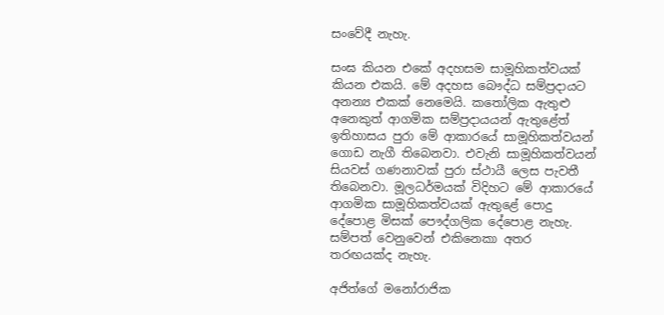සංවේදී නැහැ.

සංඝ කියන එකේ අදහසම සාමූහිකත්වයක් කියන එකයි. මේ අදහස බෞද්ධ සම්ප්‍රදායට අනන්‍ය එකක් නෙමෙයි. කතෝලික ඇතුළු අනෙකුත් ආගමික සම්ප්‍රදායයන් ඇතුළේත් ඉතිහාසය පුරා මේ ආකාරයේ සාමූහිකත්වයන් ගොඩ නැගී තිබෙනවා. එවැනි සාමූහිකත්වයන් සියවස් ගණනාවක් පුරා ස්ථායී ලෙස පැවතී තිබෙනවා. මූලධර්මයක් විදිහට මේ ආකාරයේ ආගමික සාමූහිකත්වයක් ඇතුළේ පොදු දේපොළ මිසක් පෞද්ගලික දේපොළ නැහැ. සම්පත් වෙනුවෙන් එකිනෙකා අතර තරඟයක්ද නැහැ.

අජිත්ගේ මනෝරාජික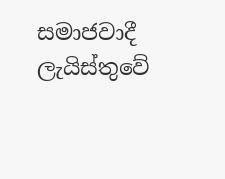සමාජවාදී ලැයිස්තුවේ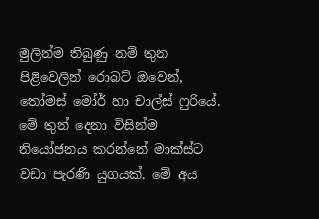මුලින්ම තිබුණු නම් තුන පිළිවෙලින් රොබට් ඔවෙන්, තෝමස් මෝර් හා චාල්ස් ෆුරියේ. මේ තුන් දෙනා විසින්ම නියෝජනය කරන්නේ මාක්ස්ට වඩා පැරණි යුගයක්. මේ අය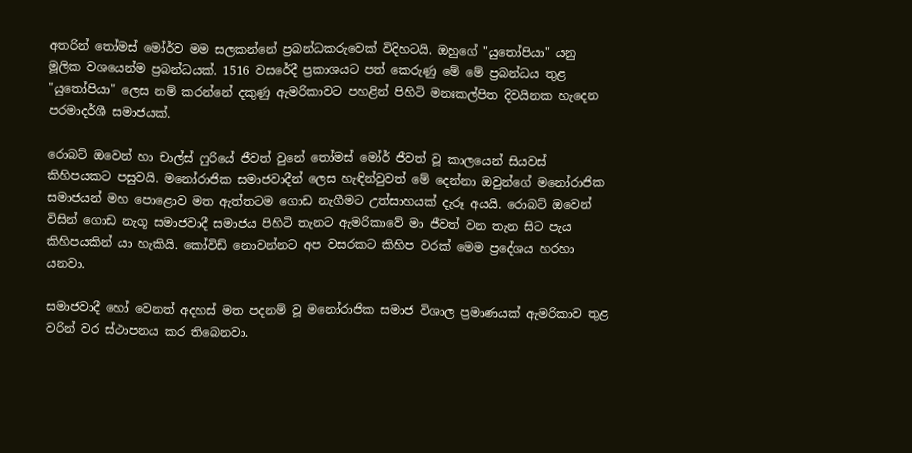අතරින් තෝමස් මෝර්ව මම සලකන්නේ ප්‍රබන්ධකරුවෙක් විදිහටයි. ඔහුගේ "යුතෝපියා" යනු මූලික වශයෙන්ම ප්‍රබන්ධයක්. 1516 වසරේදී ප්‍රකාශයට පත් කෙරුණු මේ මේ ප්‍රබන්ධය තුළ "යුතෝපියා" ලෙස නම් කරන්නේ දකුණු ඇමරිකාවට පහළින් පිහිටි මනඃකල්පිත දිවයිනක හැදෙන පරමාදර්ශී සමාජයක්.

රොබට් ඔවෙන් හා චාල්ස් ෆුරියේ ජීවත් වුනේ තෝමස් මෝර් ජීවත් වූ කාලයෙන් සියවස් කිහිපයකට පසුවයි. මනෝරාජික සමාජවාදීන් ලෙස හැඳින්වුවත් මේ දෙන්නා ඔවුන්ගේ මනෝරාජික සමාජයන් මහ පොළොව මත ඇත්තටම ගොඩ නැගීමට උත්සාහයක් දැරූ අයයි. රොබට් ඔවෙන් විසින් ගොඩ නැගූ සමාජවාදී සමාජය පිහිටි තැනට ඇමරිකාවේ මා ජීවත් වන තැන සිට පැය කිහිපයකින් යා හැකියි. කෝවිඩ් නොවන්නට අප වසරකට කිහිප වරක් මෙම ප්‍රදේශය හරහා යනවා.

සමාජවාදී හෝ වෙනත් අදහස් මත පදනම් වූ මනෝරාජික සමාජ විශාල ප්‍රමාණයක් ඇමරිකාව තුළ වරින් වර ස්ථාපනය කර තිබෙනවා.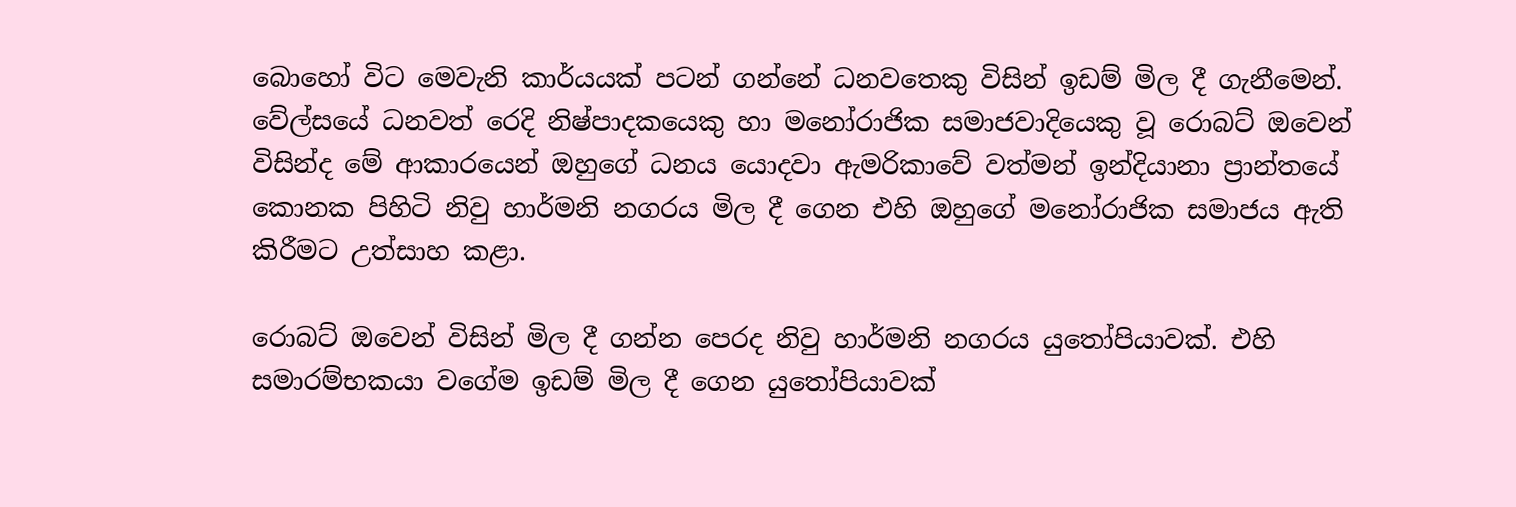බොහෝ විට මෙවැනි කාර්යයක් පටන් ගන්නේ ධනවතෙකු විසින් ඉඩම් මිල දී ගැනීමෙන්. වේල්සයේ ධනවත් රෙදි නිෂ්පාදකයෙකු හා මනෝරාජික සමාජවාදියෙකු වූ රොබට් ඔවෙන් විසින්ද මේ ආකාරයෙන් ඔහුගේ ධනය යොදවා ඇමරිකාවේ වත්මන් ඉන්දියානා ප්‍රාන්තයේ කොනක පිහිටි නිවු හාර්මනි නගරය මිල දී ගෙන එහි ඔහුගේ මනෝරාජික සමාජය ඇති කිරීමට උත්සාහ කළා.

රොබට් ඔවෙන් විසින් මිල දී ගන්න පෙරද නිවු හාර්මනි නගරය යුතෝපියාවක්. එහි සමාරම්භකයා වගේම ඉඩම් මිල දී ගෙන යුතෝපියාවක්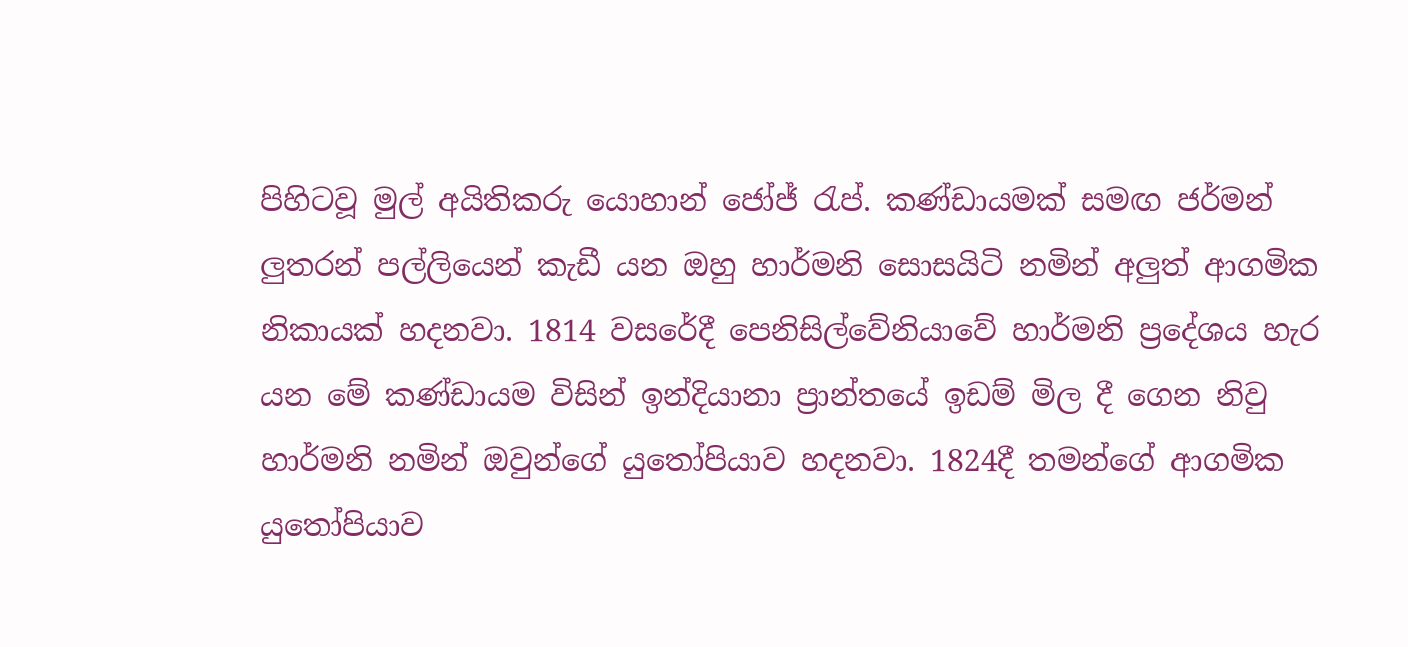පිහිටවූ මුල් අයිතිකරු යොහාන් ජෝජ් රැප්. කණ්ඩායමක් සමඟ ජර්මන් ලුතරන් පල්ලියෙන් කැඩී යන ඔහු හාර්මනි සොසයිටි නමින් අලුත් ආගමික නිකායක් හදනවා. 1814 වසරේදී පෙනිසිල්වේනියාවේ හාර්මනි ප්‍රදේශය හැර යන මේ කණ්ඩායම විසින් ඉන්දියානා ප්‍රාන්තයේ ඉඩම් මිල දී ගෙන නිවු හාර්මනි නමින් ඔවුන්ගේ යුතෝපියාව හදනවා. 1824දී තමන්ගේ ආගමික යුතෝපියාව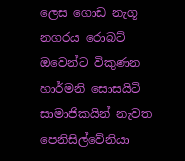ලෙස ගොඩ නැගූ නගරය රොබට් ඔවෙන්ට විකුණන හාර්මනි සොසයිටි සාමාජිකයින් නැවත පෙනිසිල්වේනියා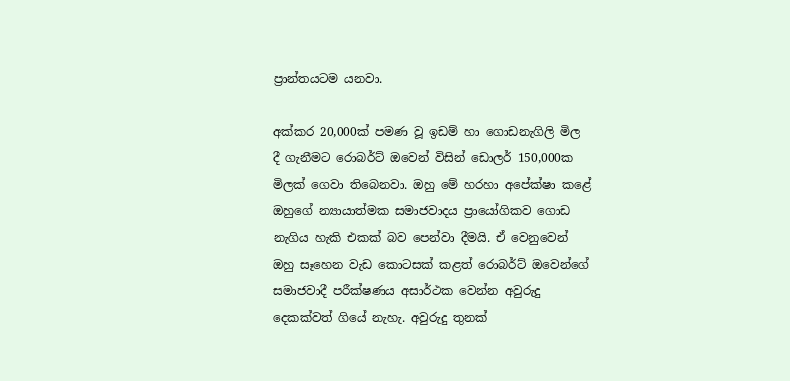ප්‍රාන්තයටම යනවා.

අක්කර 20,000ක් පමණ වූ ඉඩම් හා ගොඩනැගිලි මිල දී ගැනීමට රොබර්ට් ඔවෙන් විසින් ඩොලර් 150,000ක මිලක් ගෙවා තිබෙනවා. ඔහු මේ හරහා අපේක්ෂා කළේ ඔහුගේ න්‍යායාත්මක සමාජවාදය ප්‍රායෝගිකව ගොඩ නැගිය හැකි එකක් බව පෙන්වා දීමයි. ඒ වෙනුවෙන් ඔහු සෑහෙන වැඩ කොටසක් කළත් රොබර්ට් ඔවෙන්ගේ සමාජවාදී පරීක්ෂණය අසාර්ථක වෙන්න අවුරුදු දෙකක්වත් ගියේ නැහැ. අවුරුදු තුනක්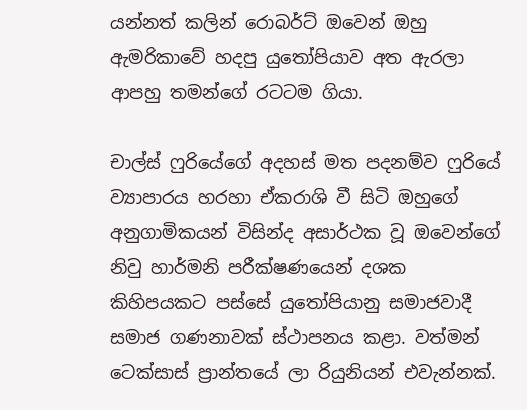යන්නත් කලින් රොබර්ට් ඔවෙන් ඔහු ඇමරිකාවේ හදපු යුතෝපියාව අත ඇරලා ආපහු තමන්ගේ රටටම ගියා.

චාල්ස් ෆුරියේගේ අදහස් මත පදනම්ව ෆුරියේ ව්‍යාපාරය හරහා ඒකරාශි වී සිටි ඔහුගේ අනුගාමිකයන් විසින්ද අසාර්ථක වූ ඔවෙන්ගේ නිවු හාර්මනි පරීක්ෂණයෙන් දශක කිහිපයකට පස්සේ යුතෝපියානු සමාජවාදී සමාජ ගණනාවක් ස්ථාපනය කළා. වත්මන් ටෙක්සාස් ප්‍රාන්තයේ ලා රියුනියන් එවැන්නක්.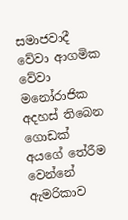සමාජවාදී වේවා ආගමික වේවා මනෝරාජික අදහස් තිබෙන ගොඩක් අයගේ තේරීම වෙන්නේ ඇමරිකාව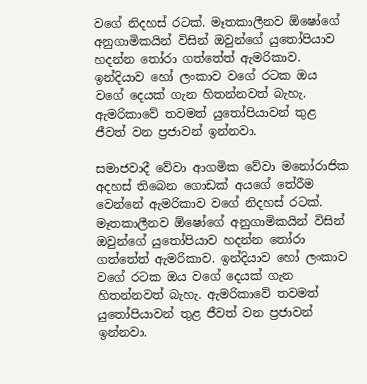වගේ නිදහස් රටක්. මෑතකාලීනව ඕෂෝගේ අනුගාමිකයින් විසින් ඔවුන්ගේ යුතෝපියාව හදන්න තෝරා ගත්තේත් ඇමරිකාව. ඉන්දියාව හෝ ලංකාව වගේ රටක ඔය වගේ දෙයක් ගැන හිතන්නවත් බැහැ. ඇමරිකාවේ තවමත් යුතෝපියාවන් තුළ ජීවත් වන ප්‍රජාවන් ඉන්නවා.

සමාජවාදී වේවා ආගමික වේවා මනෝරාජික අදහස් තිබෙන ගොඩක් අයගේ තේරීම වෙන්නේ ඇමරිකාව වගේ නිදහස් රටක්. මෑතකාලීනව ඕෂෝගේ අනුගාමිකයින් විසින් ඔවුන්ගේ යුතෝපියාව හදන්න තෝරා ගත්තේත් ඇමරිකාව. ඉන්දියාව හෝ ලංකාව වගේ රටක ඔය වගේ දෙයක් ගැන හිතන්නවත් බැහැ. ඇමරිකාවේ තවමත් යුතෝපියාවන් තුළ ජීවත් වන ප්‍රජාවන් ඉන්නවා.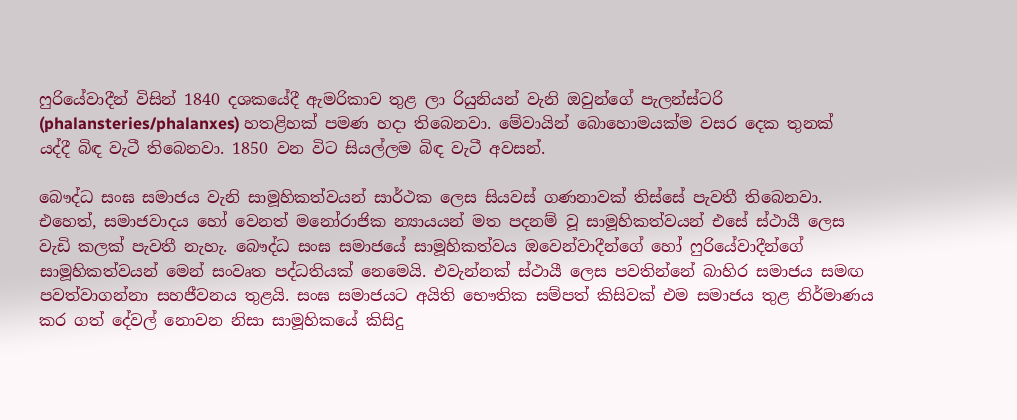ෆුරියේවාදීන් විසින් 1840 දශකයේදී ඇමරිකාව තුළ ලා රියුනියන් වැනි ඔවුන්ගේ පැලන්ස්ටරි (phalansteries/phalanxes) හතළිහක් පමණ හදා තිබෙනවා. මේවායින් බොහොමයක්ම වසර දෙක තුනක් යද්දී බිඳ වැටී තිබෙනවා. 1850 වන විට සියල්ලම බිඳ වැටී අවසන්.

බෞද්ධ සංඝ සමාජය වැනි සාමූහිකත්වයන් සාර්ථක ලෙස සියවස් ගණනාවක් තිස්සේ පැවතී තිබෙනවා. එහෙත්, සමාජවාදය හෝ වෙනත් මනෝරාජික න්‍යායයන් මත පදනම් වූ සාමූහිකත්වයන් එසේ ස්ථායී ලෙස වැඩි කලක් පැවතී නැහැ. බෞද්ධ සංඝ සමාජයේ සාමූහිකත්වය ඔවෙන්වාදීන්ගේ හෝ ෆුරියේවාදීන්ගේ සාමූහිකත්වයන් මෙන් සංවෘත පද්ධතියක් නෙමෙයි. එවැන්නක් ස්ථායී ලෙස පවතින්නේ බාහිර සමාජය සමඟ පවත්වාගන්නා සහජීවනය තුළයි. සංඝ සමාජයට අයිති භෞතික සම්පත් කිසිවක් එම සමාජය තුළ නිර්මාණය කර ගත් දේවල් නොවන නිසා සාමූහිකයේ කිසිදු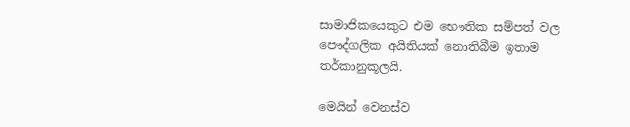සාමාජිකයෙකුට එම භෞතික සම්පත් වල පෞද්ගලික අයිතියක් නොතිබීම ඉතාම තර්කානුකූලයි.

මෙයින් වෙනස්ව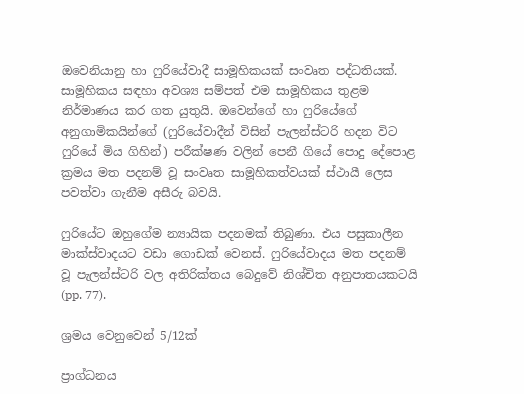ඔවෙනියානු හා ෆුරියේවාදී සාමූහිකයක් සංවෘත පද්ධතියක්. සාමූහිකය සඳහා අවශ්‍ය සම්පත් එම සාමූහිකය තුළම නිර්මාණය කර ගත යුතුයි. ඔවෙන්ගේ හා ෆුරියේගේ අනුගාමිකයින්ගේ (ෆුරියේවාදීන් විසින් පැලන්ස්ටරි හදන විට ෆුරියේ මිය ගිහින්) පරීක්ෂණ වලින් පෙනී ගියේ පොදු දේපොළ ක්‍රමය මත පදනම් වූ සංවෘත සාමූහිකත්වයක් ස්ථායී ලෙස පවත්වා ගැනීම අසීරු බවයි.

ෆුරියේට ඔහුගේම න්‍යායික පදනමක් තිබුණා. එය පසුකාලීන මාක්ස්වාදයට වඩා ගොඩක් වෙනස්. ෆුරියේවාදය මත පදනම් වූ පැලන්ස්ටරි වල අතිරික්තය බෙදුවේ නිශ්චිත අනුපාතයකටයි (pp. 77).

ශ්‍රමය වෙනුවෙන් 5/12ක්

ප්‍රාග්ධනය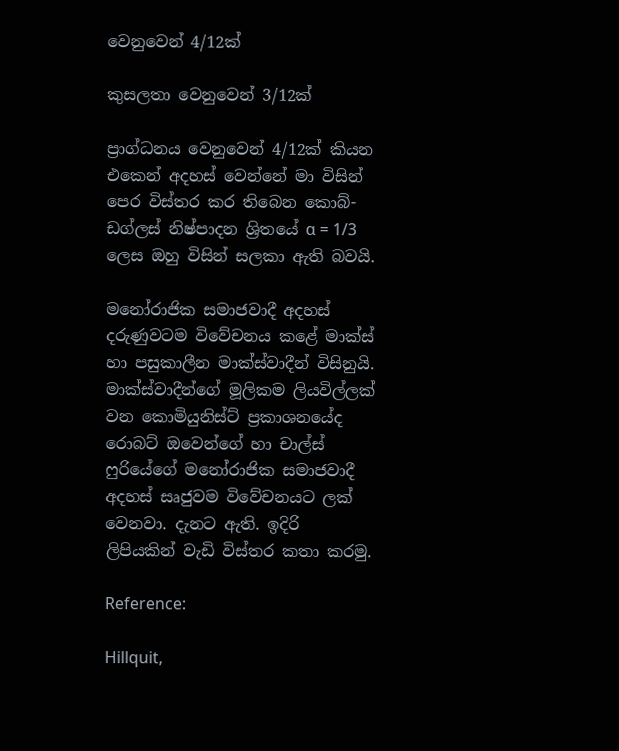වෙනුවෙන් 4/12ක්

කුසලතා වෙනුවෙන් 3/12ක්

ප්‍රාග්ධනය වෙනුවෙන් 4/12ක් කියන එකෙන් අදහස් වෙන්නේ මා විසින් පෙර විස්තර කර තිබෙන කොබ්-ඩග්ලස් නිෂ්පාදන ශ්‍රිතයේ α = 1/3 ලෙස ඔහු විසින් සලකා ඇති බවයි.

මනෝරාජික සමාජවාදී අදහස් දරුණුවටම විවේචනය කළේ මාක්ස් හා පසුකාලීන මාක්ස්වාදීන් විසිනුයි. මාක්ස්වාදීන්ගේ මූලිකම ලියවිල්ලක් වන කොමියුනිස්ට් ප්‍රකාශනයේද රොබට් ඔවෙන්ගේ හා චාල්ස් ෆුරියේගේ මනෝරාජික සමාජවාදී අදහස් සෘජුවම විවේචනයට ලක් වෙනවා. දැනට ඇති. ඉදිරි ලිපියකින් වැඩි විස්තර කතා කරමු.

Reference:

Hillquit,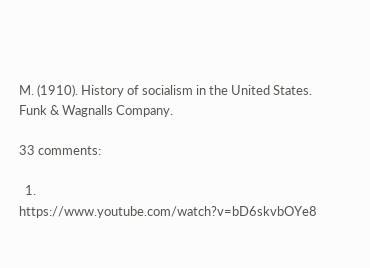M. (1910). History of socialism in the United States. Funk & Wagnalls Company.

33 comments:

  1. https://www.youtube.com/watch?v=bD6skvbOYe8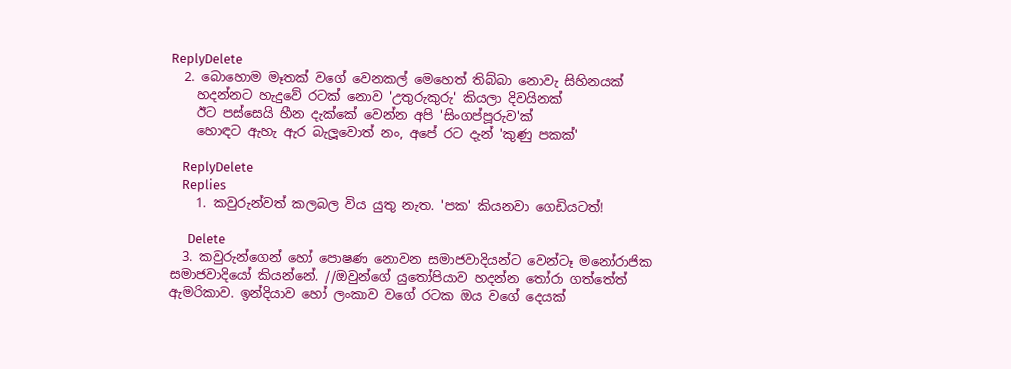ReplyDelete
  2. බොහොම මෑතක් වගේ වෙනකල් මෙහෙත් තිබ්බා නොවැ සිහිනයක්
    හදන්නට හැදුවේ රටක් නොව 'උතුරුකුරු' කියලා දිවයිනක්
    ඊට පස්සෙයි හීන දැක්කේ වෙන්න අපි 'සිංගප්පූරුව'ක්
    හොඳට ඇහැ ඇර බැලූවොත් නං, අපේ රට දැන් 'කුණු පකක්'

    ReplyDelete
    Replies
    1. කවුරුන්වත් කලබල විය යුතු නැත. 'පක' කියනවා ගෙඩියටත්!

      Delete
  3. කවුරුන්ගෙන් හෝ පොෂණ නොවන සමාජවාදියන්ට වෙන්ටෑ මනෝරාජික සමාජවාදියෝ කියන්නේ. //ඔවුන්ගේ යුතෝපියාව හදන්න තෝරා ගත්තේත් ඇමරිකාව. ඉන්දියාව හෝ ලංකාව වගේ රටක ඔය වගේ දෙයක්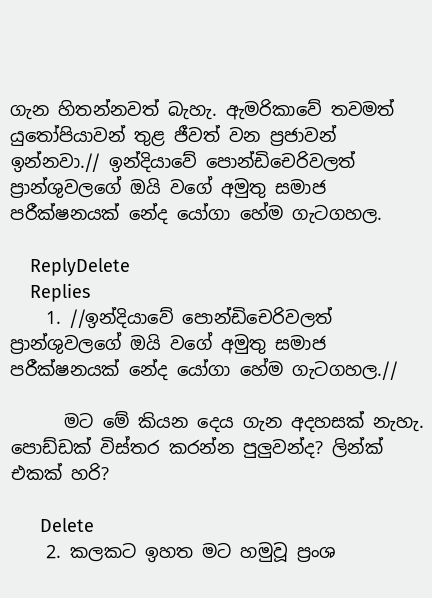ගැන හිතන්නවත් බැහැ. ඇමරිකාවේ තවමත් යුතෝපියාවන් තුළ ජීවත් වන ප්‍රජාවන් ඉන්නවා.// ඉන්දියාවේ පොන්ඩිචෙරිවලත් ප්‍රාන්ශුවලගේ ඔයි වගේ අමුතු සමාජ පරීක්ෂනයක් නේද යෝගා හේම ගැටගහල.

    ReplyDelete
    Replies
    1. //ඉන්දියාවේ පොන්ඩිචෙරිවලත් ප්‍රාන්ශුවලගේ ඔයි වගේ අමුතු සමාජ පරීක්ෂනයක් නේද යෝගා හේම ගැටගහල.//

      මට මේ කියන දෙය ගැන අදහසක් නැහැ. පොඩ්ඩක් විස්තර කරන්න පුලුවන්ද? ලින්ක් එකක් හරි?

      Delete
    2. කලකට ඉහත මට හමුවූ ප්‍රංශ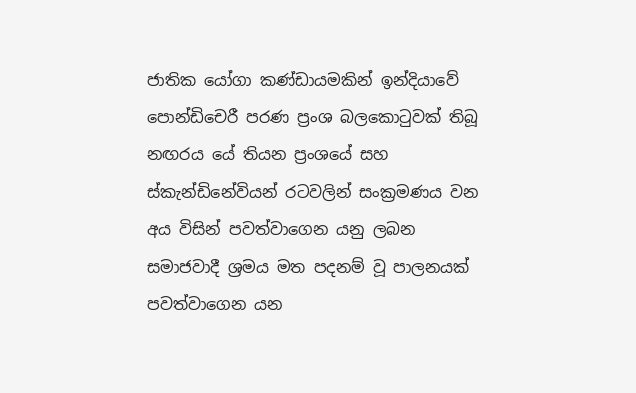ජාතික යෝගා කණ්ඩායමකින් ඉන්දියාවේ පොන්ඩි‍චෙරී පරණ ප්‍රංශ බලකොටුවක් තිබූ නඟරය යේ තියන ප්‍රංශයේ සහ ස්කැන්ඩිනේවියන් රටවලින් සංක්‍රමණය වන අය විසින් පවත්වාගෙන යනු ලබන සමාජවාදී ශ්‍රමය මත පදනම් වූ පාලනයක් පවත්වාගෙන යන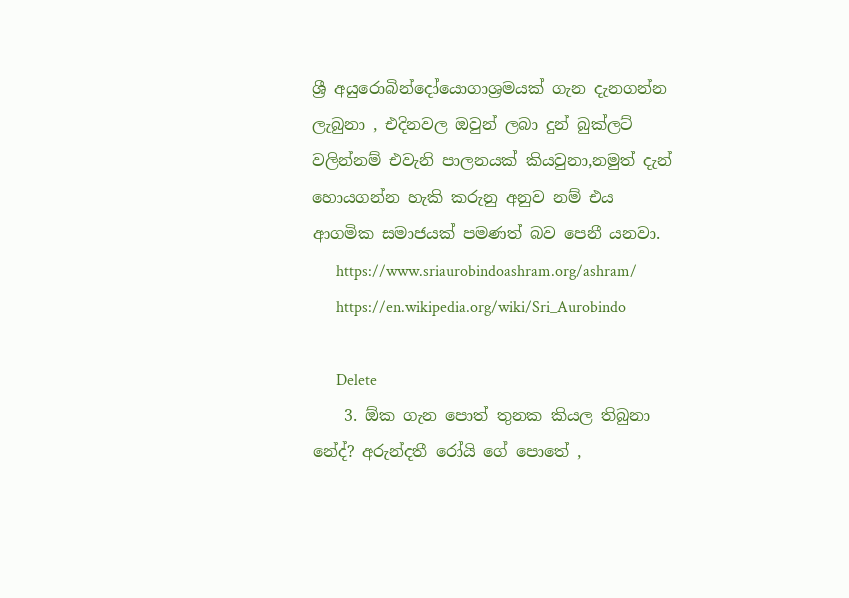ශ්‍රී අයුරොබින්දෝයොගාශ්‍රමයක් ගැන දැනගන්න ලැබුනා , එදිනවල ඔවුන් ලබා දුන් බුක්ලට් වලින්නම් එවැනි පාලනයක් කියවුනා,නමුත් දැන් හොයගන්න හැකි කරුනු අනුව නම් එය ආගමික සමාජයක් පමණත් බව පෙනී යනවා.
      https://www.sriaurobindoashram.org/ashram/
      https://en.wikipedia.org/wiki/Sri_Aurobindo

      Delete
    3. ඕක ගැන පොත් තුනක කියල තිබුනා නේද්? අරුන්දතී රෝයි ගේ පොතේ ,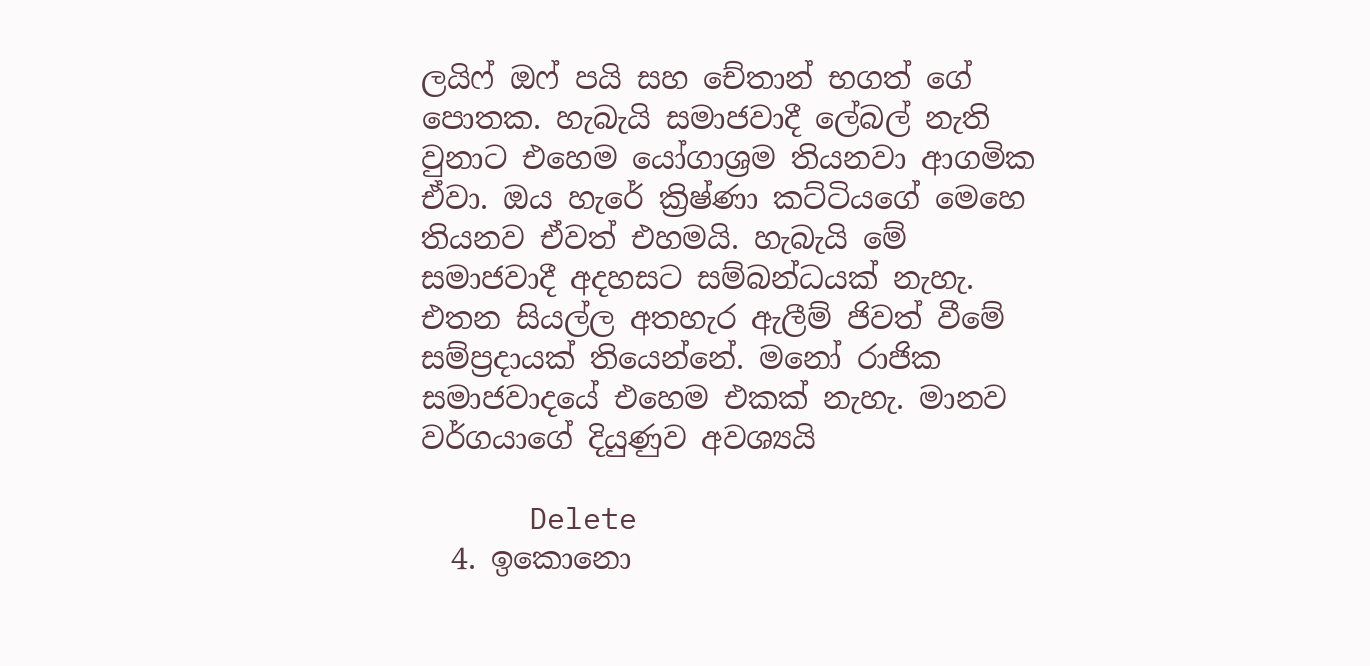ලයිෆ් ඔෆ් පයි සහ චේතාන් භගත් ගේ පොතක. හැබැයි සමාජවාදී ලේබල් නැති වුනාට එහෙම යෝගාශ්‍රම තියනවා ආගමික ඒවා. ඔය හැරේ ක්‍රිෂ්ණා කට්ටියගේ මෙහෙ තියනව ඒවත් එහමයි. හැබැයි මේ සමාජවාදී අදහසට සම්බන්ධයක් නැහැ. එතන සියල්ල අතහැර ඇලීම් ජිවත් වීමේ සම්ප්‍රදායක් තියෙන්නේ. මනෝ රාජික සමාජවාදයේ එහෙම එකක් නැහැ. මානව වර්ගයාගේ දියුණුව අවශ්‍යයි

      Delete
  4. ඉකොනො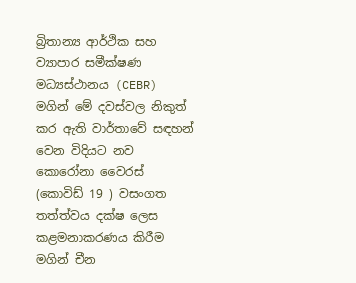බ්‍රිතාන්‍ය ආර්ථික සහ ව්‍යාපාර සමීක්ෂණ මධ්‍යස්ථානය (CEBR) මගින් මේ දවස්වල නිකුත් කර ඇති වාර්තාවේ සඳහන් වෙන විදියට නව කොරෝනා වෛරස් (කොවිඩ් 19 ) වසංගත තත්ත්වය දක්ෂ ලෙස කළමනාකරණය කිරීම මගින් චීන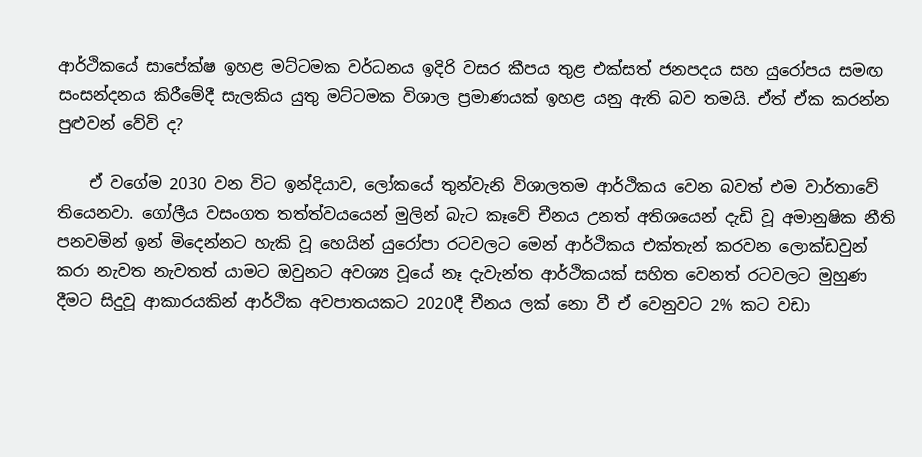ආර්ථිකයේ සාපේක්ෂ ඉහළ මට්ටමක වර්ධනය ඉදිරි වසර කීපය තුළ එක්සත් ජනපදය සහ යුරෝපය සමඟ සංසන්දනය කිරීමේදී සැලකිය යුතු මට්ටමක විශාල ප්‍රමාණයක් ඉහළ යනු ඇති බව තමයි. ඒත් ඒක කරන්න පුළුවන් වේවි ද?

    ඒ වගේම 2030 වන විට ඉන්දියාව, ලෝකයේ තුන්වැනි විශාලතම ආර්ථිකය වෙන බවත් එම වාර්තාවේ තියෙනවා. ගෝලීය වසංගත තත්ත්වයයෙන් මුලින් බැට කෑවේ චීනය උනත් අතිශයෙන් දැඩි වූ අමානුෂික නීති පනවමින් ඉන් මිදෙන්නට හැකි වූ හෙයින් යුරෝපා රටවලට මෙන් ආර්ථිකය එක්තැන් කරවන ලොක්ඩවුන් කරා නැවත නැවතත් යාමට ඔවුනට අවශ්‍ය වූයේ නෑ දැවැන්ත ආර්ථිකයක් සහිත වෙනත් රටවලට මුහුණ දීමට සිදුවූ ආකාරයකින් ආර්ථික අවපාතයකට 2020දී චීනය ලක් නො වී ඒ වෙනුවට 2% කට වඩා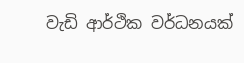වැඩි ආර්ථික වර්ධනයක්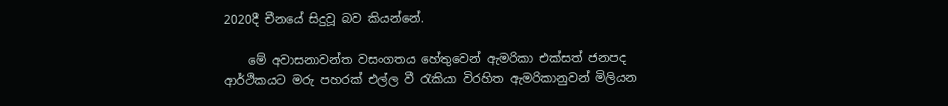2020දී චීනයේ සිදුවූ බව කියන්නේ.

    මේ අවාසනාවන්ත වසංගතය හේතුවෙන් ඇමරිකා එක්සත් ජනපද ආර්ථිකයට මරු පහරක් එල්ල වී රැකියා විරහිත ඇමරිකානුවන් මිලියන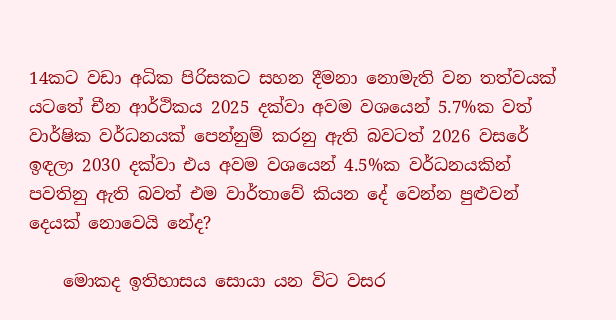14කට වඩා අධික පිරිසකට සහන දීමනා නොමැති වන තත්වයක් යටතේ චීන ආර්ථිකය 2025 දක්වා අවම වශයෙන් 5.7%ක වත් වාර්ෂික වර්ධනයක් පෙන්නුම් කරනු ඇති බවටත් 2026 වසරේ ඉඳලා 2030 දක්වා එය අවම වශයෙන් 4.5%ක වර්ධනයකින් පවතිනු ඇති බවත් එම වාර්තාවේ කියන දේ වෙන්න පුළුවන් දෙයක් නොවෙයි නේද?

    මොකද ඉතිහාසය සොයා යන විට වසර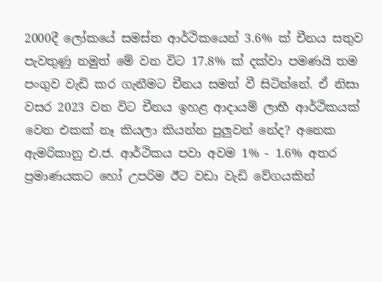2000දී ලෝකයේ සමස්ත ආර්ථිකයෙන් 3.6% ක් චීනය සතුව පැවතුණු නමුත් මේ වන විට 17.8% ක් දක්වා පමණයි තම පංගුව වැඩි කර ගැනීමට චීනය සමත් වී සිටින්නේ. ඒ නිසා වසර 2023 වන විට චීනය ඉහළ ආදායම් ලාභී ආර්ථිකයක් වෙන එකක් නෑ කියලා කියන්න පුලුවන් නේද? අනෙක ඇමරිකානු එ.ජ. ආර්ථිකය පවා අවම 1% - 1.6% අතර ප්‍රමාණයකට හෝ උපරිම ඊට වඩා වැඩි වේගයකින්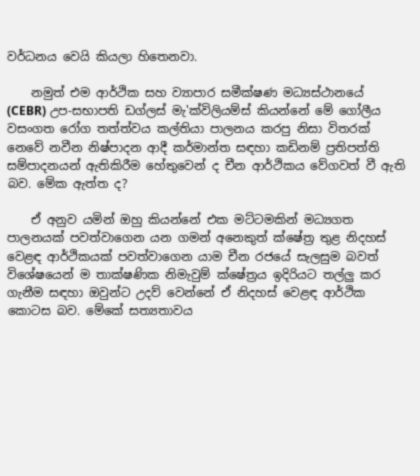වර්ධනය වෙයි කියලා හිතෙනවා.

    නමුත් එම ආර්ථික සහ ව්‍යාපාර සමීක්ෂණ මධ්‍යස්ථානයේ (CEBR) උප-සභාපති ඩග්ලස් මැ'ක්විලියම්ස් කියන්නේ මේ ගෝලීය වසංගත රෝග තත්ත්වය කල්තියා පාලනය කරපු නිසා විතරක් නෙවේ නවීන නිෂ්පාදන ආදී කර්මාන්ත සඳහා කඩිනම් ප්‍රතිපත්ති සම්පාදනයන් ඇතිකිරීම හේතුවෙන් ද චීන ආර්ථිකය වේගවත් වී ඇති බව. මේක ඇත්ත ද?

    ඒ අනුව යමින් ඔහු කියන්නේ එක මට්ටමකින් මධ්‍යගත පාලනයක් පවත්වාගෙන යන ගමන් අනෙකුත් ක්ෂේත්‍ර තුළ නිදහස් වෙළඳ ආර්ථිකයක් පවත්වාගෙන යාම චීන රජයේ සැලසුම බවත් විශේෂයෙන් ම තාක්ෂණික නිමැවුම් ක්ෂේත්‍රය ඉදිරියට තල්ලු කර ගැනීම සඳහා ඔවුන්ට උදව් වෙන්නේ ඒ නිදහස් වෙළඳ ආර්ථික කොටස බව. මේකේ සත්‍යතාවය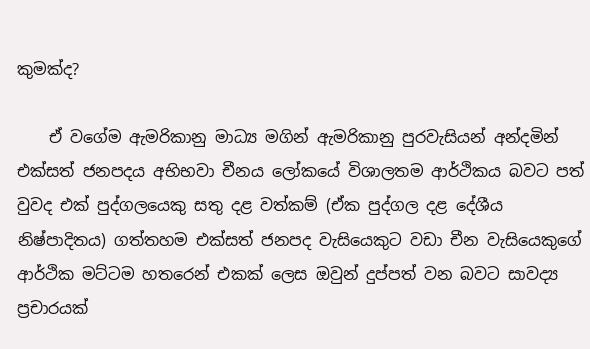කුමක්ද?

    ඒ වගේම ඇමරිකානු මාධ්‍ය මගින් ඇමරිකානු පුරවැසියන් අන්දමින් එක්සත් ජනපදය අභිභවා චීනය ලෝකයේ විශාලතම ආර්ථිකය බවට පත් වුවද එක් පුද්ගලයෙකු සතු දළ වත්කම් (ඒක පුද්ගල දළ දේශීය නිෂ්පාදිතය) ගත්තහම එක්සත් ජනපද වැසියෙකුට වඩා චීන වැසියෙකුගේ ආර්ථික මට්ටම හතරෙන් එකක් ලෙස ඔවුන් දුප්පත් වන බවට සාවද්‍ය ප්‍රචාරයක්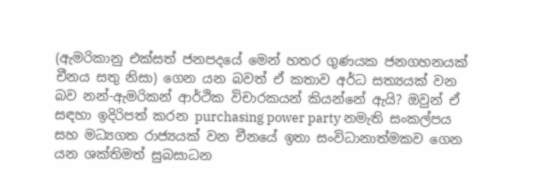(ඇමරිකානු එක්සත් ජනපදයේ මෙන් හතර ගුණයක ජනගහනයක් චීනය සතු නිසා) ගෙන යන බවත් ඒ කතාව අර්ධ සත්‍යයක් වන බව නන්-ඇමරිකන් ආර්ථික විචාරකයන් කියන්නේ ඇයි? ඔවුන් ඒ සඳහා ඉදිරිපත් කරන purchasing power party නමැති සංකල්පය සහ මධ්‍යගත රාජ්‍යයක් වන චීනයේ ඉතා සංවිධානාත්මකව ගෙන යන ශක්තිමත් සුබසාධන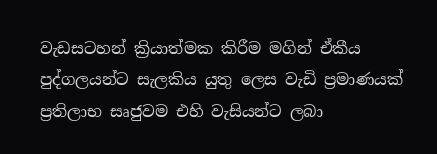වැඩසටහන් ක්‍රියාත්මක කිරීම මගින් ඒකීය පුද්ගලයන්ට සැලකිය යුතු ලෙස වැඩි ප්‍රමාණයක් ප්‍රතිලාභ සෘජුවම එහි වැසියන්ට ලබා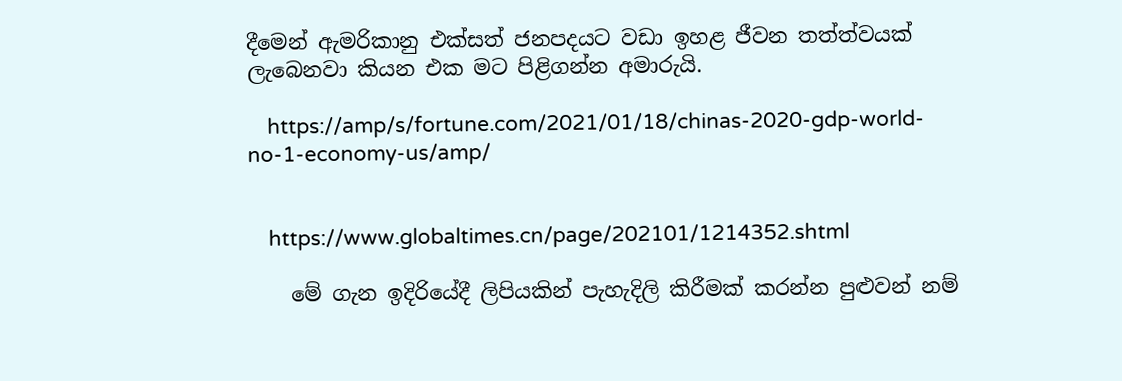දීමෙන් ඇමරිකානු එක්සත් ජනපදයට වඩා ඉහළ ජීවන තත්ත්වයක් ලැබෙනවා කියන එක මට පිළිගන්න අමාරුයි.

    https://amp/s/fortune.com/2021/01/18/chinas-2020-gdp-world-no-1-economy-us/amp/


    https://www.globaltimes.cn/page/202101/1214352.shtml

    මේ ගැන ඉදිරියේදී ලිපියකින් පැහැදිලි කිරීමක් කරන්න පුළුවන් නම්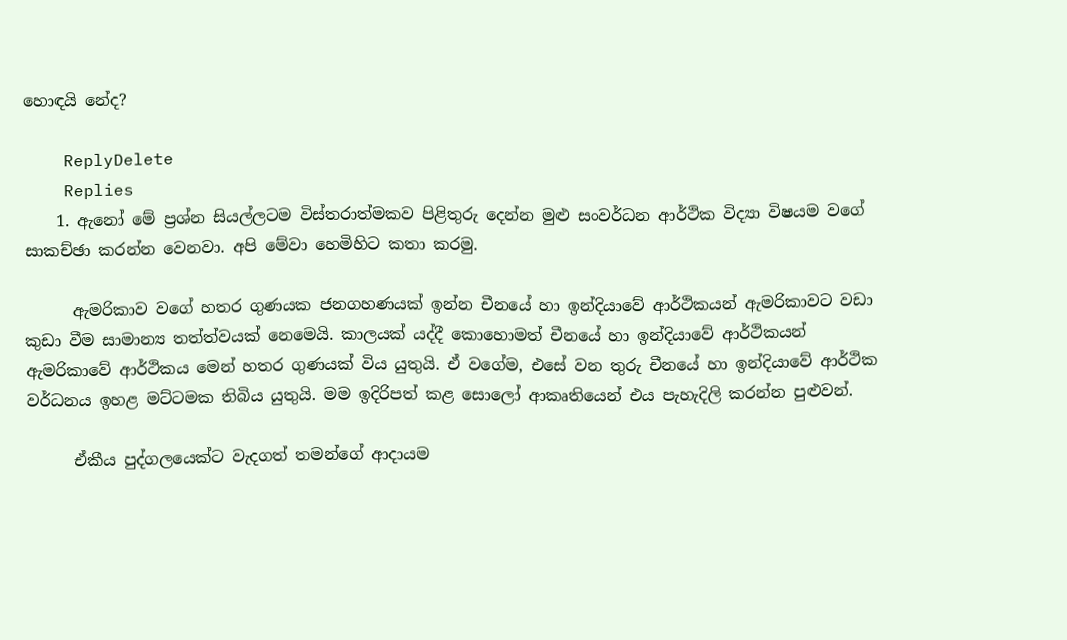හොඳයි නේද?

    ReplyDelete
    Replies
    1. ඇනෝ මේ ප්‍රශ්න සියල්ලටම විස්තරාත්මකව පිළිතුරු දෙන්න මුළු සංවර්ධන ආර්ථික විද්‍යා විෂයම වගේ සාකච්ඡා කරන්න වෙනවා. අපි මේවා හෙමිහිට කතා කරමු.

      ඇමරිකාව වගේ හතර ගුණයක ජනගහණයක් ඉන්න චීනයේ හා ඉන්දියාවේ ආර්ථිකයන් ඇමරිකාවට වඩා කුඩා වීම සාමාන්‍ය තත්ත්වයක් නෙමෙයි. කාලයක් යද්දී කොහොමත් චීනයේ හා ඉන්දියාවේ ආර්ථිකයන් ඇමරිකාවේ ආර්ථිකය මෙන් හතර ගුණයක් විය යුතුයි. ඒ වගේම, එසේ වන තුරු චීනයේ හා ඉන්දියාවේ ආර්ථික වර්ධනය ඉහළ මට්ටමක තිබිය යුතුයි. මම ඉදිරිපත් කළ සොලෝ ආකෘතියෙන් එය පැහැදිලි කරන්න පුළුවන්.

      ඒකීය පුද්ගලයෙක්ට වැදගත් තමන්ගේ ආදායම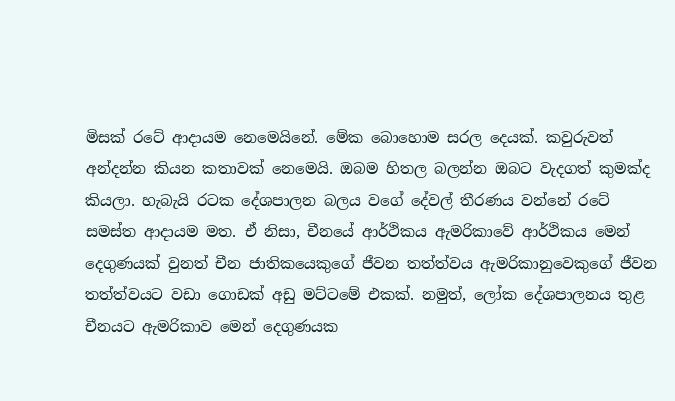මිසක් රටේ ආදායම නෙමෙයිනේ. මේක බොහොම සරල දෙයක්. කවුරුවත් අන්දන්න කියන කතාවක් නෙමෙයි. ඔබම හිතල බලන්න ඔබට වැදගත් කුමක්ද කියලා. හැබැයි රටක දේශපාලන බලය වගේ දේවල් තීරණය වන්නේ රටේ සමස්ත ආදායම මත. ඒ නිසා, චීනයේ ආර්ථිකය ඇමරිකාවේ ආර්ථිකය මෙන් දෙගුණයක් වුනත් චීන ජාතිකයෙකුගේ ජීවන තත්ත්වය ඇමරිකානුවෙකුගේ ජීවන තත්ත්වයට වඩා ගොඩක් අඩු මට්ටමේ එකක්. නමුත්, ලෝක දේශපාලනය තුළ චීනයට ඇමරිකාව මෙන් දෙගුණයක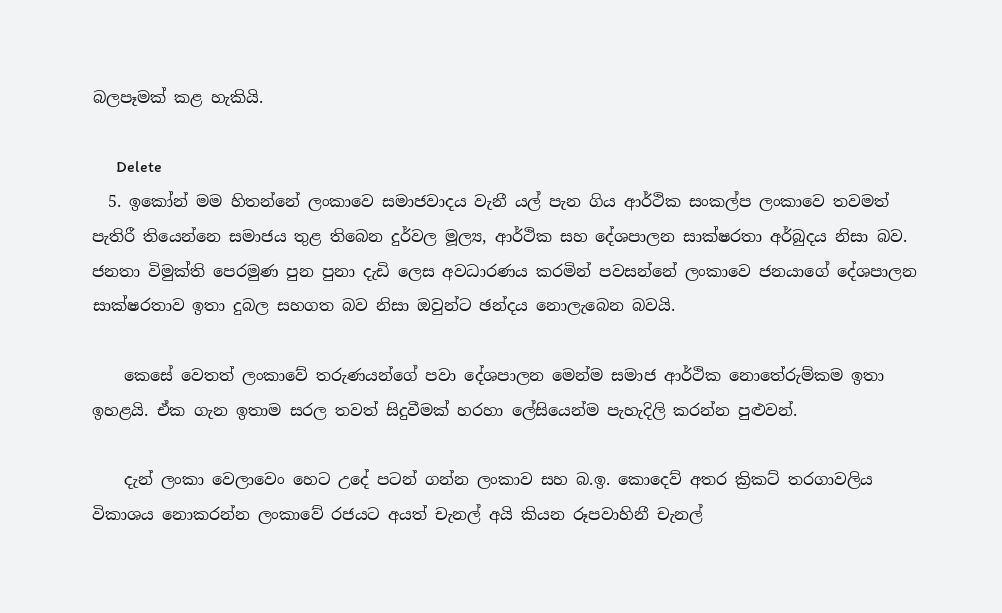බලපෑමක් කළ හැකියි.

      Delete
  5. ඉකෝන් මම හිතන්නේ ලංකාවෙ සමාජවාදය වැනී යල් පැන ගිය ආර්ථික සංකල්ප ලංකාවෙ තවමත් පැතිරී තියෙන්නෙ සමාජය තුළ තිබෙන දුර්වල මූල්‍ය, ආර්ථික සහ දේශපාලන සාක්ෂරතා අර්බුදය නිසා බව. ජනතා විමුක්ති පෙරමුණ පුන පුනා දැඩි ලෙස අවධාරණය කරමින් පවසන්නේ ලංකාවෙ ජනයාගේ දේශපාලන සාක්ෂරතාව ඉතා දුබල සහගත බව නිසා ඔවුන්ට ඡන්දය නොලැබෙන බවයි.

    කෙසේ වෙතත් ලංකාවේ තරුණයන්ගේ පවා දේශපාලන මෙන්ම සමාජ ආර්ථික නොතේරුම්කම ඉතා ඉහළයි. ඒක ගැන ඉතාම සරල තවත් සිදුවීමක් හරහා ලේසියෙන්ම පැහැදිලි කරන්න පුළුවන්.

    දැන් ලංකා වෙලාවෙං හෙට උදේ පටන් ගන්න ලංකාව සහ බ.ඉ. කොදෙව් අතර ක්‍රිකට් තරගාවලිය විකාශය නොකරන්න ලංකාවේ රජයට අයත් චැනල් අයි කියන රූපවාහිනී චැනල්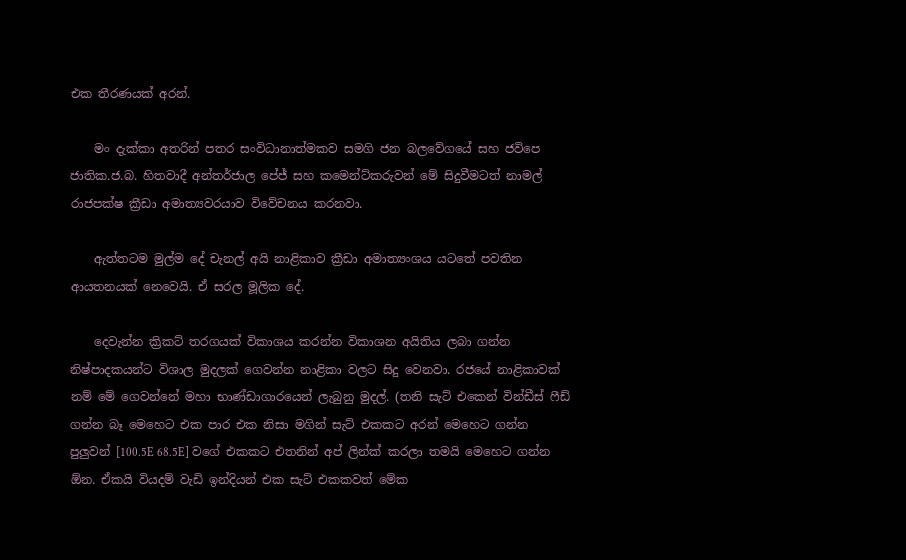එක තීරණයක් අරන්.

    මං දැක්කා අතරින් පතර සංවිධානාත්මකව සමගි ජන බලවේගයේ සහ ජවිපෙ ජාතික.ජ.බ. හිතවාදී අන්තර්ජාල පේජ් සහ කමෙන්ට්කරුවන් මේ සිදුවීමටත් නාමල් රාජපක්ෂ ක්‍රීඩා අමාත්‍යවරයාව විවේචනය කරනවා.

    ඇත්‍තටම මුල්ම දේ චැනල් අයි නාළිකාව ක්‍රීඩා අමාත්‍යංශය යටතේ පවතින ආයතනයක් නෙවෙයි. ඒ සරල මූලික දේ.

    දෙවැන්න ක්‍රිකට් තරගයක් විකාශය කරන්න විකාශන අයිතිය ලබා ගන්න නිෂ්පාදකයන්ට විශාල මුදලක් ගෙවන්න නාළිකා වලට සිදු වෙනවා. රජයේ නාළිකාවක් නම් මේ ගෙවන්නේ මහා භාණ්ඩාගාරයෙන් ලැබුනු මුදල්. (තනි සැට් එකෙන් වින්ඩීස් ෆීඩ් ගන්න බෑ මෙහෙට එක පාර එක නිසා මගින් සැට් එකකට අරන් මෙහෙට ගන්න පුලුවන් [100.5E 68.5E] වගේ එකකට එතනින් අප් ලින්ක් කරලා තමයි මෙහෙට ගන්න ඕන. ඒකයි වියදම් වැඩි ඉන්දියන් එක සැට් එකකවත් මේක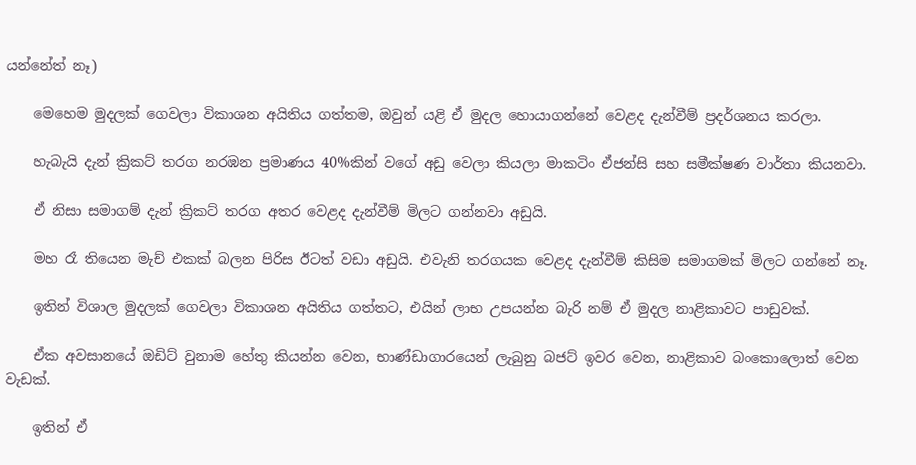යන්නේත් නෑ)

    මෙහෙම මුදලක් ගෙවලා විකාශන අයිතිය ගත්තම, ඔවුන් යළි ඒ මුදල හොයාගන්නේ වෙළද දැන්වීම් ප්‍රදර්ශනය කරලා.

    හැබැයි දැන් ක්‍රිකට් තරග නරඹන ප්‍රමාණය 40%කින් වගේ අඩු වෙලා කියලා මාකටිං ඒජන්සි සහ සමීක්ෂණ වාර්තා කියනවා.

    ඒ නිසා සමාගම් දැන් ක්‍රිකට් තරග අතර වෙළද දැන්වීම් මිලට ගන්නවා අඩුයි.

    මහ රෑ තියෙන මැච් එකක් බලන පිරිස ඊටත් වඩා අඩුයි. එවැනි තරගයක වෙළද දැන්වීම් කිසිම සමාගමක් මිලට ගන්නේ නෑ.

    ඉතින් විශාල මුදලක් ගෙවලා විකාශන අයිතිය ගත්තට, එයින් ලාභ උපයන්න බැරි නම් ඒ මුදල නාළිකාවට පාඩුවක්.

    ඒක අවසානයේ ඔඩිට් වුනාම හේතු කියන්න වෙන, භාණ්ඩාගාරයෙන් ලැබුනු බජට් ඉවර වෙන, නාළිකාව බංකොලොත් වෙන වැඩක්.

    ඉතින් ඒ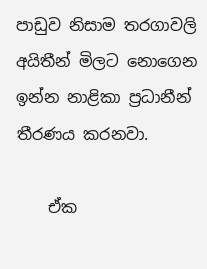පාඩුව නිසාම තරගාවලි අයිතීන් මිලට නොගෙන ඉන්න නාළිකා ප්‍රධානීන් තීරණය කරනවා.

    ඒක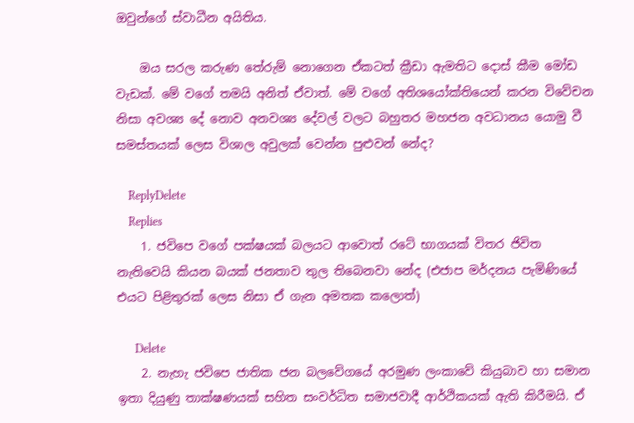ඔවුන්ගේ ස්වාධීන අයිතිය.

    ඔය සරල කරුණ තේරුම් නොගෙන ඒකටත් ක්‍රීඩා ඇමතිට දොස් කීම මෝඩ වැඩක්. මේ වගේ තමයි අනිත් ඒවාත්. මේ වගේ අතිශයෝක්තියෙන් කරන විවේචන නිසා අවශ්‍ය දේ නොව අනවශ්‍ය දේවල් වලට බහුතර මහජන අවධානය යොමු වී සමස්තයක් ලෙස විශාල අවුලක් වෙන්න පුළුවන් නේද?

    ReplyDelete
    Replies
    1. ජවිපෙ වගේ පක්ෂයක් බලයට ආවොත් රටේ භාගයක් විතර ජිවිත නැතිවෙයි කියන බයක් ජනතාව තුල තිබෙනවා නේද (එජාප මර්දනය පැමිණියේ එයට පිළිතුරක් ලෙස නිසා ඒ ගැන අමතක කලොත්)

      Delete
    2. නැහැ ජවිපෙ ජාතික ජන බලවේගයේ අරමුණ ලංකාවේ කියුබාව හා සමාන ඉතා දියුණු තාක්ෂණයක් සහිත සංවර්ධිත සමාජවාදී ආර්ථිකයක් ඇති කිරීමයි. ඒ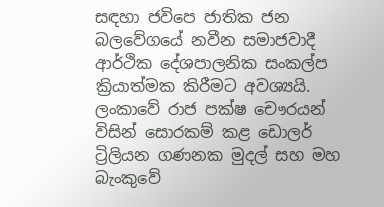සඳහා ජවිපෙ ජාතික ජන බලවේගයේ නවීන සමාජවාදී ආර්ථික දේශපාලනික සංකල්ප ක්‍රියාත්මක කිරීමට අවශ්‍යයි. ලංකාවේ රාජ පක්ෂ චෞරයන් විසින් සොරකම් කළ ඩොලර් ට්‍රිලියන ගණනක මුදල් සහ මහ බැංකුවේ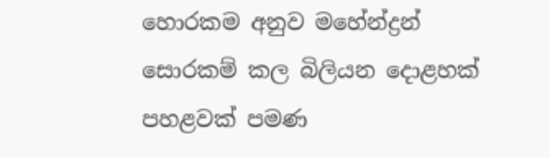හොරකම අනුව මහේන්ද්‍රන් සොරකම් කල බිලියන දොළහක් පහළවක් පමණ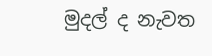මුදල් ද නැවත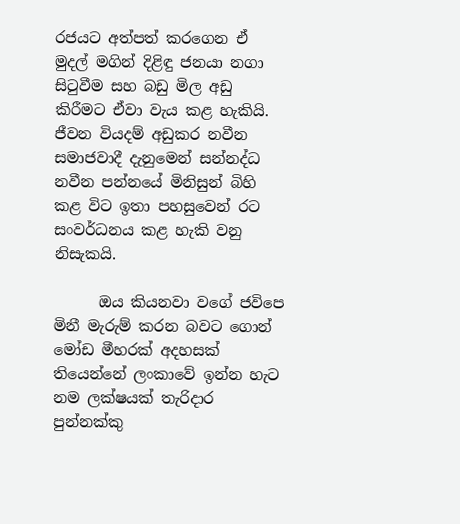රජයට අත්පත් කරගෙන ඒ මුදල් මගින් දිළිඳු ජනයා නගා සිටුවීම සහ බඩු මිල අඩු කිරීමට ඒවා වැය කළ හැකියි. ජීවන වියදම් අඩුකර නවීන සමාජවාදී දැනුමෙන් සන්නද්ධ නවීන පන්නයේ මිනිසුන් බිහි කළ විට ඉතා පහසුවෙන් රට සංවර්ධනය කළ හැකි වනු නිසැකයි.

      ඔය කියනවා වගේ ජවිපෙ මිනී මැරුම් කරන බවට ගොන් මෝඩ මීහරක් අදහසක් තියෙන්නේ ලංකාවේ ඉන්න හැට නම ලක්ෂයක් තැරිදාර පුන්නක්කු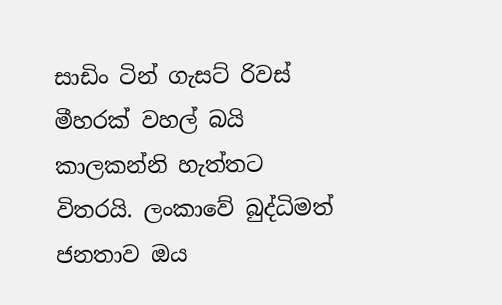සාඩිං ටින් ගැසට් රිවස් මීහරක් වහල් බයි කාලකන්නි හැත්තට විතරයි. ලංකාවේ බුද්ධිමත් ජනතාව ඔය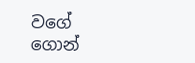වගේ ගොන්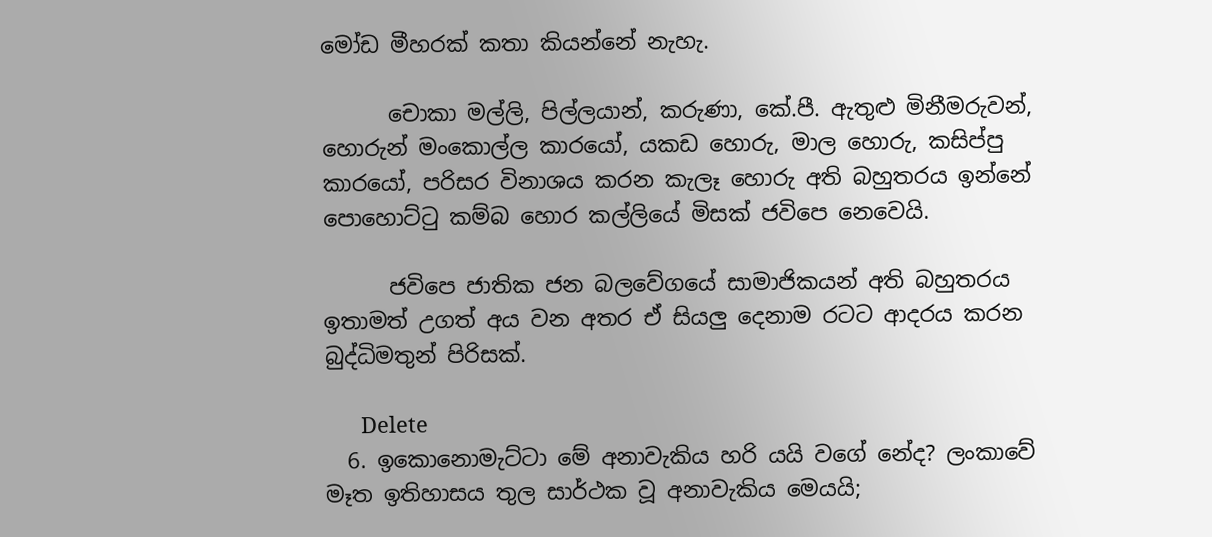මෝඩ මීහරක් කතා කියන්නේ නැහැ.

      චොකා මල්ලි, පිල්ලයාන්, කරුණා, කේ.පී. ඇතුළු මිනීමරුවන්, හොරුන් මංකොල්ල කාරයෝ, යකඩ හොරු, මාල හොරු, කසිප්පු කාරයෝ, පරිසර විනාශය කරන කැලෑ හොරු අති බහුතරය ඉන්නේ පොහොට්ටු කම්බ හොර කල්ලියේ මිසක් ජවිපෙ නෙවෙයි.

      ජවිපෙ ජාතික ජන බලවේගයේ සාමාජිකයන් අති බහුතරය ඉතාමත් උගත් අය වන අතර ඒ සියලු දෙනාම රටට ආදරය කරන බුද්ධිමතුන් පිරිසක්.

      Delete
  6. ඉකොනොමැට්ටා මේ අනාවැකිය හරි යයි වගේ නේද? ලංකාවේ මෑත ඉතිහාසය තුල සාර්ථක වූ අනාවැකිය මෙයයි;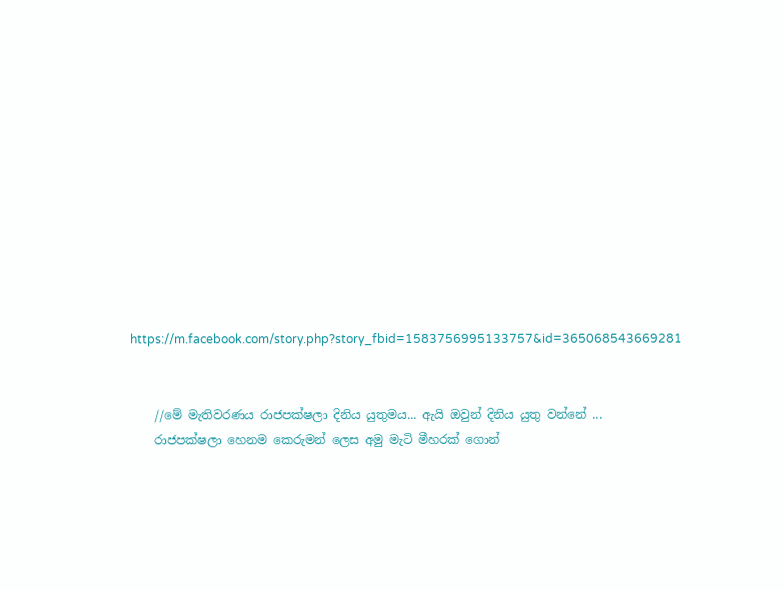https://m.facebook.com/story.php?story_fbid=1583756995133757&id=365068543669281


    //මේ මැතිවරණය රාජපක්ෂලා දිනිය යුතුමය... ඇයි ඔවුන් දිනිය යුතු වන්නේ ...
    රාජපක්ෂලා හෙනම කෙරුමන් ලෙස අමු මැටි මීහරක් ගොන්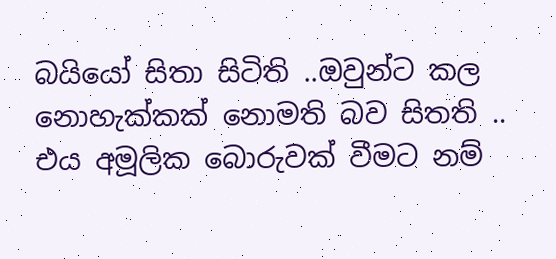බයියෝ සිතා සිටිති ..ඔවුන්ට කල නොහැක්කක් නොමති බව සිතති .. එය අමූලික බොරුවක් වීමට නම්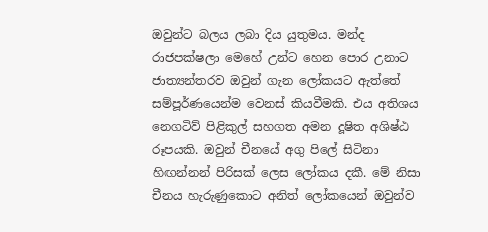ඔවුන්ට බලය ලබා දිය යුතුමය. මන්ද රාජපක්ෂලා මෙහේ උන්ට හෙන පොර උනාට ජාත්‍යන්තරව ඔවුන් ගැන ලෝකයට ඇත්තේ සම්පූර්ණයෙන්ම වෙනස් කියවීමකි. එය අතිශය නෙගටිව් පිළිකුල් සහගත අමන දූෂිත අශිෂ්ඨ රූපයකි. ඔවුන් චීනයේ අගු පිලේ සිටිනා හිඟන්නන් පිරිසක් ලෙස ලෝකය දකී. මේ නිසා චීනය හැරුණුකොට අනිත් ලෝකයෙන් ඔවුන්ව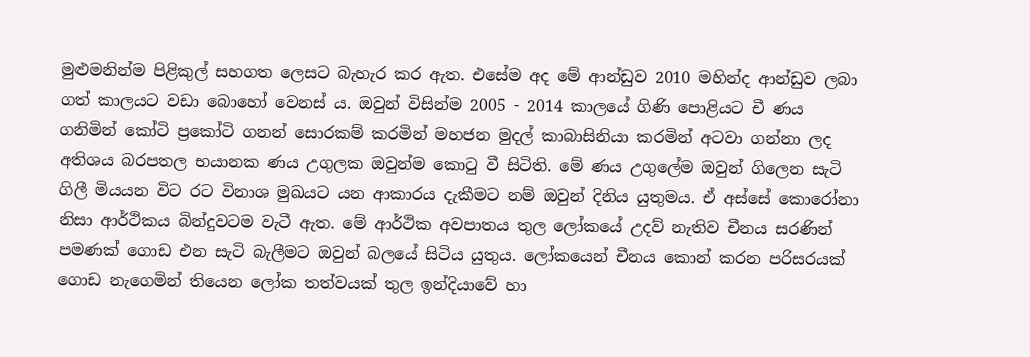මුළුමනින්ම පිළිකුල් සහගත ලෙසට බැහැර කර ඇත. එසේම අද මේ ආන්ඩුව 2010 මහින්ද ආන්ඩුව ලබා ගත් කාලයට වඩා බොහෝ වෙනස් ය. ඔවුන් විසින්ම 2005 - 2014 කාලයේ ගිණි පොළියට චී ණය ගනිමින් කෝටි ප්‍රකෝටි ගනන් සොරකම් කරමින් මහජන මුදල් කාබාසිනියා කරමින් අටවා ගන්නා ලද අතිශය බරපතල භයානක ණය උගුලක ඔවුන්ම කොටු වී සිටිති. මේ ණය උගුලේම ඔවුන් ගිලෙන සැටි ගිලී මියයන විට රට විනාශ මුඛයට යන ආකාරය දැකීමට නම් ඔවුන් දිනිය යුතුමය. ඒ අස්සේ කොරෝනා නිසා ආර්ථිකය බින්දුවටම වැටී ඇත. මේ ආර්ථික අවපාතය තුල ලෝකයේ උදව් නැතිව චීනය සරණින් පමණක් ගොඩ එන සැටි බැලීමට ඔවුන් බලයේ සිටිය යුතුය. ලෝකයෙන් චීනය කොන් කරන පරිසරයක් ගොඩ නැගෙමින් තියෙන ලෝක තත්වයක් තුල ඉන්දියාවේ හා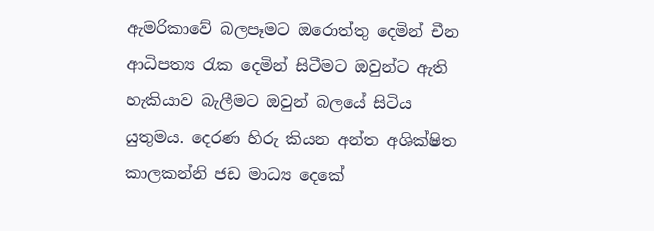ඇමරිකාවේ බලපෑමට ඔරොත්තු දෙමින් චීන ආධිපත්‍ය රැක දෙමින් සිටීමට ඔවුන්ට ඇති හැකියාව බැලීමට ඔවුන් බලයේ සිටිය යුතුමය. දෙරණ හිරු කියන අන්ත අශික්ෂිත කාලකන්නි ජඩ මාධ්‍ය දෙකේ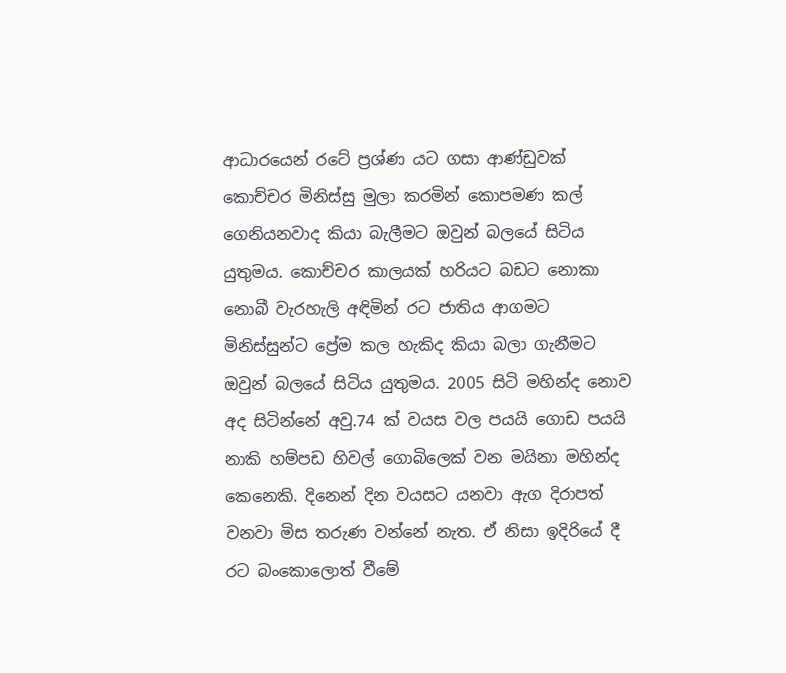ආධාරයෙන් රටේ ප්‍රශ්ණ යට ගසා ආණ්ඩුවක් කොච්චර මිනිස්සු මුලා කරමින් කොපමණ කල් ගෙනියනවාද කියා බැලීමට ඔවුන් බලයේ සිටිය යුතුමය. කොච්චර කාලයක් හරියට බඩට නොකා නොබී වැරහැලි අඳිමින් රට ජාතිය ආගමට මිනිස්සුන්ට ප්‍රේම කල හැකිද කියා බලා ගැනීමට ඔවුන් බලයේ සිටිය යුතුමය. 2005 සිටි මහින්ද නොව අද සිටින්නේ අවු.74 ක් වයස වල පයයි ගොඩ පයයි නාකි හම්පඩ හිවල් ගොබිලෙක් වන මයිනා මහින්ද කෙනෙකි. දිනෙන් දින වයසට යනවා ඇග දිරාපත් වනවා මිස තරුණ වන්නේ නැත. ඒ නිසා ඉදිරියේ දී රට බංකොලොත් වීමේ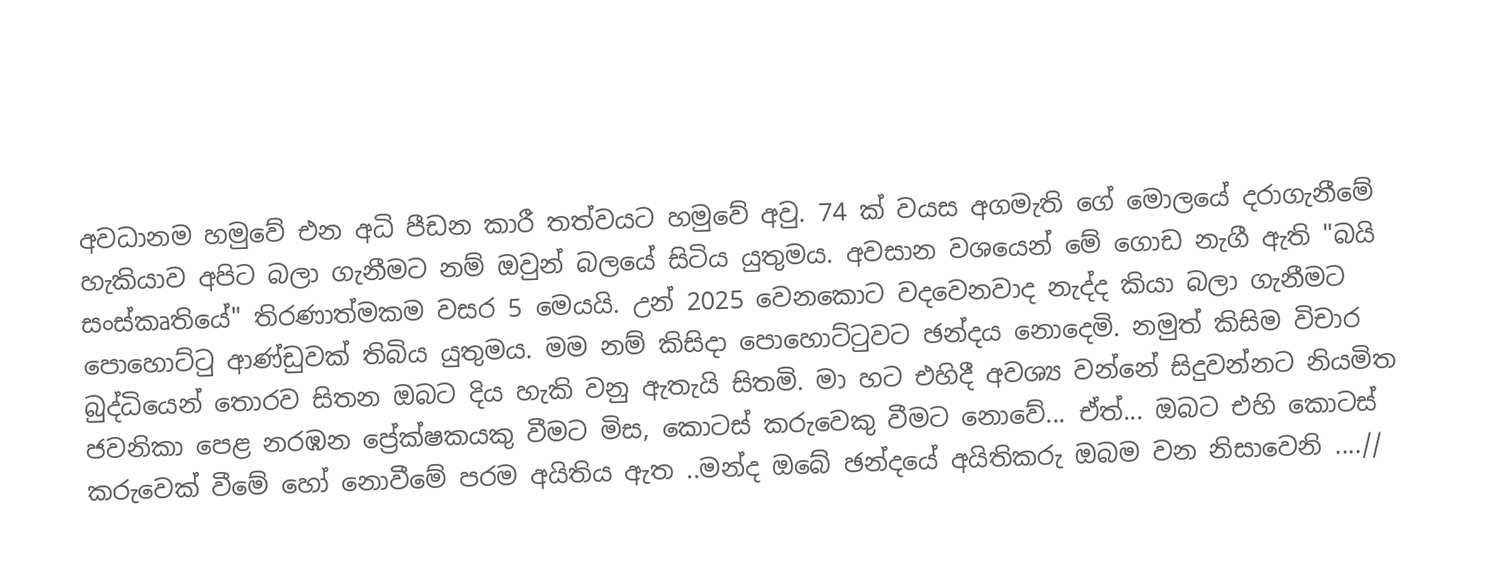අවධානම හමුවේ එන අධි පීඩන කාරී තත්වයට හමුවේ අවු. 74 ක් වයස අගමැති ගේ මොලයේ දරාගැනීමේ හැකියාව අපිට බලා ගැනීමට නම් ඔවුන් බලයේ සිටිය යුතුමය. අවසාන වශයෙන් මේ ගොඩ නැගී ඇති "බයි සංස්කෘතියේ" තිරණාත්මකම වසර 5 මෙයයි. උන් 2025 වෙනකොට වදවෙනවාද නැද්ද කියා බලා ගැනීමට පොහොට්ටු ආණ්ඩුවක් තිබිය යුතුමය. මම නම් කිසිදා පොහොට්ටුවට ඡන්දය නොදෙමි. නමුත් කිසිම විචාර බුද්ධියෙන් තොරව සිතන ඔබට දිය හැකි වනු ඇතැයි සිතමි. මා හට එහිදී අවශ්‍ය වන්නේ සිදුවන්නට නියමිත ජවනිකා පෙළ නරඹන ප්‍රේක්ෂකයකු වීමට මිස, කොටස් කරුවෙකු වීමට නොවේ... ඒත්... ඔබට එහි කොටස් කරුවෙක් වීමේ හෝ නොවීමේ පරම අයිතිය ඇත ..මන්ද ඔබේ ඡන්දයේ අයිතිකරු ඔබම වන නිසාවෙනි ....//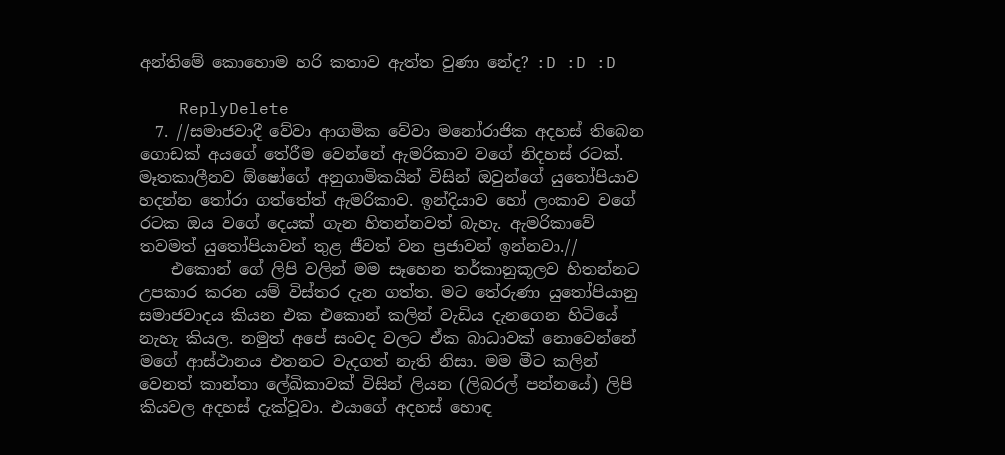අන්තිමේ කොහොම හරි කතාව ඇත්ත වුණා නේද? :D :D :D

    ReplyDelete
  7. //සමාජවාදී වේවා ආගමික වේවා මනෝරාජික අදහස් තිබෙන ගොඩක් අයගේ තේරීම වෙන්නේ ඇමරිකාව වගේ නිදහස් රටක්. මෑතකාලීනව ඕෂෝගේ අනුගාමිකයින් විසින් ඔවුන්ගේ යුතෝපියාව හදන්න තෝරා ගත්තේත් ඇමරිකාව. ඉන්දියාව හෝ ලංකාව වගේ රටක ඔය වගේ දෙයක් ගැන හිතන්නවත් බැහැ. ඇමරිකාවේ තවමත් යුතෝපියාවන් තුළ ජීවත් වන ප්‍රජාවන් ඉන්නවා.//
    එකොන් ගේ ලිපි වලින් මම සෑහෙන තර්කානුකූලව හිතන්නට උපකාර කරන යම් විස්තර දැන ගත්ත. මට තේරුණා යුතෝපියානු සමාජවාදය කියන එක එකොන් කලින් වැඩිය දැනගෙන හිටියේ නැහැ කියල. නමුත් අපේ සංවද වලට ඒක බාධාවක් නොවෙන්නේ මගේ ආස්ථානය එතනට වැදගත් නැති නිසා. මම මීට කලින් වෙනත් කාන්තා ලේඛිකාවක් විසින් ලියන (ලිබරල් පන්නයේ) ලිපි කියවල අදහස් දැක්වූවා. එයාගේ අදහස් හොඳ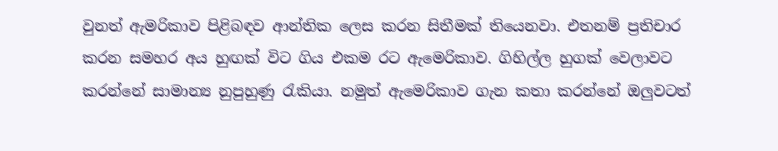වුනත් ඇමරිකාව පිළිබඳව ආන්තික ලෙස කරන සිතීමක් තියෙනවා. එතනම් ප්‍රතිචාර කරන සමහර අය හුඟක් විට ගිය එකම රට ඇමෙරිකාව. ගිහිල්ල හුගක් වෙලාවට කරන්නේ සාමාන්‍ය නුපුහුණු රැකියා. නමුත් ඇමෙරිකාව ගැන කතා කරන්නේ ඔලුවටත්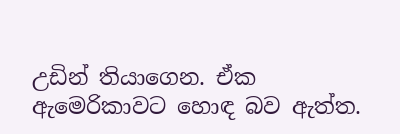උඩින් තියාගෙන. ඒක ඇමෙරිකාවට හොඳ බව ඇත්ත.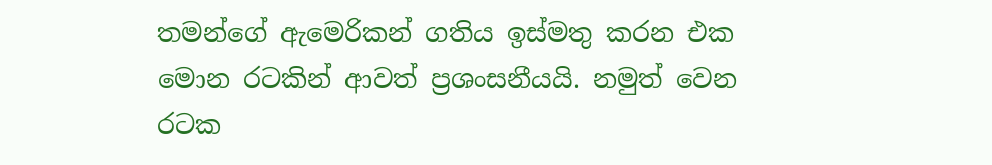තමන්ගේ ඇමෙරිකන් ගතිය ඉස්මතු කරන එක මොන රටකින් ආවත් ප්‍රශංසනීයයි. නමුත් වෙන රටක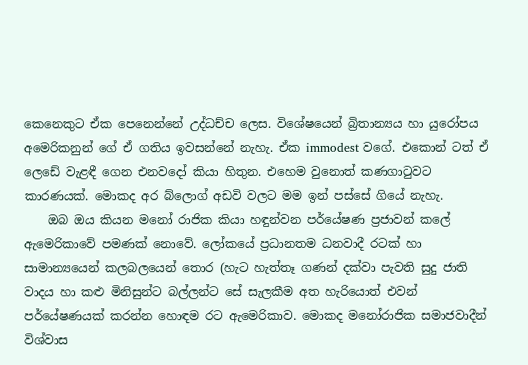කෙනෙකුට ඒක පෙනෙන්නේ උද්ධච්ච ලෙස. විශේෂයෙන් බ්‍රිතාන්‍යය හා යුරෝපය අමෙරිකනුන් ගේ ඒ ගතිය ඉවසන්නේ නැහැ. ඒක immodest වගේ. එකොන් ටත් ඒ ලෙඩේ වැළඳී ගෙන එනවදෝ කියා හිතුන. එහෙම වුනොත් කණගාටුවට කාරණයක්. මොකද අර බ්ලොග් අඩවි වලට මම ඉන් පස්සේ ගියේ නැහැ.
    ඔබ ඔය කියන මනෝ රාජික කියා හඳුන්වන පර්යේෂණ ප්‍රජාවන් කලේ ඇමෙරිකාවේ පමණක් නොවේ. ලෝකයේ ප්‍රධානතම ධනවාදී රටක් හා සාමාන්‍යයෙන් කලබලයෙන් තොර (හැට හැත්තෑ ගණන් දක්වා පැවති සුදු ජාති වාදය හා කළු මිනිසුන්ට බල්ලන්ට සේ සැලකීම අත හැරියොත් එවන් පර්යේෂණයක් කරන්න හොඳම රට ඇමෙරිකාව. මොකද මනෝරාජික සමාජවාදීන් විශ්වාස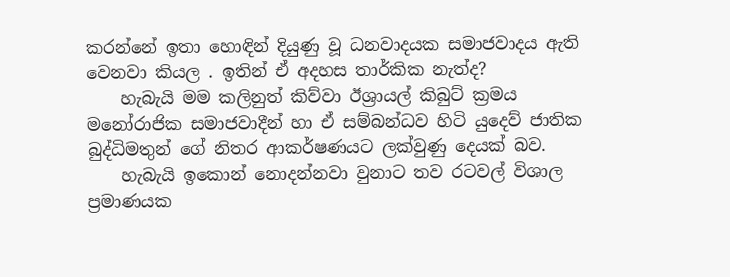කරන්නේ ඉතා හොඳින් දියුණු වූ ධනවාදයක සමාජවාදය ඇති වෙනවා කියල . ඉතින් ඒ අදහස තාර්කික නැත්ද?
    හැබැයි මම කලිනුත් කිව්වා ඊශ්‍රායල් කිබුට් ක්‍රමය මනෝරාජික සමාජවාදීන් හා ඒ සම්බන්ධව හිටි යුදෙව් ජාතික බුද්ධිමතුන් ගේ නිතර ආකර්ෂණයට ලක්වුණු දෙයක් බව.
    හැබැයි ඉකොන් නොදන්නවා වුනාට තව රටවල් විශාල ප්‍රමාණයක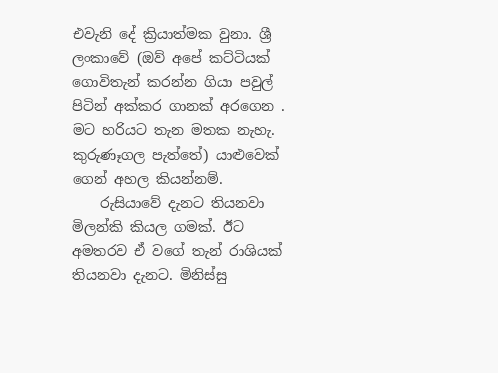එවැනි දේ ක්‍රියාත්මක වුනා. ශ්‍රී ලංකාවේ (ඔව් අපේ කට්ටියක් ගොවිතැන් කරන්න ගියා පවුල් පිටින් අක්කර ගානක් අරගෙන . මට හරියට තැන මතක නැහැ. කුරුණෑගල පැත්තේ) යාළුවෙක් ගෙන් අහල කියන්නම්.
    රුසියාවේ දැනට තියනවා මිලන්කි කියල ගමක්. ඊට අමතරව ඒ වගේ තැන් රාශියක් තියනවා දැනට. මිනිස්සු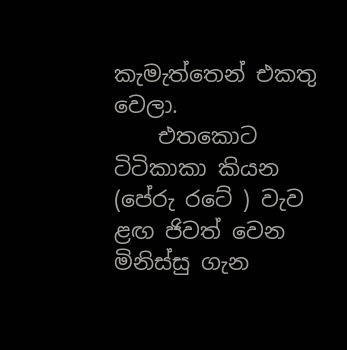කැමැත්තෙන් එකතු වෙලා.
    එතකොට ටිටිකාකා කියන (පේරු රටේ ) වැව ළඟ ජිවත් වෙන මිනිස්සු ගැන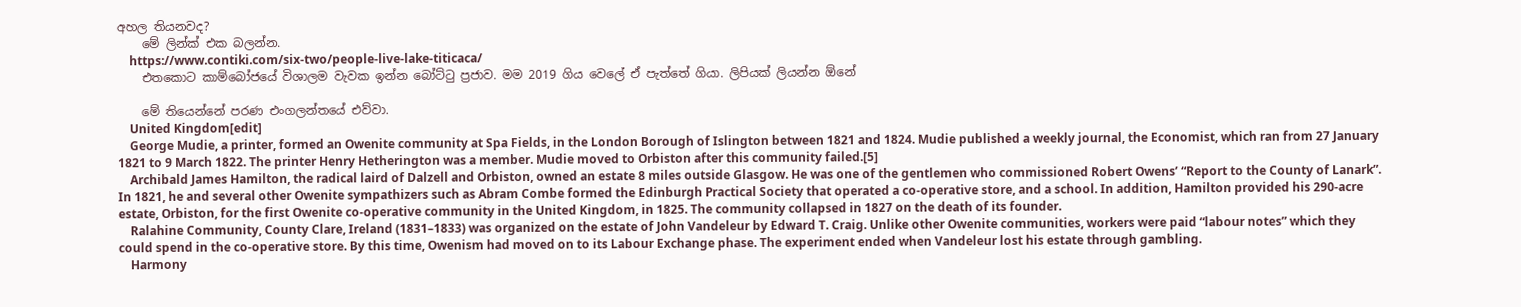අහල තියනවද?
    මේ ලින්ක් එක බලන්න.
    https://www.contiki.com/six-two/people-live-lake-titicaca/
    එතකොට කාම්බෝජයේ විශාලම වැවක ඉන්න බෝට්ටු ප්‍රජාව. මම 2019 ගිය වෙලේ ඒ පැත්තේ ගියා. ලිපියක් ලියන්න ඕනේ

    මේ තියෙන්නේ පරණ එංගලන්තයේ එව්වා.
    United Kingdom[edit]
    George Mudie, a printer, formed an Owenite community at Spa Fields, in the London Borough of Islington between 1821 and 1824. Mudie published a weekly journal, the Economist, which ran from 27 January 1821 to 9 March 1822. The printer Henry Hetherington was a member. Mudie moved to Orbiston after this community failed.[5]
    Archibald James Hamilton, the radical laird of Dalzell and Orbiston, owned an estate 8 miles outside Glasgow. He was one of the gentlemen who commissioned Robert Owens’ “Report to the County of Lanark”. In 1821, he and several other Owenite sympathizers such as Abram Combe formed the Edinburgh Practical Society that operated a co-operative store, and a school. In addition, Hamilton provided his 290-acre estate, Orbiston, for the first Owenite co-operative community in the United Kingdom, in 1825. The community collapsed in 1827 on the death of its founder.
    Ralahine Community, County Clare, Ireland (1831–1833) was organized on the estate of John Vandeleur by Edward T. Craig. Unlike other Owenite communities, workers were paid “labour notes” which they could spend in the co-operative store. By this time, Owenism had moved on to its Labour Exchange phase. The experiment ended when Vandeleur lost his estate through gambling.
    Harmony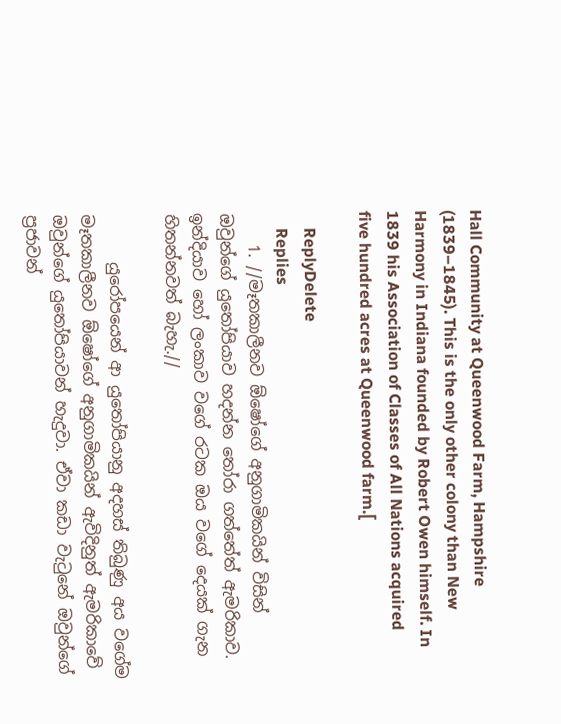Hall Community at Queenwood Farm, Hampshire (1839–1845). This is the only other colony than New Harmony in Indiana founded by Robert Owen himself. In 1839 his Association of Classes of All Nations acquired five hundred acres at Queenwood farm.[

    ReplyDelete
    Replies
    1. //මෑතකාලීනව ඕෂෝගේ අනුගාමිකයින් විසින් ඔවුන්ගේ යුතෝපියාව හදන්න තෝරා ගත්තේත් ඇමරිකාව. ඉන්දියාව හෝ ලංකාව වගේ රටක ඔය වගේ දෙයක් ගැන හිතන්නවත් බැහැ.//

      යුරෝපයෙන් ආ යුතෝපියානු අදහස් තිබුණු අය වගේම මෑතකාලීනව ඕෂෝගේ අනුගාමිකයින් ඇවිදිනුත් ඇමරිකාවේ ඔවුන්ගේ යුතෝපියාවන් හැදුවා. ඒවා කඩා වැටුනේ ඔවුන්ගේ ප්‍රජාවන්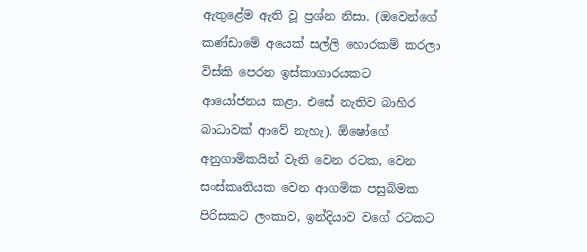ඇතුළේම ඇති වූ ප්‍රශ්න නිසා. (ඔවෙන්ගේ කණ්ඩාමේ අයෙක් සල්ලි හොරකම් කරලා විස්කි පෙරන ඉස්කාගාරයකට ආයෝජනය කළා. එසේ නැතිව බාහිර බාධාවක් ආවේ නැහැ). ඕෂෝගේ අනුගාමිකයින් වැනි වෙන රටක, වෙන සංස්කෘතියක වෙන ආගමික පසුබිමක පිරිසකට ලංකාව, ඉන්දියාව වගේ රටකට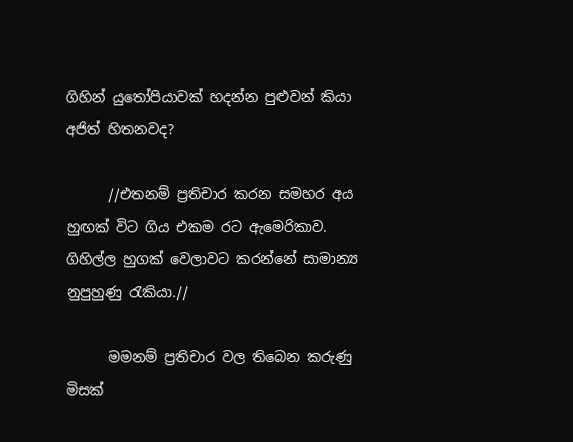ගිහින් යුතෝපියාවක් හදන්න පුළුවන් කියා අජිත් හිතනවද?

      //එතනම් ප්‍රතිචාර කරන සමහර අය හුඟක් විට ගිය එකම රට ඇමෙරිකාව. ගිහිල්ල හුගක් වෙලාවට කරන්නේ සාමාන්‍ය නුපුහුණු රැකියා.//

      මමනම් ප්‍රතිචාර වල තිබෙන කරුණු මිසක්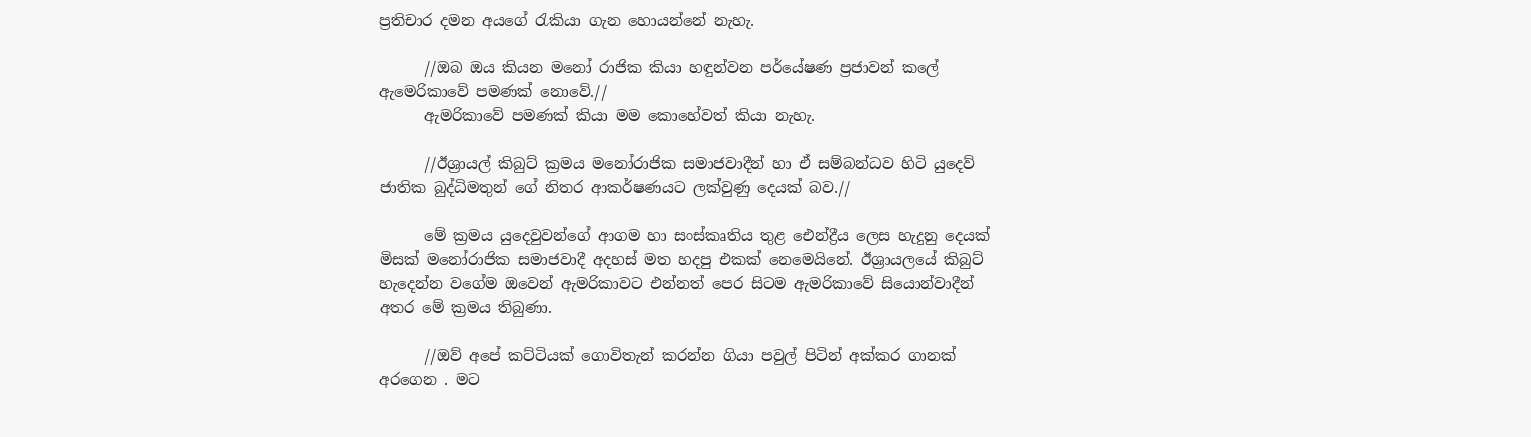ප්‍රතිචාර දමන අයගේ රැකියා ගැන හොයන්නේ නැහැ.

      //ඔබ ඔය කියන මනෝ රාජික කියා හඳුන්වන පර්යේෂණ ප්‍රජාවන් කලේ ඇමෙරිකාවේ පමණක් නොවේ.//
      ඇමරිකාවේ පමණක් කියා මම කොහේවත් කියා නැහැ.

      //ඊශ්‍රායල් කිබුට් ක්‍රමය මනෝරාජික සමාජවාදීන් හා ඒ සම්බන්ධව හිටි යුදෙව් ජාතික බුද්ධිමතුන් ගේ නිතර ආකර්ෂණයට ලක්වුණු දෙයක් බව.//

      මේ ක්‍රමය යුදෙවුවන්ගේ ආගම හා සංස්කෘතිය තුළ ඓන්ද්‍රීය ලෙස හැදුනු දෙයක් මිසක් මනෝරාජික සමාජවාදී අදහස් මත හදපු එකක් නෙමෙයිනේ. ඊශ්‍රායලයේ කිබුට් හැදෙන්න වගේම ඔවෙන් ඇමරිකාවට එන්නත් පෙර සිටම ඇමරිකාවේ සියොන්වාදීන් අතර මේ ක්‍රමය තිබුණා.

      //ඔව් අපේ කට්ටියක් ගොවිතැන් කරන්න ගියා පවුල් පිටින් අක්කර ගානක් අරගෙන . මට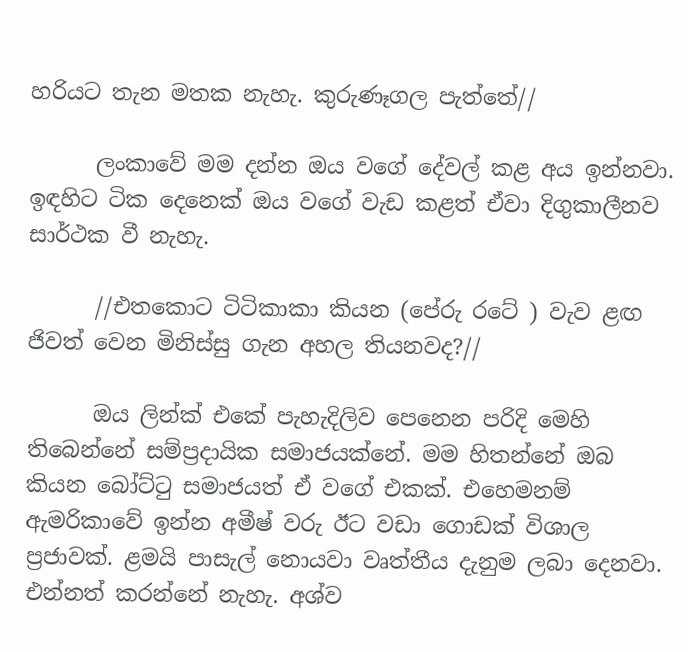හරියට තැන මතක නැහැ. කුරුණෑගල පැත්තේ//

      ලංකාවේ මම දන්න ඔය වගේ දේවල් කළ අය ඉන්නවා. ඉඳහිට ටික දෙනෙක් ඔය වගේ වැඩ කළත් ඒවා දිගුකාලීනව සාර්ථක වී නැහැ.

      //එතකොට ටිටිකාකා කියන (පේරු රටේ ) වැව ළඟ ජිවත් වෙන මිනිස්සු ගැන අහල තියනවද?//

      ඔය ලින්ක් එකේ පැහැදිලිව පෙනෙන පරිදි මෙහි තිබෙන්නේ සම්ප්‍රදායික සමාජයක්නේ. මම හිතන්නේ ඔබ කියන බෝට්ටු සමාජයත් ඒ වගේ එකක්. එහෙමනම් ඇමරිකාවේ ඉන්න අමීෂ් වරු ඊට වඩා ගොඩක් විශාල ප්‍රජාවක්. ළමයි පාසැල් නොයවා වෘත්තීය දැනුම ලබා දෙනවා. එන්නත් කරන්නේ නැහැ. අශ්ව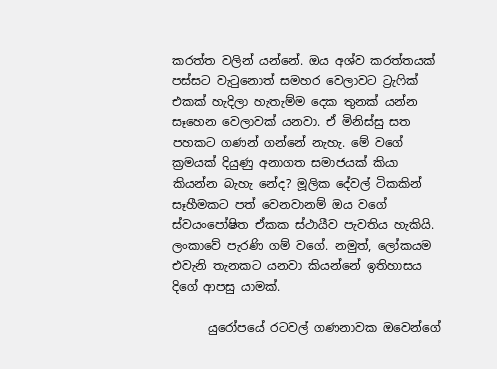කරත්ත වලින් යන්නේ. ඔය අශ්ව කරත්තයක් පස්සට වැටුනොත් සමහර වෙලාවට ට්‍රැෆික් එකක් හැදිලා හැතැම්ම දෙක තුනක් යන්න සෑහෙන වෙලාවක් යනවා. ඒ මිනිස්සු සත පහකට ගණන් ගන්නේ නැහැ. මේ වගේ ක්‍රමයක් දියුණු අනාගත සමාජයක් කියා කියන්න බැහැ නේද? මූලික දේවල් ටිකකින් සෑහීමකට පත් වෙනවානම් ඔය වගේ ස්වයංපෝෂිත ඒකක ස්ථායීව පැවතිය හැකියි. ලංකාවේ පැරණි ගම් වගේ. නමුත්, ලෝකයම එවැනි තැනකට යනවා කියන්නේ ඉතිහාසය දිගේ ආපසු යාමක්.

      යුරෝපයේ රටවල් ගණනාවක ඔවෙන්ගේ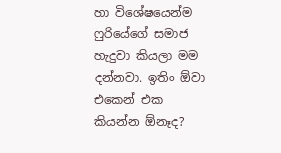හා විශේෂයෙන්ම ෆුරියේගේ සමාජ හැදුවා කියලා මම දන්නවා. ඉතිං ඕවා එකෙන් එක කියන්න ඕනෑද?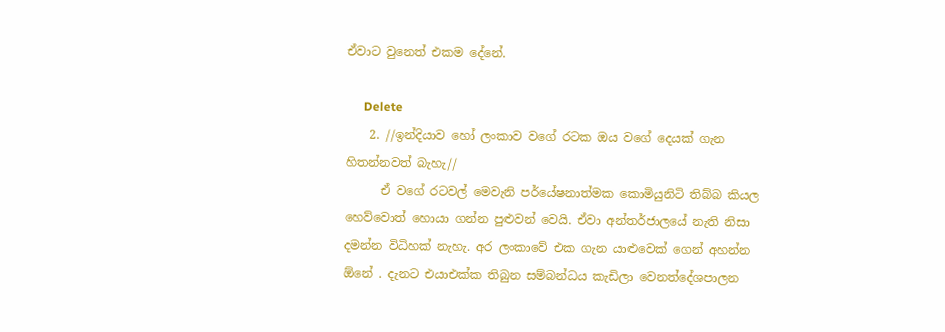ඒවාට වුනෙත් එකම දේනේ.

      Delete
    2. //ඉන්දියාව හෝ ලංකාව වගේ රටක ඔය වගේ දෙයක් ගැන හිතන්නවත් බැහැ//
      ඒ වගේ රටවල් මෙවැනි පර්යේෂනාත්මක කොමියුනිටි තිබ්බ කියල හෙව්වොත් හොයා ගන්න පුළුවන් වෙයි. ඒවා අන්තර්ජාලයේ නැති නිසා දමන්න විධිහක් නැහැ. අර ලංකාවේ එක ගැන යාළුවෙක් ගෙන් අහන්න ඕනේ . දැනට එයාඑක්ක තිබුන සම්බන්ධය කැඩිලා වෙනත්දේශපාලන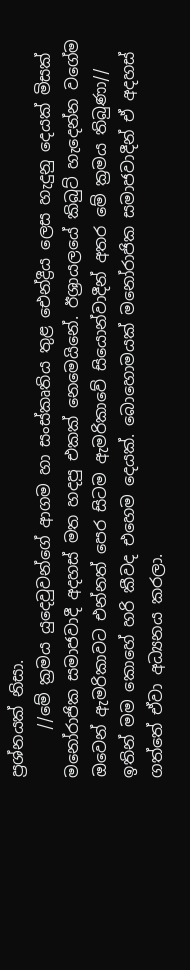ප්‍රශ්නයක් නිසා.
      //මේ ක්‍රමය යුදෙවුවන්ගේ ආගම හා සංස්කෘතිය තුළ ඓන්ද්‍රීය ලෙස හැදුනු දෙයක් මිසක් මනෝරාජික සමාජවාදී අදහස් මත හදපු එකක් නෙමෙයිනේ. ඊශ්‍රායලයේ කිබුට් හැදෙන්න වගේම ඔවෙන් ඇමරිකාවට එන්නත් පෙර සිටම ඇමරිකාවේ සියොන්වාදීන් අතර මේ ක්‍රමය තිබුණා// ඉතින් මම කොහේ හරි කීවද එහෙම දෙයක්. බොහොමයක් මනෝරාජික සමාජවාදීන් ඒ අදහස් ගත්තේ ඒවා අධ්‍යනය කරලා.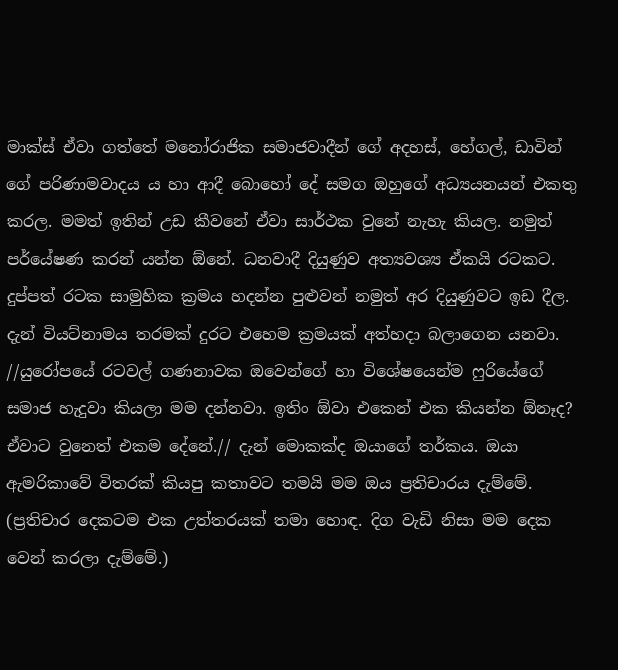මාක්ස් ඒවා ගත්තේ මනෝරාජික සමාජවාදීන් ගේ අදහස්, හේගල්, ඩාවින් ගේ පරිණාමවාදය ය හා ආදී බොහෝ දේ සමග ඔහුගේ අධ්‍යයනයන් එකතු කරල. මමත් ඉතින් උඩ කීවනේ ඒවා සාර්ථක වුනේ නැහැ කියල. නමුත් පර්යේෂණ කරන් යන්න ඕනේ. ධනවාදී දියුණුව අත්‍යවශ්‍ය ඒකයි රටකට. දුප්පත් රටක සාමුහික ක්‍රමය හදන්න පුළුවන් නමුත් අර දියුණුවට ඉඩ දීල. දැන් වියට්නාමය තරමක් දුරට එහෙම ක්‍රමයක් අත්හදා බලාගෙන යනවා. //යුරෝපයේ රටවල් ගණනාවක ඔවෙන්ගේ හා විශේෂයෙන්ම ෆුරියේගේ සමාජ හැදුවා කියලා මම දන්නවා. ඉතිං ඕවා එකෙන් එක කියන්න ඕනෑද? ඒවාට වුනෙත් එකම දේනේ.// දැන් මොකක්ද ඔයාගේ තර්කය. ඔයා ඇමරිකාවේ විතරක් කියපු කතාවට තමයි මම ඔය ප්‍රතිචාරය දැම්මේ. (ප්‍රතිචාර දෙකටම එක උත්තරයක් තමා හොඳ. දිග වැඩි නිසා මම දෙක වෙන් කරලා දැම්මේ.)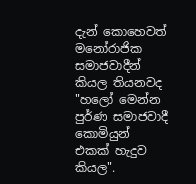දැන් කොහෙවත් මනෝරාජික සමාජවාදීන් කියල තියනවද "හලෝ මෙන්න පුර්ණ සමාජවාදී කොමියුන් එකක් හැදුව කියල".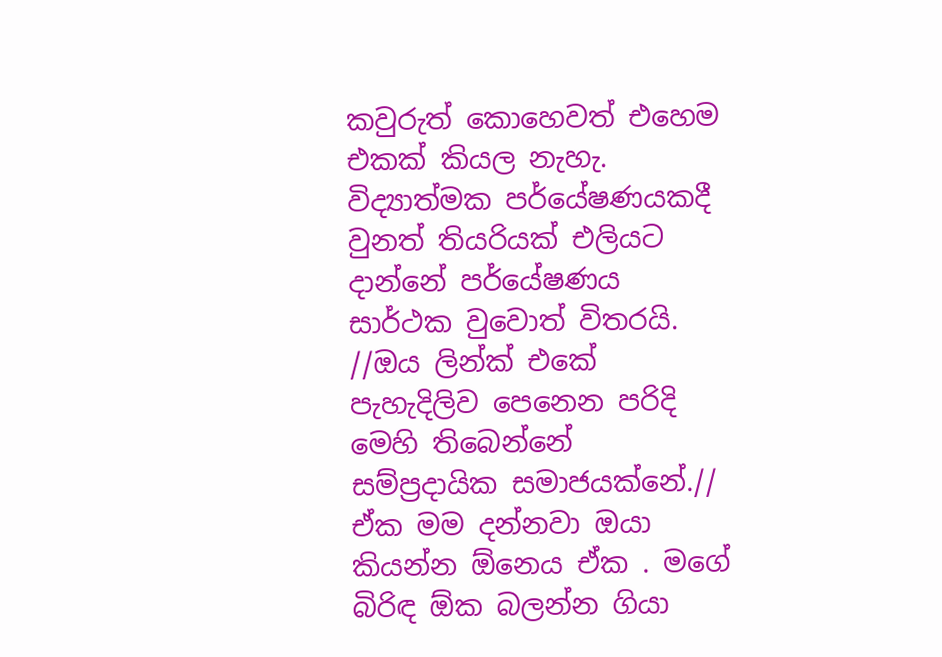කවුරුත් කොහෙවත් එහෙම එකක් කියල නැහැ. විද්‍යාත්මක පර්යේෂණයකදී වුනත් තියරියක් එලියට දාන්නේ පර්යේෂණය සාර්ථක වුවොත් විතරයි. //ඔය ලින්ක් එකේ පැහැදිලිව පෙනෙන පරිදි මෙහි තිබෙන්නේ සම්ප්‍රදායික සමාජයක්නේ.// ඒක මම දන්නවා ඔයා කියන්න ඕනෙය ඒක . මගේ බිරිඳ ඕක බලන්න ගියා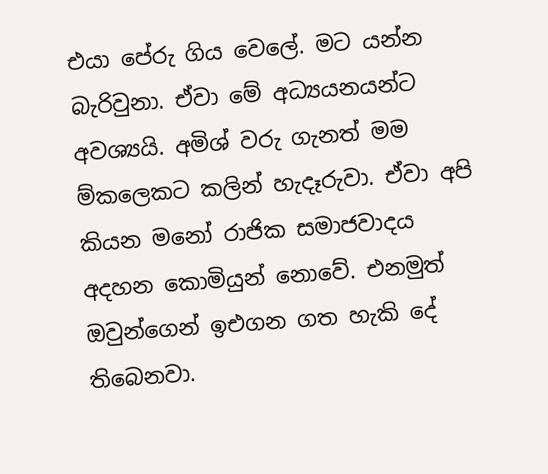එයා පේරු ගිය වෙලේ. මට යන්න බැරිවුනා. ඒවා මේ අධ්‍යයනයන්ට අවශ්‍යයි. අමිශ් වරු ගැනත් මම ම්කලෙකට කලින් හැදෑරුවා. ඒවා අපි කියන මනෝ රාජික සමාජවාදය අදහන කොමියුන් නොවේ. එනමුත් ඔවුන්ගෙන් ඉඑගන ගත හැකි දේ තිබෙනවා.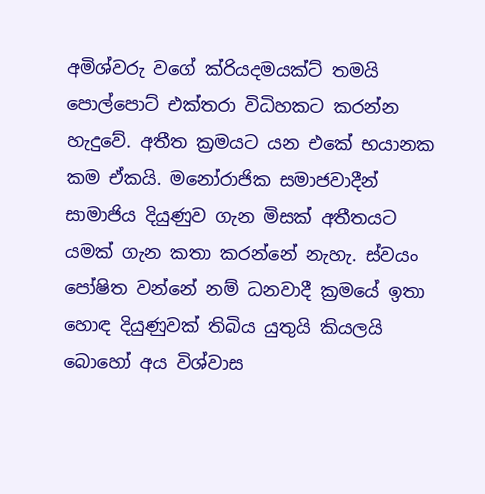අමිශ්වරු වගේ ක්රියදමයක්ට් තමයි පොල්පොට් එක්තරා විධිහකට කරන්න හැදුවේ. අතීත ක්‍රමයට යන එකේ භයානක කම ඒකයි. මනෝරාජික සමාජවාදීන් සාමාජිය දියුණුව ගැන මිසක් අතීතයට යමක් ගැන කතා කරන්නේ නැහැ. ස්වයං පෝෂිත වන්නේ නම් ධනවාදී ක්‍රමයේ ඉතා හොඳ දියුණුවක් තිබිය යුතුයි කියලයි බොහෝ අය විශ්වාස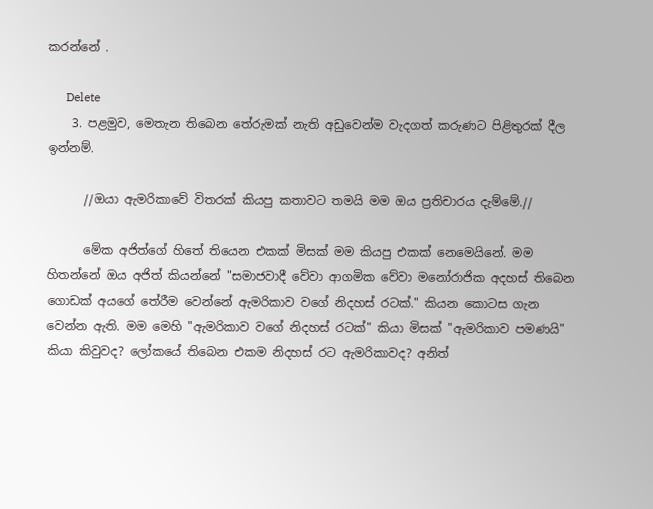කරන්නේ .

      Delete
    3. පළමුව, මෙතැන තිබෙන තේරුමක් නැති අඩුවෙන්ම වැදගත් කරුණට පිළිතුරක් දීල ඉන්නම්.

      //ඔයා ඇමරිකාවේ විතරක් කියපු කතාවට තමයි මම ඔය ප්‍රතිචාරය දැම්මේ.//

      මේක අජිත්ගේ හිතේ තියෙන එකක් මිසක් මම කියපු එකක් නෙමෙයිනේ. මම හිතන්නේ ඔය අජිත් කියන්නේ "සමාජවාදී වේවා ආගමික වේවා මනෝරාජික අදහස් තිබෙන ගොඩක් අයගේ තේරීම වෙන්නේ ඇමරිකාව වගේ නිදහස් රටක්." කියන කොටස ගැන වෙන්න ඇති. මම මෙහි "ඇමරිකාව වගේ නිදහස් රටක්" කියා මිසක් "ඇමරිකාව පමණයි" කියා කිවුවද? ලෝකයේ තිබෙන එකම නිදහස් රට ඇමරිකාවද? අනිත්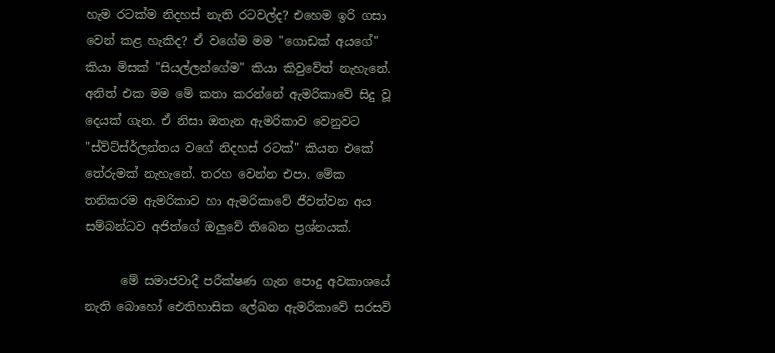හැම රටක්ම නිදහස් නැති රටවල්ද? එහෙම ඉරි ගසා වෙන් කළ හැකිද? ඒ වගේම මම "ගොඩක් අයගේ" කියා මිසක් "සියල්ලන්ගේම" කියා කිවුවේත් නැහැනේ. අනිත් එක මම මේ කතා කරන්නේ ඇමරිකාවේ සිදු වූ දෙයක් ගැන. ඒ නිසා ඔතැන ඇමරිකාව වෙනුවට "ස්ව්ට්ස්ර්ලන්තය වගේ නිදහස් රටක්" කියන එකේ තේරුමක් නැහැනේ. තරහ වෙන්න එපා. මේක තනිකරම ඇමරිකාව හා ඇමරිකාවේ ජීවත්වන අය සම්බන්ධව අජිත්ගේ ඔලුවේ තිබෙන ප්‍රශ්නයක්.

      මේ සමාජවාදී පරීක්ෂණ ගැන පොදු අවකාශයේ නැති බොහෝ ඓතිහාසික ලේඛන ඇමරිකාවේ සරසවි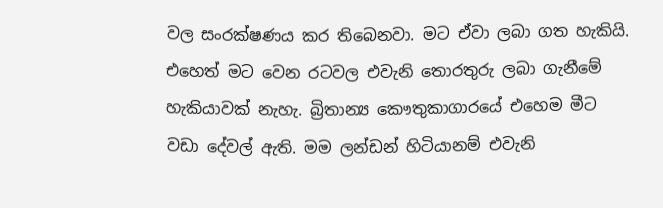වල සංරක්ෂණය කර තිබෙනවා. මට ඒවා ලබා ගත හැකියි. එහෙත් මට වෙන රටවල එවැනි තොරතුරු ලබා ගැනීමේ හැකියාවක් නැහැ. බ්‍රිතාන්‍ය කෞතුකාගාරයේ එහෙම මීට වඩා දේවල් ඇති. මම ලන්ඩන් හිටියානම් එවැනි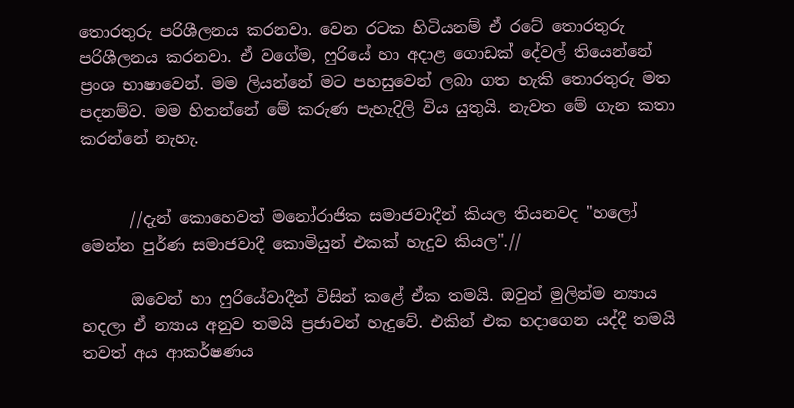තොරතුරු පරිශීලනය කරනවා. වෙන රටක හිටියනම් ඒ රටේ තොරතුරු පරිශීලනය කරනවා. ඒ වගේම, ෆුරියේ හා අදාළ ගොඩක් දේවල් තියෙන්නේ ප්‍රංශ භාෂාවෙන්. මම ලියන්නේ මට පහසුවෙන් ලබා ගත හැකි තොරතුරු මත පදනම්ව. මම හිතන්නේ මේ කරුණ පැහැදිලි විය යුතුයි. නැවත මේ ගැන කතා කරන්නේ නැහැ.


      //දැන් කොහෙවත් මනෝරාජික සමාජවාදීන් කියල තියනවද "හලෝ මෙන්න පුර්ණ සමාජවාදී කොමියුන් එකක් හැදුව කියල".//

      ඔවෙන් හා ෆුරියේවාදීන් විසින් කළේ ඒක තමයි. ඔවුන් මුලින්ම න්‍යාය හදලා ඒ න්‍යාය අනුව තමයි ප්‍රජාවන් හැදුවේ. එකින් එක හදාගෙන යද්දී තමයි තවත් අය ආකර්ෂණය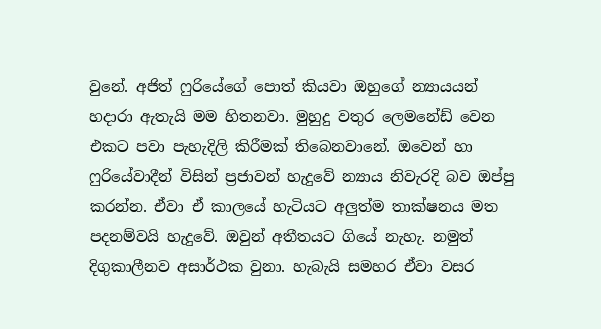වුනේ. අජිත් ෆුරියේගේ පොත් කියවා ඔහුගේ න්‍යායයන් හදාරා ඇතැයි මම හිතනවා. මුහුදු වතුර ලෙමනේඩ් වෙන එකට පවා පැහැදිලි කිරීමක් තිබෙනවානේ. ඔවෙන් හා ෆුරියේවාදීන් විසින් ප්‍රජාවන් හැදුවේ න්‍යාය නිවැරදි බව ඔප්පු කරන්න. ඒවා ඒ කාලයේ හැටියට අලුත්ම තාක්ෂනය මත පදනම්වයි හැදුවේ. ඔවුන් අතීතයට ගියේ නැහැ. නමුත් දිගුකාලීනව අසාර්ථක වුනා. හැබැයි සමහර ඒවා වසර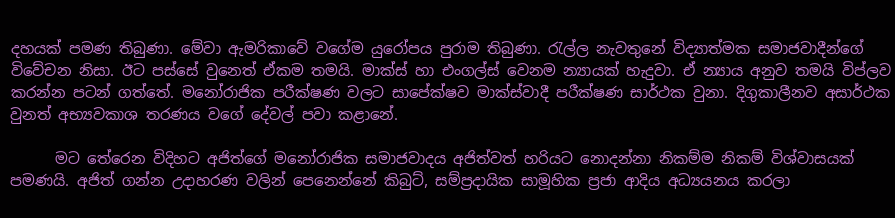දහයක් පමණ තිබුණා. මේවා ඇමරිකාවේ වගේම යුරෝපය පුරාම තිබුණා. රැල්ල නැවතුනේ විද්‍යාත්මක සමාජවාදීන්ගේ විවේචන නිසා. ඊට පස්සේ වුනෙත් ඒකම තමයි. මාක්ස් හා එංගල්ස් වෙනම න්‍යායක් හැදුවා. ඒ න්‍යාය අනුව තමයි විප්ලව කරන්න පටන් ගත්තේ. මනෝරාජික පරීක්ෂණ වලට සාපේක්ෂව මාක්ස්වාදී පරීක්ෂණ සාර්ථක වුනා. දිගුකාලීනව අසාර්ථක වුනත් අභ්‍යවකාශ තරණය වගේ දේවල් පවා කළානේ.

      මට තේරෙන විදිහට අජිත්ගේ මනෝරාජික සමාජවාදය අජිත්වත් හරියට නොදන්නා නිකම්ම නිකම් විශ්වාසයක් පමණයි. අජිත් ගන්න උදාහරණ වලින් පෙනෙන්නේ කිබුට්, සම්ප්‍රදායික සාමූහික ප්‍රජා ආදිය අධ්‍යයනය කරලා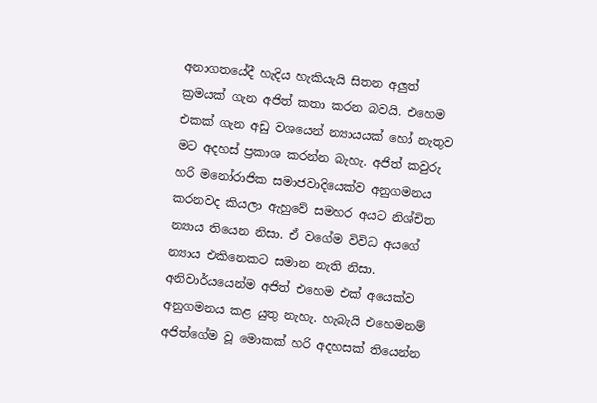අනාගතයේදී හැදිය හැකියැයි සිතන අලුත් ක්‍රමයක් ගැන අජිත් කතා කරන බවයි. එහෙම එකක් ගැන අඩු වශයෙන් න්‍යායයක් හෝ නැතුව මට අදහස් ප්‍රකාශ කරන්න බැහැ. අජිත් කවුරු හරි මනෝරාජික සමාජවාදියෙක්ව අනුගමනය කරනවද කියලා ඇහුවේ සමහර අයට නිශ්චිත න්‍යාය තියෙන නිසා. ඒ වගේම විවිධ අයගේ න්‍යාය එකිනෙකට සමාන නැති නිසා. අනිවාර්යයෙන්ම අජිත් එහෙම එක් අයෙක්ව අනුගමනය කළ යුතු නැහැ. හැබැයි එහෙමනම් අජිත්ගේම වූ මොකක් හරි අදහසක් තියෙන්න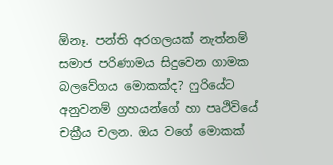ඕනෑ. පන්ති අරගලයක් නැත්නම් සමාජ පරිණාමය සිදුවෙන ගාමක බලවේගය මොකක්ද? ෆුරියේට අනුවනම් ග්‍රහයන්ගේ හා පෘථිවියේ චක්‍රීය චලන. ඔය වගේ මොකක්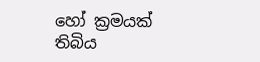හෝ ක්‍රමයක් තිබිය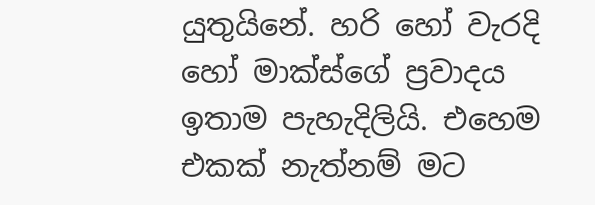යුතුයිනේ. හරි හෝ වැරදි හෝ මාක්ස්ගේ ප්‍රවාදය ඉතාම පැහැදිලියි. එහෙම එකක් නැත්නම් මට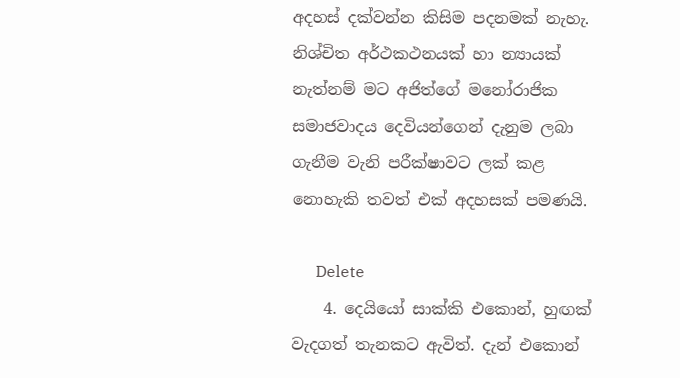අදහස් දක්වන්න කිසිම පදනමක් නැහැ. නිශ්චිත අර්ථකථනයක් හා න්‍යායක් නැත්නම් මට අජිත්ගේ මනෝරාජික සමාජවාදය දෙවියන්ගෙන් දැනුම ලබා ගැනීම වැනි පරීක්ෂාවට ලක් කළ නොහැකි තවත් එක් අදහසක් පමණයි.

      Delete
    4. දෙයියෝ සාක්කි එකොන්, හුඟක් වැදගත් තැනකට ඇවිත්. දැන් එකොන්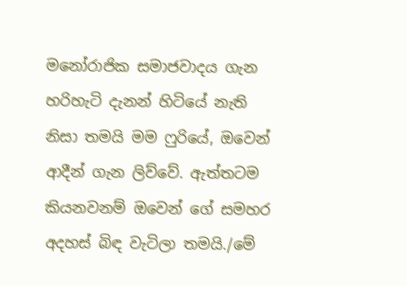මනෝරාජික සමාජවාදය ගැන හරිහැටි දැනන් හිටියේ නැති නිසා තමයි මම ෆුරියේ, ඔවෙන් ආදීන් ගැන ලිව්වේ. ඇත්තටම කියනවනම් ඔවෙන් ගේ සමහර අදහස් බිඳ වැටිලා තමයි./මේ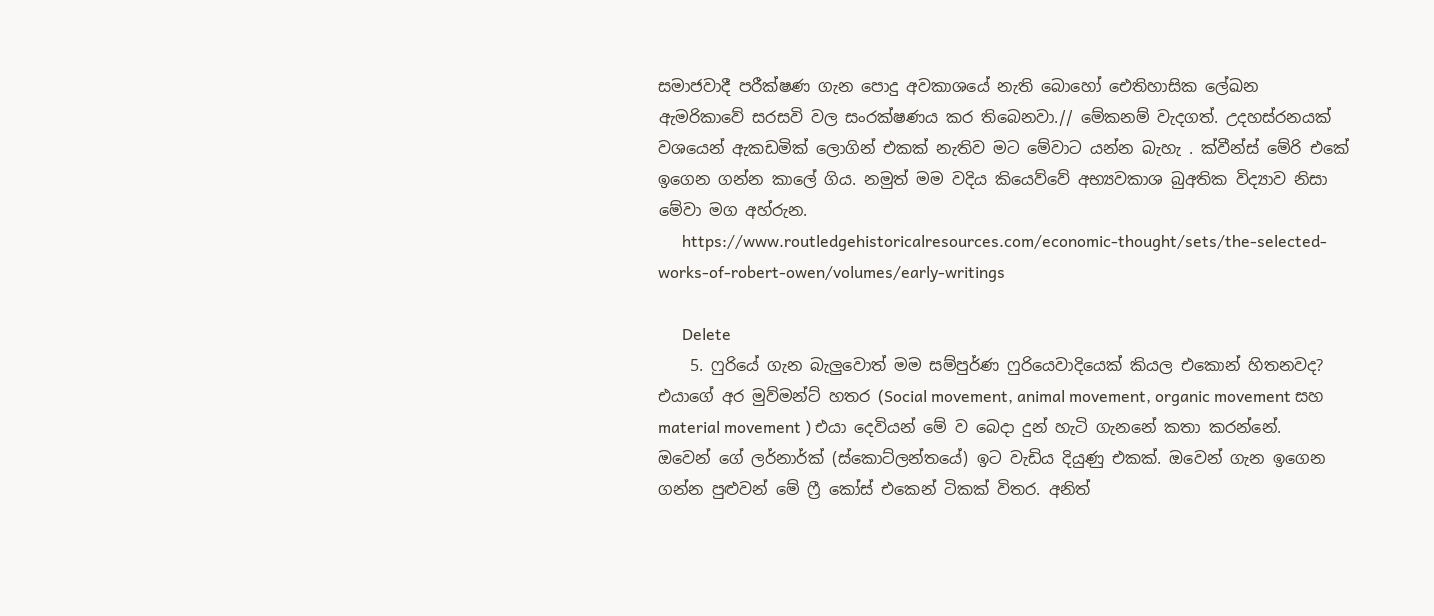සමාජවාදී පරීක්ෂණ ගැන පොදු අවකාශයේ නැති බොහෝ ඓතිහාසික ලේඛන ඇමරිකාවේ සරසවි වල සංරක්ෂණය කර තිබෙනවා.// මේකනම් වැදගත්. උදහස්රනයක් වශයෙන් ඇකඩමික් ලොගින් එකක් නැතිව මට මේවාට යන්න බැහැ . ක්වීන්ස් මේරි එකේ ඉගෙන ගන්න කාලේ ගිය. නමුත් මම වදිය කියෙව්වේ අභ්‍යවකාශ බුඅතික විද්‍යාව නිසා මේවා මග අහ්රුන.
      https://www.routledgehistoricalresources.com/economic-thought/sets/the-selected-works-of-robert-owen/volumes/early-writings

      Delete
    5. ෆුරියේ ගැන බැලුවොත් මම සම්පුර්ණ ෆුරියෙවාදියෙක් කියල එකොන් හිතනවද? එයාගේ අර මුව්මන්ට් හතර (Social movement, animal movement, organic movement සහ material movement ) එයා දෙවියන් මේ ව බෙදා දුන් හැටි ගැනනේ කතා කරන්නේ. ඔවෙන් ගේ ලර්නාර්ක් (ස්කොට්ලන්තයේ) ඉට වැඩිය දියුණු එකක්. ඔවෙන් ගැන ඉගෙන ගන්න පුළුවන් මේ ෆ්‍රී කෝස් එකෙන් ටිකක් විතර. අනිත්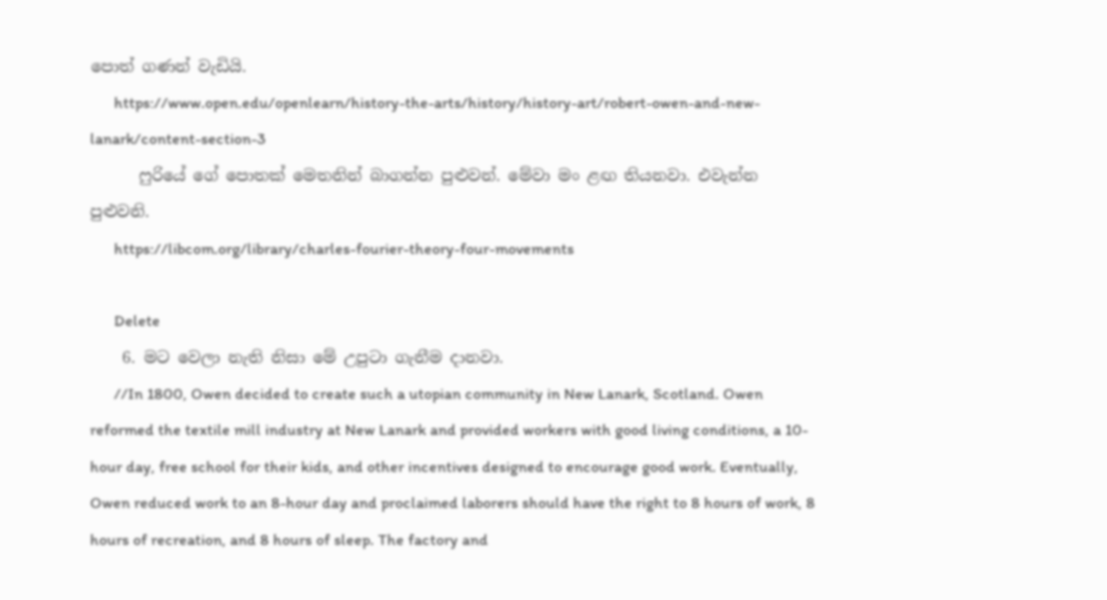පොත් ගණන් වැඩියි.
      https://www.open.edu/openlearn/history-the-arts/history/history-art/robert-owen-and-new-lanark/content-section-3
      ෆුරියේ ගේ පොතක් මෙතනින් බාගන්න පුළුවන්. මේවා මං ළඟ තියනවා. එවැන්න පුළුවනි.
      https://libcom.org/library/charles-fourier-theory-four-movements

      Delete
    6. මට වෙලා නැති නිසා මේ උපුටා ගැනීම දානවා.
      //In 1800, Owen decided to create such a utopian community in New Lanark, Scotland. Owen reformed the textile mill industry at New Lanark and provided workers with good living conditions, a 10-hour day, free school for their kids, and other incentives designed to encourage good work. Eventually, Owen reduced work to an 8-hour day and proclaimed laborers should have the right to 8 hours of work, 8 hours of recreation, and 8 hours of sleep. The factory and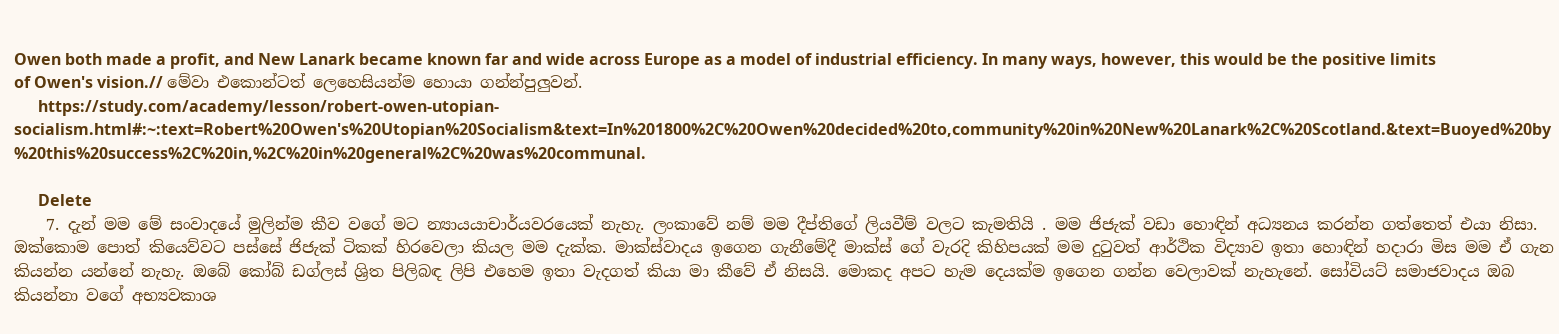Owen both made a profit, and New Lanark became known far and wide across Europe as a model of industrial efficiency. In many ways, however, this would be the positive limits of Owen's vision.// මේවා එකොන්ටත් ලෙහෙසියන්ම හොයා ගන්න්පුලුවන්.
      https://study.com/academy/lesson/robert-owen-utopian-socialism.html#:~:text=Robert%20Owen's%20Utopian%20Socialism&text=In%201800%2C%20Owen%20decided%20to,community%20in%20New%20Lanark%2C%20Scotland.&text=Buoyed%20by%20this%20success%2C%20in,%2C%20in%20general%2C%20was%20communal.

      Delete
    7. දැන් මම මේ සංවාදයේ මුලින්ම කීව වගේ මට න්‍යායයාචාර්යවරයෙක් නැහැ. ලංකාවේ නම් මම දීප්තිගේ ලියවීම් වලට කැමතියි . මම ජිජැක් වඩා හොඳින් අධ්‍යනය කරන්න ගත්තෙත් එයා නිසා. ඔක්කොම පොත් කියෙව්වට පස්සේ ජිජැක් ටිකක් හිරවෙලා කියල මම දැක්ක. මාක්ස්වාදය ඉගෙන ගැනීමේදී මාක්ස් ගේ වැරදි කිහිපයක් මම දුටුවත් ආර්ථික විද්‍යාව ඉතා හොඳින් හදාරා මිස මම ඒ ගැන කියන්න යන්නේ නැහැ. ඔබේ කෝබ් ඩග්ලස් ශ්‍රිත පිලිබඳ ලිපි එහෙම ඉතා වැදගත් කියා මා කීවේ ඒ නිසයි. මොකද අපට හැම දෙයක්ම ඉගෙන ගන්න වෙලාවක් නැහැනේ. සෝවියට් සමාජවාදය ඔබ කියන්නා වගේ අභ්‍යවකාශ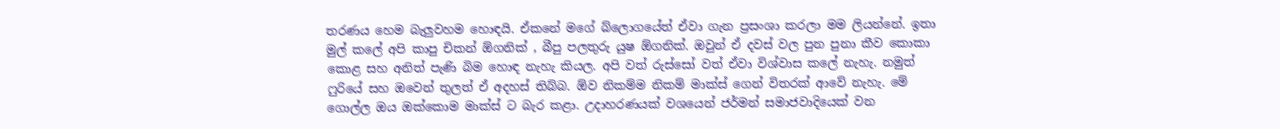තරණය හෙම බැලුවහම හොඳයි. ඒකනේ මගේ බ්ලොගයේත් ඒවා ගැන ප්‍රසංශා කරලා මම ලියන්නේ. ඉතා මුල් කලේ අපි කාපු චිකන් ඕගනික් , බීපු පලතුරු යුෂ ඕගනික්. ඔවුන් ඒ දවස් වල පුන පුනා කීව කොකා කොළ සහ අනිත් පැණි බිම හොඳ නැහැ කියල. අපි වත් රුස්සෝ වත් ඒවා විශ්වාස කලේ නැහැ. නමුත් ෆුරියේ සහ ඔවෙන් තුලත් ඒ අදහස් තිබ්බ. ඕව නිකම්ම නිකම් මාක්ස් ගෙන් විතරක් ආවේ නැහැ. මේ ගොල්ල ඔය ඔක්කොම මාක්ස් ට බැර කළා. උදාහරණයක් වශයෙන් ජර්මන් සමාජවාදියෙක් වන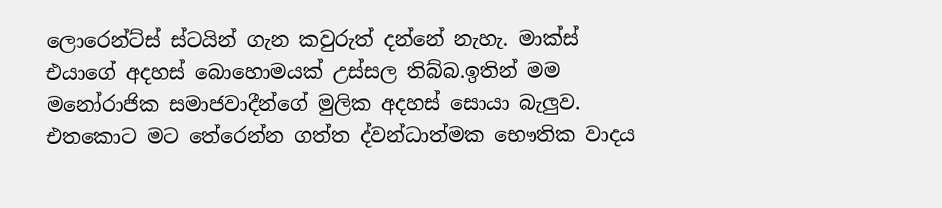ලොරෙන්ට්ස් ස්ටයින් ගැන කවුරුත් දන්නේ නැහැ. මාක්ස් එයාගේ අදහස් බොහොමයක් උස්සල තිබ්බ.ඉතින් මම මනෝරාජික සමාජවාදීන්ගේ මුලික අදහස් සොයා බැලුව. එතකොට මට තේරෙන්න ගත්ත ද්වන්ධාත්මක භෞතික වාදය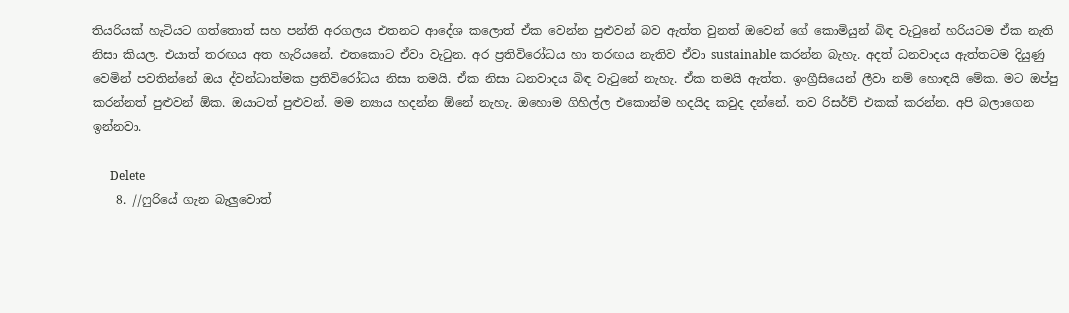තියරියක් හැටියට ගත්තොත් සහ පන්ති අරගලය එතනට ආදේශ කලොත් ඒක වෙන්න පුළුවන් බව ඇත්ත වුනත් ඔවෙන් ගේ කොමියුන් බිඳ වැටුනේ හරියටම ඒක නැති නිසා කියල. එයාත් තරඟය අත හැරියනේ. එතකොට ඒවා වැටුන. අර ප්‍රතිවිරෝධය හා තරඟය නැතිව ඒවා sustainable කරන්න බැහැ. අදත් ධනවාදය ඇත්තටම දියුණු වෙමින් පවතින්නේ ඔය ද්වන්ධාත්මක ප්‍රතිවිරෝධය නිසා තමයි. ඒක නිසා ධනවාදය බිඳ වැටුනේ නැහැ. ඒක තමයි ඇත්ත. ඉංග්‍රීසියෙන් ලීවා නම් හොඳයි මේක. මට ඔප්පු කරන්නත් පුළුවන් ඕක. ඔයාටත් පුළුවන්. මම න්‍යාය හදන්න ඕනේ නැහැ. ඔහොම ගිහිල්ල එකොන්ම හදයිද කවුද දන්නේ. තව රිසර්ච් එකක් කරන්න. අපි බලාගෙන ඉන්නවා.

      Delete
    8. //ෆුරියේ ගැන බැලුවොත්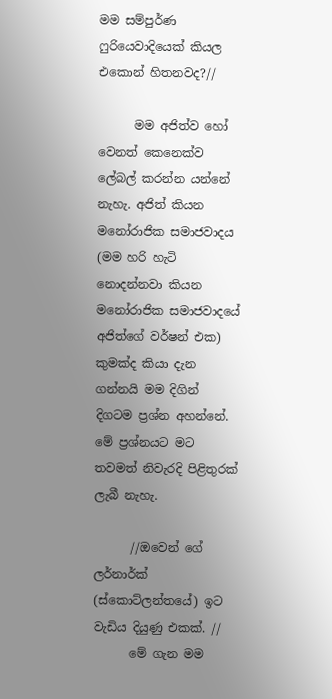මම සම්පුර්ණ ෆුරියෙවාදියෙක් කියල එකොන් හිතනවද?//

      මම අජිත්ව හෝ වෙනත් කෙනෙක්ව ලේබල් කරන්න යන්නේ නැහැ. අජිත් කියන මනෝරාජික සමාජවාදය (මම හරි හැටි නොදන්නවා කියන මනෝරාජික සමාජවාදයේ අජිත්ගේ වර්ෂන් එක) කුමක්ද කියා දැන ගන්නයි මම දිගින් දිගටම ප්‍රශ්න අහන්නේ. මේ ප්‍රශ්නයට මට තවමත් නිවැරදි පිළිතුරක් ලැබී නැහැ.

      //ඔවෙන් ගේ ලර්නාර්ක් (ස්කොට්ලන්තයේ) ඉට වැඩිය දියුණු එකක්. //
      මේ ගැන මම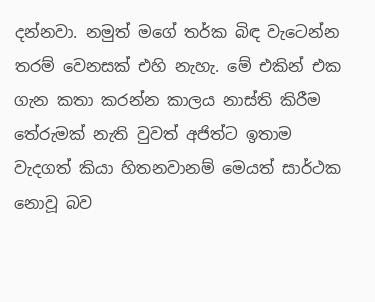දන්නවා. නමුත් මගේ තර්ක බිඳ වැටෙන්න තරම් වෙනසක් එහි නැහැ. මේ එකින් එක ගැන කතා කරන්න කාලය නාස්ති කිරීම තේරුමක් නැති වුවත් අජිත්ට ඉතාම වැදගත් කියා හිතනවානම් මෙයත් සාර්ථක නොවූ බව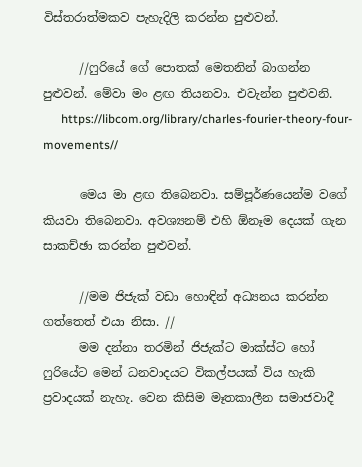විස්තරාත්මකව පැහැදිලි කරන්න පුළුවන්.

      //ෆුරියේ ගේ පොතක් මෙතනින් බාගන්න පුළුවන්. මේවා මං ළඟ තියනවා. එවැන්න පුළුවනි.
      https://libcom.org/library/charles-fourier-theory-four-movements//

      මෙය මා ළඟ තිබෙනවා. සම්පූර්ණයෙන්ම වගේ කියවා තිබෙනවා. අවශ්‍යනම් එහි ඕනෑම දෙයක් ගැන සාකච්ඡා කරන්න පුළුවන්.

      //මම ජිජැක් වඩා හොඳින් අධ්‍යනය කරන්න ගත්තෙත් එයා නිසා. //
      මම දන්නා තරමින් ජිජැක්ට මාක්ස්ට හෝ ෆුරියේට මෙන් ධනවාදයට විකල්පයක් විය හැකි ප්‍රවාදයක් නැහැ. වෙන කිසිම මෑතකාලීන සමාජවාදී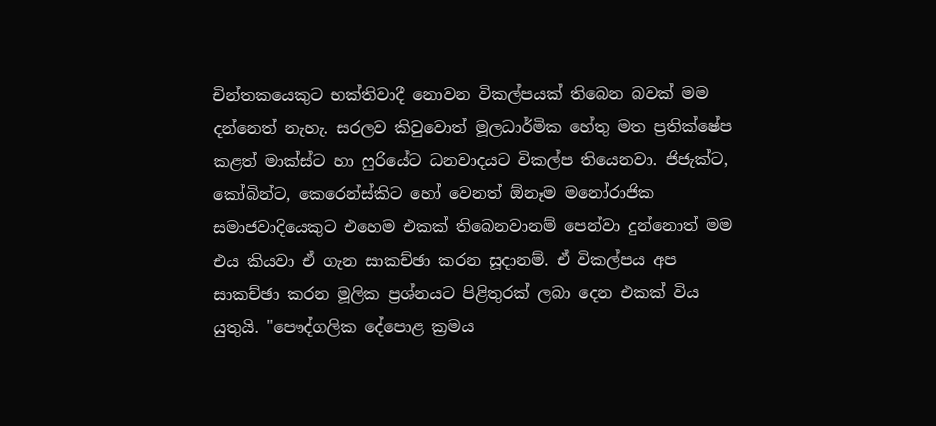චින්තකයෙකුට භක්තිවාදී නොවන විකල්පයක් තිබෙන බවක් මම දන්නෙත් නැහැ. සරලව කිවුවොත් මූලධාර්මික හේතු මත ප්‍රතික්ෂේප කළත් මාක්ස්ට හා ෆුරියේට ධනවාදයට විකල්ප තියෙනවා. ජිජැක්ට, කෝබින්ට, කෙරෙන්ස්කිට හෝ වෙනත් ඕනෑම මනෝරාජික සමාජවාදියෙකුට එහෙම එකක් තිබෙනවානම් පෙන්වා දුන්නොත් මම එය කියවා ඒ ගැන සාකච්ඡා කරන සූදානම්. ඒ විකල්පය අප සාකච්ඡා කරන මූලික ප්‍රශ්නයට පිළිතුරක් ලබා දෙන එකක් විය යුතුයි. "පෞද්ගලික දේපොළ ක්‍රමය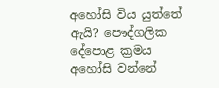අහෝසි විය යුත්තේ ඇයි? පෞද්ගලික දේපොළ ක්‍රමය අහෝසි වන්නේ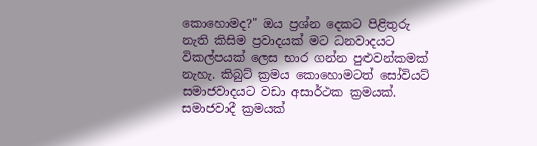කොහොමද?" ඔය ප්‍රශ්න දෙකට පිළිතුරු නැති කිසිම ප්‍රවාදයක් මට ධනවාදයට විකල්පයක් ලෙස භාර ගන්න පුළුවන්කමක් නැහැ. කිබුට් ක්‍රමය කොහොමටත් සෝවියට් සමාජවාදයට වඩා අසාර්ථක ක්‍රමයක්. සමාජවාදී ක්‍රමයක්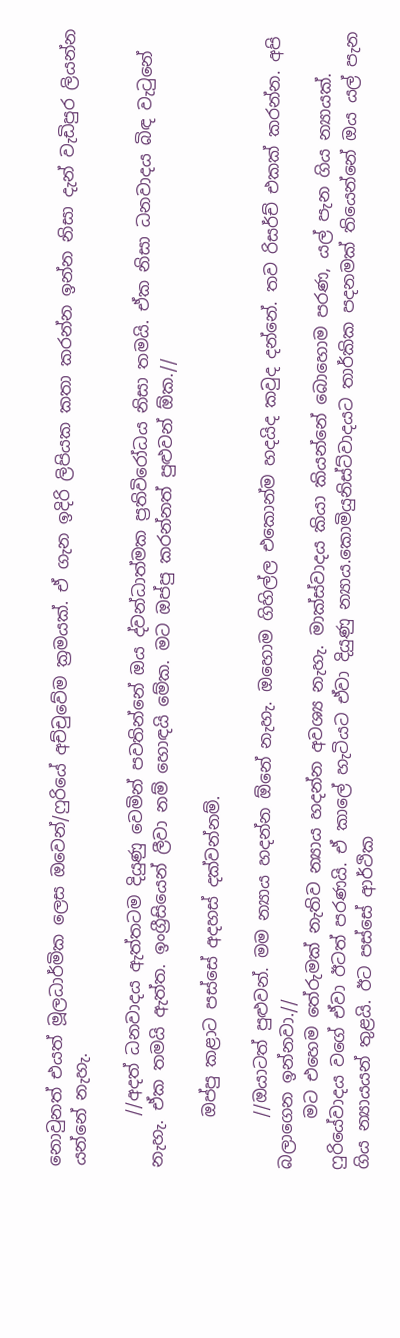නොවුනත් එයත් මූලධාර්මික ලෙස ඔවෙන්/ෆුරියේ අච්චුවේම ක්‍රමයක්. ඒ ගැන ඉදිරි ලිපියක කතා කරන්න ඉන්න නිසා දැන් වැඩිපුර ලියන්න යන්නේ නැහැ.

      //අදත් ධනවාදය ඇත්තටම දියුණු වෙමින් පවතින්නේ ඔය ද්වන්ධාත්මක ප්‍රතිවිරෝධය නිසා තමයි. ඒක නිසා ධනවාදය බිඳ වැටුනේ නැහැ. ඒක තමයි ඇත්ත. ඉංග්‍රීසියෙන් ලීවා නම් හොඳයි මේක. මට ඔප්පු කරන්නත් පුළුවන් ඕක.//

      ඔප්පු කළාට පස්සේ අදහස් දක්වන්නම්.

      //ඔයාටත් පුළුවන්. මම න්‍යාය හදන්න ඕනේ නැහැ. ඔහොම ගිහිල්ල එකොන්ම හදයිද කවුද දන්නේ. තව රිසර්ච් එකක් කරන්න. අපි බලාගෙන ඉන්නවා.//
      මට එහෙම තේරුමක් නැතිව න්‍යාය හදන්න අවශ්‍ය නැහැ. මාක්ස්වාදය කියා කියන්නේ බොහොම පරණ, යල් පැන ගිය න්‍යායක්. ෆුරියේවාදය වගේ ඒවා ඊටත් පරණයි. ඒ කාලේ හැටියට ඒවා දියුණු න්‍යාය.කොමියුනිස්ට්වාදයට තාර්කික පදනමක් තියෙන්නේ ඔය යල් පැන ගිය න්‍යායයන් තුළයි. ඊට පස්සේ ආර්ථික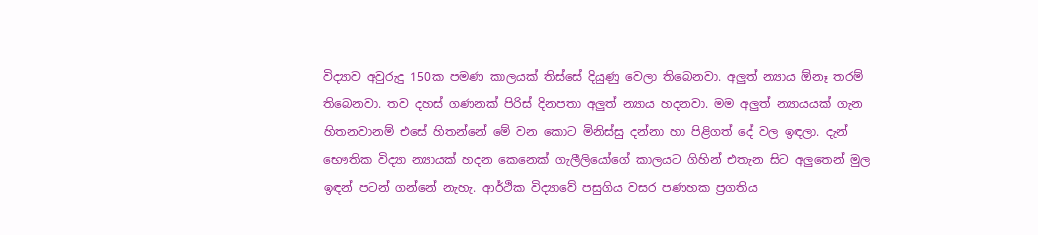විද්‍යාව අවුරුදු 150ක පමණ කාලයක් තිස්සේ දියුණු වෙලා තිබෙනවා. අලුත් න්‍යාය ඕනෑ තරම් තිබෙනවා. තව දහස් ගණනක් පිරිස් දිනපතා අලුත් න්‍යාය හදනවා. මම අලුත් න්‍යායයක් ගැන හිතනවානම් එසේ හිතන්නේ මේ වන කොට මිනිස්සු දන්නා හා පිළිගත් දේ වල ඉඳලා. දැන් භෞතික විද්‍යා න්‍යායක් හදන කෙනෙක් ගැලීලියෝගේ කාලයට ගිහින් එතැන සිට අලුතෙන් මුල ඉඳන් පටන් ගන්නේ නැහැ. ආර්ථික විද්‍යාවේ පසුගිය වසර පණහක ප්‍රගතිය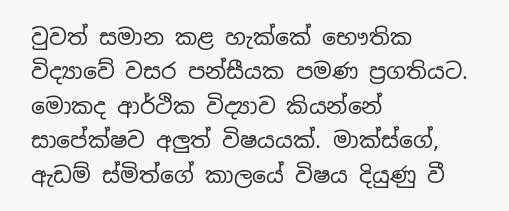වුවත් සමාන කළ හැක්කේ භෞතික විද්‍යාවේ වසර පන්සීයක පමණ ප්‍රගතියට. මොකද ආර්ථික විද්‍යාව කියන්නේ සාපේක්ෂව අලුත් විෂයයක්. මාක්ස්ගේ, ඇඩම් ස්මිත්ගේ කාලයේ විෂය දියුණු වී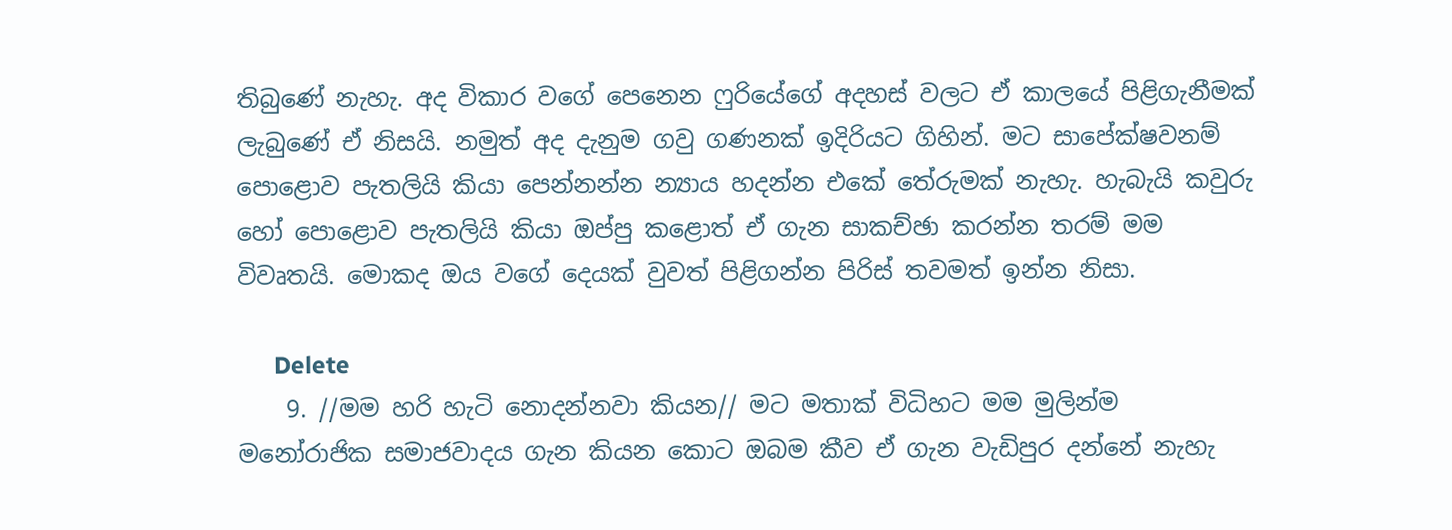තිබුණේ නැහැ. අද විකාර වගේ පෙනෙන ෆුරියේගේ අදහස් වලට ඒ කාලයේ පිළිගැනීමක් ලැබුණේ ඒ නිසයි. නමුත් අද දැනුම ගවු ගණනක් ඉදිරියට ගිහින්. මට සාපේක්ෂවනම් පොළොව පැතලියි කියා පෙන්නන්න න්‍යාය හදන්න එකේ තේරුමක් නැහැ. හැබැයි කවුරු හෝ පොළොව පැතලියි කියා ඔප්පු කළොත් ඒ ගැන සාකච්ඡා කරන්න තරම් මම විවෘතයි. මොකද ඔය වගේ දෙයක් වුවත් පිළිගන්න පිරිස් තවමත් ඉන්න නිසා.

      Delete
    9. //මම හරි හැටි නොදන්නවා කියන// මට මතාක් විධිහට මම මුලින්ම මනෝරාජික සමාජවාදය ගැන කියන කොට ඔබම කීව ඒ ගැන වැඩිපුර දන්නේ නැහැ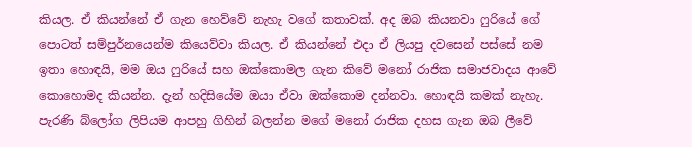කියල. ඒ කියන්නේ ඒ ගැන හෙව්වේ නැහැ වගේ කතාවක්. අද ඔබ කියනවා ෆුරියේ ගේ පොටත් සම්පුර්නයෙන්ම කියෙව්වා කියල. ඒ කියන්නේ එදා ඒ ලියපු දවසෙන් පස්සේ නම ඉතා හොඳයි, මම ඔය ෆුරියේ සහ ඔක්කොමල ගැන කිවේ මනෝ රාජික සමාජවාදය ආවේ කොහොමද කියන්න. දැන් හදිසියේම ඔයා ඒවා ඔක්කොම දන්නවා. හොඳයි කමක් නැහැ. පැරණි බ්ලෝග ලිපියම ආපහු ගිහින් බලන්න මගේ මනෝ රාජික දහස ගැන ඔබ ලීවේ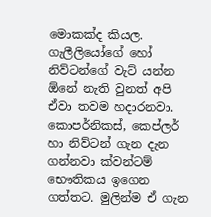මොකක්ද කියල. ගැලීලියෝගේ හෝ නිව්ටන්ගේ වැට් යන්න ඕනේ නැති වුනත් අපි ඒවා තවම හදාරනවා. කොපර්නිකස්, කෙප්ලර් හා නිව්ටන් ගැන දැන ගන්නවා ක්වන්ටම් භෞතිකය ඉගෙන ගත්තට. මුලින්ම ඒ ගැන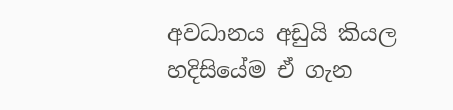අවධානය අඩුයි කියල හදිසියේම ඒ ගැන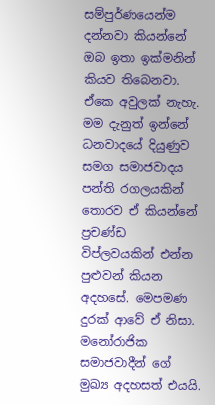සම්පුර්ණයෙන්ම දන්නවා කියන්නේ ඔබ ඉතා ඉක්මනින් කියව තිබෙනවා. ඒකෙ අවුලක් නැහැ. මම දැනුත් ඉන්නේ ධනවාදයේ දියුණුව සමග සමාජවාදය පන්ති රගලයකින් තොරව ඒ කියන්නේ ප්‍රචණ්ඩ විප්ලවයකින් එන්න පුළුවන් කියන අදහසේ. මෙපමණ දුරක් ආවේ ඒ නිසා. මනෝරාජික සමාජවාදීන් ගේ මුඛ්‍ය අදහසත් එයයි.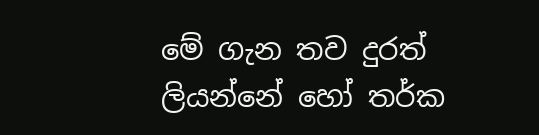මේ ගැන තව දුරත් ලියන්නේ හෝ තර්ක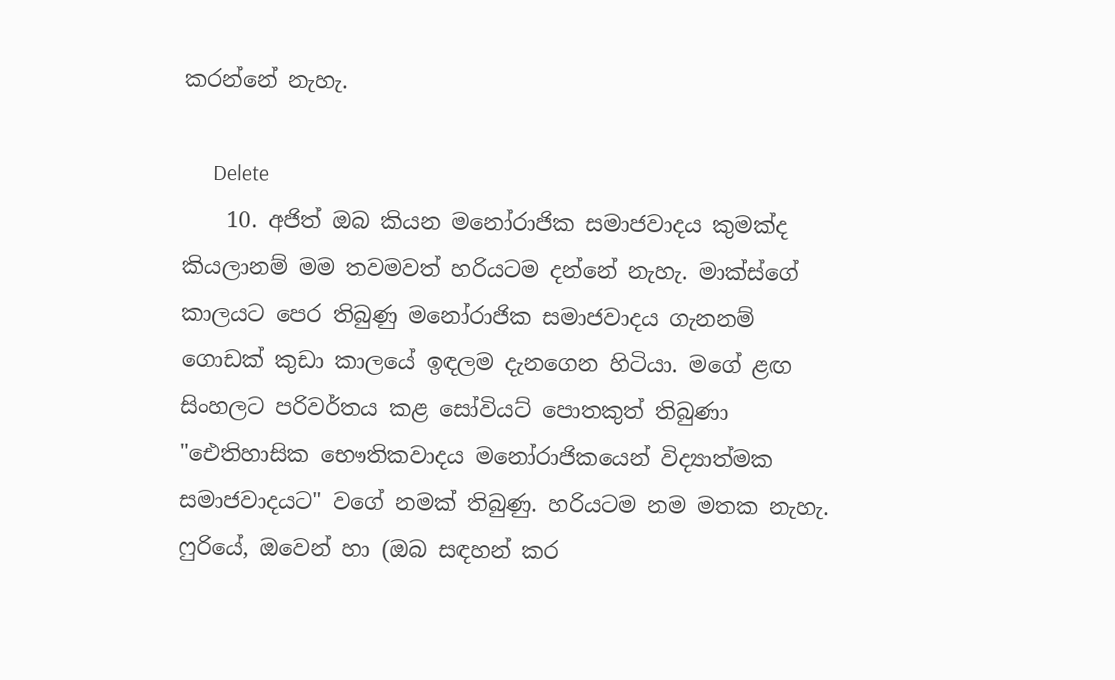කරන්නේ නැහැ.

      Delete
    10. අජිත් ඔබ කියන මනෝරාජික සමාජවාදය කුමක්ද කියලානම් මම තවමවත් හරියටම දන්නේ නැහැ. මාක්ස්ගේ කාලයට පෙර තිබුණු මනෝරාජික සමාජවාදය ගැනනම් ගොඩක් කුඩා කාලයේ ඉඳලම දැනගෙන හිටියා. මගේ ළඟ සිංහලට පරිවර්තය කළ සෝවියට් පොතකුත් තිබුණා "ඓතිහාසික භෞතිකවාදය මනෝරාජිකයෙන් විද්‍යාත්මක සමාජවාදයට" වගේ නමක් තිබුණු. හරියටම නම මතක නැහැ. ෆුරියේ, ඔවෙන් හා (ඔබ සඳහන් කර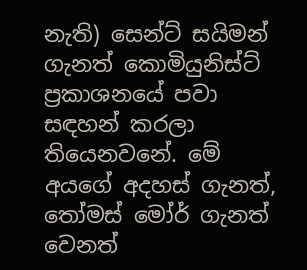නැති) සෙන්ට් සයිමන් ගැනත් කොමියුනිස්ට් ප්‍රකාශනයේ පවා සඳහන් කරලා තියෙනවනේ. මේ අයගේ අදහස් ගැනත්, තෝමස් මෝර් ගැනත් වෙනත්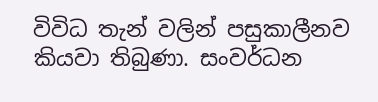විවිධ තැන් වලින් පසුකාලීනව කියවා තිබුණා. සංවර්ධන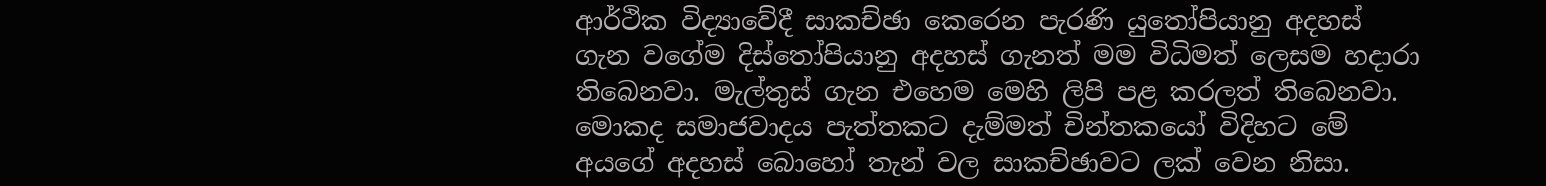ආර්ථික විද්‍යාවේදී සාකච්ඡා කෙරෙන පැරණි යුතෝපියානු අදහස් ගැන වගේම දිස්තෝපියානු අදහස් ගැනත් මම විධිමත් ලෙසම හදාරා තිබෙනවා. මැල්තුස් ගැන එහෙම මෙහි ලිපි පළ කරලත් තිබෙනවා. මොකද සමාජවාදය පැත්තකට දැම්මත් චින්තකයෝ විදිහට මේ අයගේ අදහස් බොහෝ තැන් වල සාකච්ඡාවට ලක් වෙන නිසා.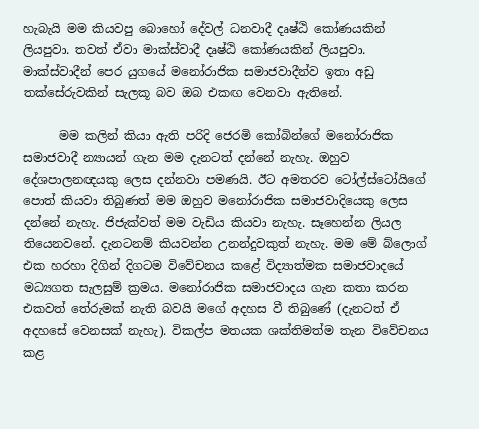හැබැයි මම කියවපු බොහෝ දේවල් ධනවාදී දෘෂ්ඨි කෝණයකින් ලියපුවා. තවත් ඒවා මාක්ස්වාදී දෘෂ්ඨි කෝණයකින් ලියපුවා. මාක්ස්වාදීන් පෙර යුගයේ මනෝරාජික සමාජවාදීන්ව ඉතා අඩු තක්සේරුවකින් සැලකූ බව ඔබ එකඟ වෙනවා ඇතිනේ.

      මම කලින් කියා ඇති පරිදි ජෙරමි කෝබින්ගේ මනෝරාජික සමාජවාදී න්‍යායන් ගැන මම දැනටත් දන්නේ නැහැ. ඔහුව දේශපාලනඥයකු ලෙස දන්නවා පමණයි. ඊට අමතරව ටෝල්ස්ටෝයිගේ පොත් කියවා තිබුණත් මම ඔහුව මනෝරාජික සමාජවාදියෙකු ලෙස දන්නේ නැහැ. ජිජැක්වත් මම වැඩිය කියවා නැහැ. සෑහෙන්න ලියල තියෙනවනේ. දැනටනම් කියවන්න උනන්දුවකුත් නැහැ. මම මේ බ්ලොග් එක හරහා දිගින් දිගටම විවේචනය කළේ විද්‍යාත්මක සමාජවාදයේ මධ්‍යගත සැලසුම් ක්‍රමය. මනෝරාජික සමාජවාදය ගැන කතා කරන එකවත් තේරුමක් නැති බවයි මගේ අදහස වී තිබුණේ (දැනටත් ඒ අදහසේ වෙනසක් නැහැ). විකල්ප මතයක ශක්තිමත්ම තැන විවේචනය කළ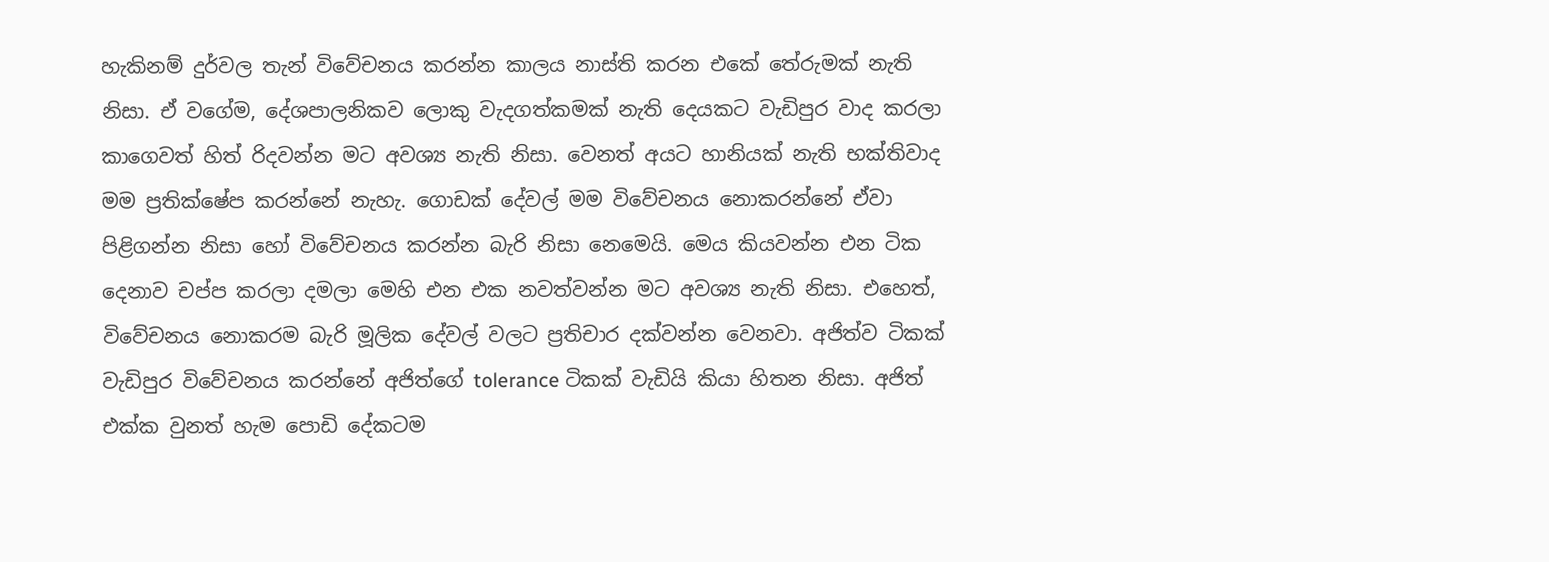හැකිනම් දුර්වල තැන් විවේචනය කරන්න කාලය නාස්ති කරන එකේ තේරුමක් නැති නිසා. ඒ වගේම, දේශපාලනිකව ලොකු වැදගත්කමක් නැති දෙයකට වැඩිපුර වාද කරලා කාගෙවත් හිත් රිදවන්න මට අවශ්‍ය නැති නිසා. වෙනත් අයට හානියක් නැති භක්තිවාද මම ප්‍රතික්ෂේප කරන්නේ නැහැ. ගොඩක් දේවල් මම විවේචනය නොකරන්නේ ඒවා පිළිගන්න නිසා හෝ විවේචනය කරන්න බැරි නිසා නෙමෙයි. මෙය කියවන්න එන ටික දෙනාව චප්ප කරලා දමලා මෙහි එන එක නවත්වන්න මට අවශ්‍ය නැති නිසා. එහෙත්, විවේචනය නොකරම බැරි මූලික දේවල් වලට ප්‍රතිචාර දක්වන්න වෙනවා. අජිත්ව ටිකක් වැඩිපුර විවේචනය කරන්නේ අජිත්ගේ tolerance ටිකක් වැඩියි කියා හිතන නිසා. අජිත් එක්ක වුනත් හැම පොඩි දේකටම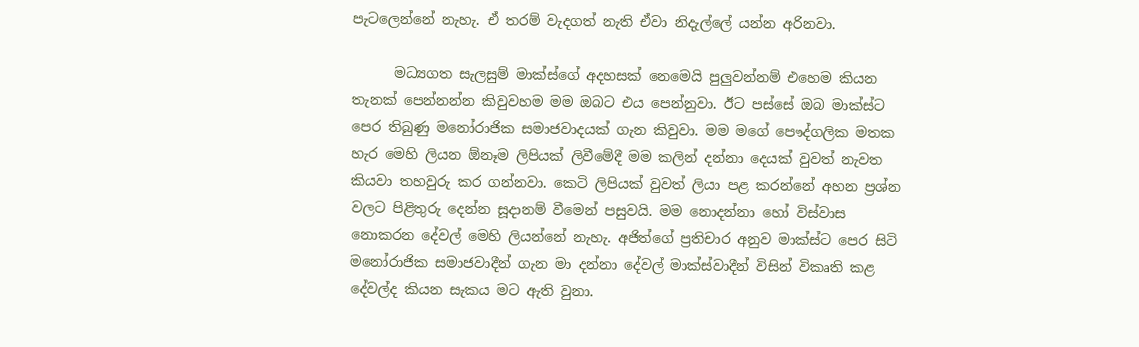පැටලෙන්නේ නැහැ. ඒ තරම් වැදගත් නැති ඒවා නිදැල්ලේ යන්න අරිනවා.

      මධ්‍යගත සැලසුම් මාක්ස්ගේ අදහසක් නෙමෙයි පුලුවන්නම් එහෙම කියන තැනක් පෙන්නන්න කිවුවහම මම ඔබට එය පෙන්නුවා. ඊට පස්සේ ඔබ මාක්ස්ට පෙර තිබුණු මනෝරාජික සමාජවාදයක් ගැන කිවුවා. මම මගේ පෞද්ගලික මතක හැර මෙහි ලියන ඕනෑම ලිපියක් ලිවීමේදී මම කලින් දන්නා දෙයක් වුවත් නැවත කියවා තහවුරු කර ගන්නවා. කෙටි ලිපියක් වුවත් ලියා පළ කරන්නේ අහන ප්‍රශ්න වලට පිළිතුරු දෙන්න සූදානම් වීමෙන් පසුවයි. මම නොදන්නා හෝ විස්වාස නොකරන දේවල් මෙහි ලියන්නේ නැහැ. අජිත්ගේ ප්‍රතිචාර අනුව මාක්ස්ට පෙර සිටි මනෝරාජික සමාජවාදීන් ගැන මා දන්නා දේවල් මාක්ස්වාදීන් විසින් විකෘති කළ දේවල්ද කියන සැකය මට ඇති වුනා.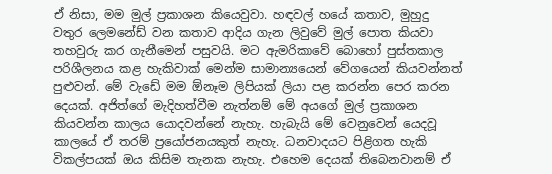ඒ නිසා, මම මුල් ප්‍රකාශන කියෙවුවා. හඳවල් හයේ කතාව, මුහුදු වතුර ලෙමනේඩ් වන කතාව ආදිය ගැන ලිවුවේ මුල් පොත කියවා තහවුරු කර ගැනීමෙන් පසුවයි. මට ඇමරිකාවේ බොහෝ පුස්තකාල පරිශීලනය කළ හැකිවාක් මෙන්ම සාමාන්‍යයෙන් වේගයෙන් කියවන්නත් පුළුවන්. මේ වැඩේ මම ඕනෑම ලිපියක් ලියා පළ කරන්න පෙර කරන දෙයක්. අජිත්ගේ මැදිහත්වීම නැත්නම් මේ අයගේ මුල් ප්‍රකාශන කියවන්න කාලය යොදවන්නේ නැහැ. හැබැයි මේ වෙනුවෙන් යෙදවූ කාලයේ ඒ තරම් ප්‍රයෝජනයකුත් නැහැ. ධනවාදයට පිළිගත හැකි විකල්පයක් ඔය කිසිම තැනක නැහැ. එහෙම දෙයක් තිබෙනවානම් ඒ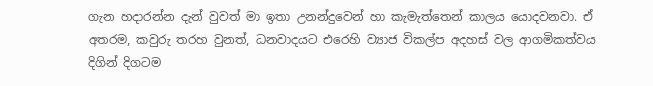ගැන හදාරන්න දැන් වුවත් මා ඉතා උනන්දුවෙන් හා කැමැත්තෙන් කාලය යොදවනවා. ඒ අතරම, කවුරු තරහ වුනත්, ධනවාදයට එරෙහි ව්‍යාජ විකල්ප අදහස් වල ආගමිකත්වය දිගින් දිගටම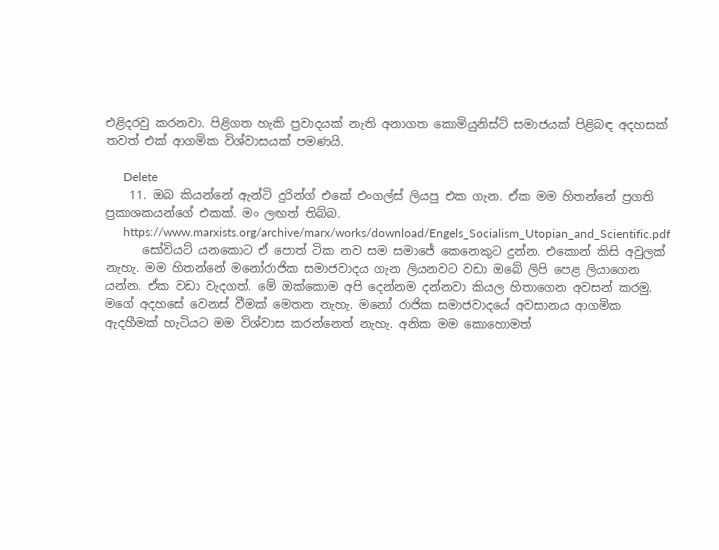එළිදරවු කරනවා. පිළිගත හැකි ප්‍රවාදයක් නැති අනාගත කොමියුනිස්ට් සමාජයක් පිළිබඳ අදහසක් තවත් එක් ආගමික විශ්වාසයක් පමණයි.

      Delete
    11. ඔබ කියන්නේ ඇන්ටි දුරින්ග් එකේ එංගල්ස් ලියපු එක ගැන. ඒක මම හිතන්නේ ප්‍රගති ප්‍රකාශකයන්ගේ එකක්. මං ලඟත් තිබ්බ.
      https://www.marxists.org/archive/marx/works/download/Engels_Socialism_Utopian_and_Scientific.pdf
      සෝවියට් යනකොට ඒ පොත් ටික නව සම සමාජේ කෙනෙකුට දුන්න. එකොන් කිසි අවුලක් නැහැ. මම හිතන්නේ මනෝරාජික සමාජවාදය ගැන ලියනවට වඩා ඔබේ ලිපි පෙළ ලියාගෙන යන්න. ඒක වඩා වැදගත්. මේ ඔක්කොම අපි දෙන්නම දන්නවා කියල හිතාගෙන අවසන් කරමු. මගේ අදහසේ වෙනස් වීමක් මෙතන නැහැ. මනෝ රාජික සමාජවාදයේ අවසානය ආගමික ඇදහීමක් හැටියට මම විශ්වාස කරන්නෙත් නැහැ. අනික මම කොහොමත්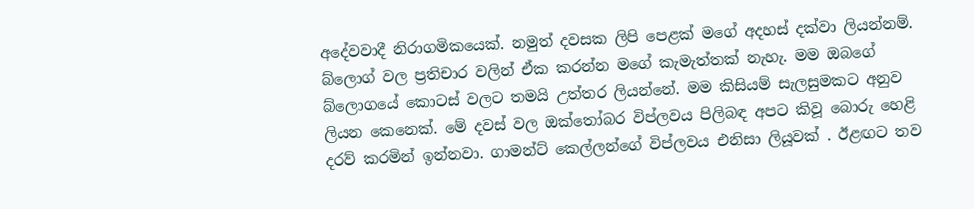අදේවවාදී නිරාගමිකයෙක්. නමුත් දවසක ලිපි පෙළක් මගේ අදහස් දක්වා ලියන්නම්. බ්ලොග් වල ප්‍රතිචාර වලින් ඒක කරන්න මගේ කැමැත්තක් නැහැ. මම ඔබගේ බ්ලොගයේ කොටස් වලට තමයි උත්තර ලියන්නේ. මම කිසියම් සැලසුමකට අනුව ලියන කෙනෙක්. මේ දවස් වල ඔක්තෝබර විප්ලවය පිලිබඳ අපට කිවූ බොරු හෙළි දරව් කරමින් ඉන්නවා. ගාමන්ට් කෙල්ලන්ගේ විප්ලවය එනිසා ලියූවක් . ඊළඟට තව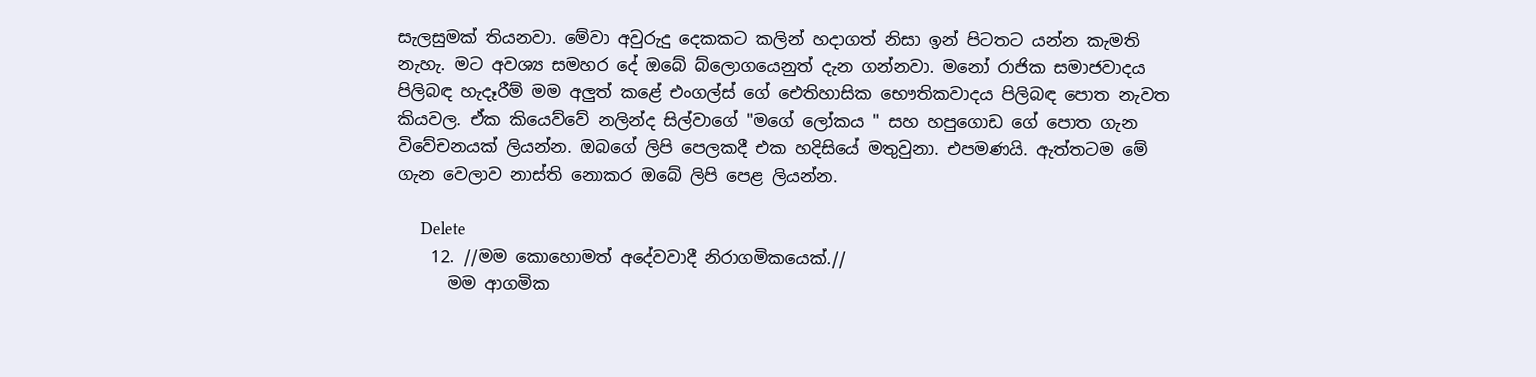සැලසුමක් තියනවා. මේවා අවුරුදු දෙකකට කලින් හදාගත් නිසා ඉන් පිටතට යන්න කැමති නැහැ. මට අවශ්‍ය සමහර දේ ඔබේ බ්ලොගයෙනුත් දැන ගන්නවා. මනෝ රාජික සමාජවාදය පිලිබඳ හැදෑරීම් මම අලුත් කළේ එංගල්ස් ගේ ඓතිහාසික භෞතිකවාදය පිලිබඳ පොත නැවත කියවල. ඒක කියෙව්වේ නලින්ද සිල්වාගේ "මගේ ලෝකය " සහ හපුගොඩ ගේ පොත ගැන විවේචනයක් ලියන්න. ඔබගේ ලිපි පෙලකදී එක හදිසියේ මතුවුනා. එපමණයි. ඇත්තටම මේ ගැන වෙලාව නාස්ති නොකර ඔබේ ලිපි පෙළ ලියන්න.

      Delete
    12. //මම කොහොමත් අදේවවාදී නිරාගමිකයෙක්.//
      මම ආගමික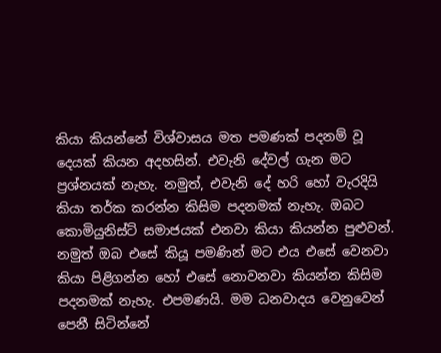කියා කියන්නේ විශ්වාසය මත පමණක් පදනම් වූ දෙයක් කියන අදහසින්. එවැනි දේවල් ගැන මට ප්‍රශ්නයක් නැහැ. නමුත්, එවැනි දේ හරි හෝ වැරදියි කියා තර්ක කරන්න කිසිම පදනමක් නැහැ. ඔබට කොමියුනිස්ට් සමාජයක් එනවා කියා කියන්න පුළුවන්. නමුත් ඔබ එසේ කියූ පමණින් මට එය එසේ වෙනවා කියා පිළිගන්න හෝ එසේ නොවනවා කියන්න කිසිම පදනමක් නැහැ. එපමණයි. මම ධනවාදය වෙනුවෙන් පෙනී සිටින්නේ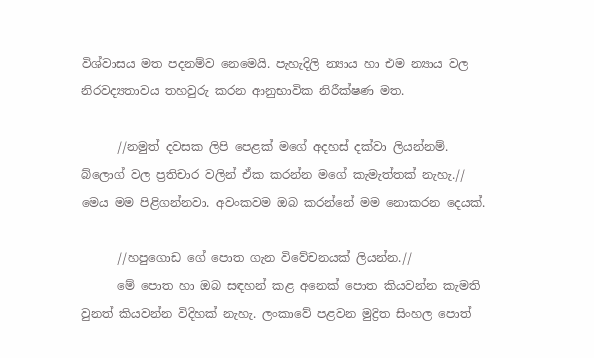විශ්වාසය මත පදනම්ව නෙමෙයි. පැහැදිලි න්‍යාය හා එම න්‍යාය වල නිරවද්‍යතාවය තහවුරු කරන ආනුභාවික නිරීක්ෂණ මත.

      //නමුත් දවසක ලිපි පෙළක් මගේ අදහස් දක්වා ලියන්නම්. බ්ලොග් වල ප්‍රතිචාර වලින් ඒක කරන්න මගේ කැමැත්තක් නැහැ.// මෙය මම පිළිගන්නවා. අවංකවම ඔබ කරන්නේ මම නොකරන දෙයක්.

      //හපුගොඩ ගේ පොත ගැන විවේචනයක් ලියන්න.//
      මේ පොත හා ඔබ සඳහන් කළ අනෙක් පොත කියවන්න කැමති වුනත් කියවන්න විදිහක් නැහැ. ලංකාවේ පළවන මුද්‍රිත සිංහල පොත්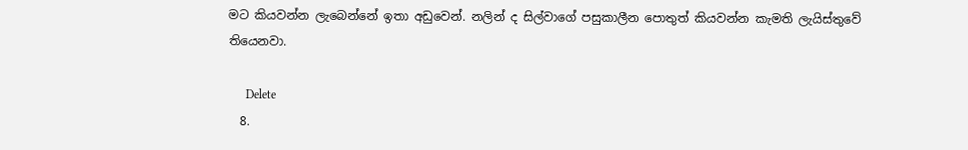මට කියවන්න ලැබෙන්නේ ඉතා අඩුවෙන්. නලින් ද සිල්වාගේ පසුකාලීන පොතුත් කියවන්න කැමති ලැයිස්තුවේ තියෙනවා.

      Delete
  8.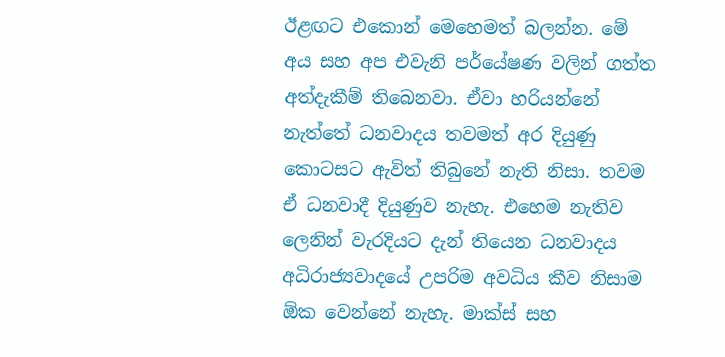ඊළඟට එකොන් මෙහෙමත් බලන්න. මේ අය සහ අප එවැනි පර්යේෂණ වලින් ගත්ත අත්දැකීම් තිබෙනවා. ඒවා හරියන්නේ නැත්තේ ධනවාදය තවමත් අර දියුණු කොටසට ඇවිත් තිබුනේ නැති නිසා. තවම ඒ ධනවාදී දියුණුව නැහැ. එහෙම නැතිව ලෙනින් වැරදියට දැන් තියෙන ධනවාදය අධිරාජ්‍යවාදයේ උපරිම අවධිය කීව නිසාම ඕක වෙන්නේ නැහැ. මාක්ස් සහ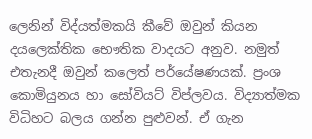ලෙනින් විද්යත්මකයි කීවේ ඔවුන් කියන දයලෙක්තික භෞතික වාදයට අනුව. නමුත් එතැනදී ඔවුන් කලෙත් පර්යේෂණයක්. ප්‍රංශ කොමියුනය හා සෝවියට් විප්ලවය. විද්‍යාත්මක විධිහට බලය ගන්න පුළුවන්. ඒ ගැන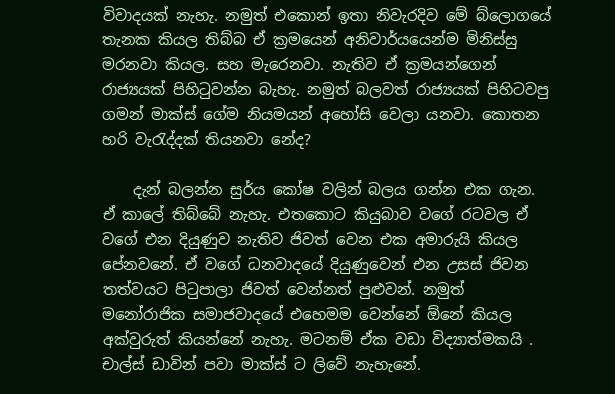විවාදයක් නැහැ. නමුත් එකොන් ඉතා නිවැරදිව මේ බ්ලොගයේ තැනක කියල තිබ්බ ඒ ක්‍රමයෙන් අනිවාර්යයෙන්ම මිනිස්සු මරනවා කියල. සහ මැරෙනවා. නැතිව ඒ ක්‍රමයන්ගෙන් රාජ්‍යයක් පිහිටුවන්න බැහැ. නමුත් බලවත් රාජ්‍යයක් පිහිටවපු ගමන් මාක්ස් ගේම නියමයන් අහෝසි වෙලා යනවා. කොතන හරි වැරැද්දක් තියනවා නේද?

    දැන් බලන්න සුර්ය කෝෂ වලින් බලය ගන්න එක ගැන. ඒ කාලේ තිබ්බේ නැහැ. එතකොට කියුබාව වගේ රටවල ඒ වගේ එන දියුණුව නැතිව ජිවත් වෙන එක අමාරුයි කියල පේනවනේ. ඒ වගේ ධනවාදයේ දියුණුවෙන් එන උසස් ජිවන තත්වයට පිටුපාලා ජිවත් වෙන්නත් පුළුවන්. නමුත් මනෝරාජික සමාජවාදයේ එහෙමම වෙන්නේ ඕනේ කියල අක්වුරුත් කියන්නේ නැහැ. මටනම් ඒක වඩා විද්‍යාත්මකයි . චාල්ස් ඩාවින් පවා මාක්ස් ට ලිවේ නැහැනේ.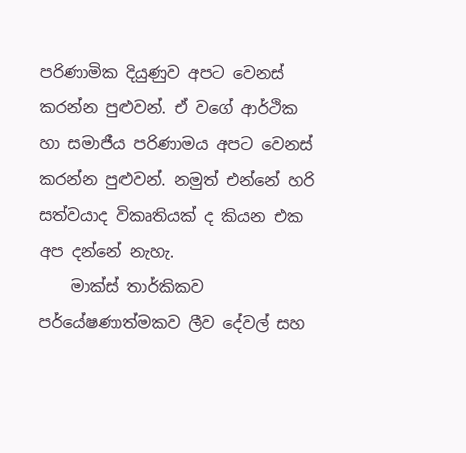පරිණාමික දියුණුව අපට වෙනස් කරන්න පුළුවන්. ඒ වගේ ආර්ථික හා සමාජීය පරිණාමය අපට වෙනස් කරන්න පුළුවන්. නමුත් එන්නේ හරි සත්වයාද විකෘතියක් ද කියන එක අප දන්නේ නැහැ.
    මාක්ස් තාර්කිකව පර්යේෂණාත්මකව ලීව දේවල් සහ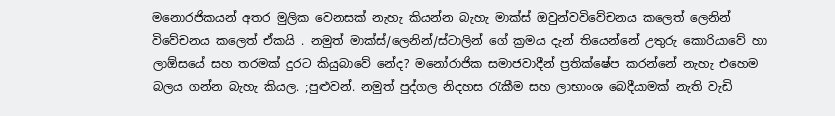මනොරජිකයන් අතර මුලික වෙනසක් නැහැ කියන්න බැහැ මාක්ස් ඔවුන්වවිවේචනය කලෙත් ලෙනින් විවේචනය කලෙත් ඒකයි . නමුත් මාක්ස්/ලෙනින්/ස්ටාලින් ගේ ක්‍රමය දැන් තියෙන්නේ උතුරු කොරියාවේ හා ලාඕසයේ සහ තරමක් දුරට කියුබාවේ නේද? මනෝරාජික සමාජවාදීන් ප්‍රතික්ෂේප කරන්නේ නැහැ එහෙම බලය ගන්න බැහැ කියල. ;පුළුවන්. නමුත් පුද්ගල නිදහස රැකීම සහ ලාභාංශ බෙදීයාමක් නැති වැඩි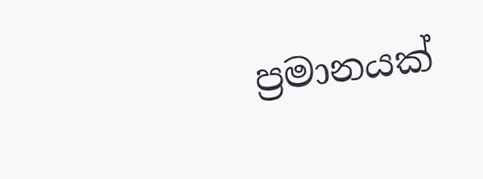ප්‍රමානයක්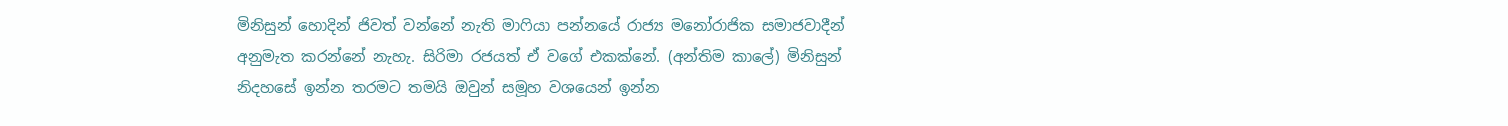මිනිසුන් හොදින් ජිවත් වන්නේ නැති මාෆියා පන්නයේ රාජ්‍ය මනෝරාජික සමාජවාදීන් අනුමැත කරන්නේ නැහැ. සිරිමා රජයත් ඒ වගේ එකක්නේ. (අන්තිම කාලේ) මිනිසුන් නිදහසේ ඉන්න තරමට තමයි ඔවුන් සමූහ වශයෙන් ඉන්න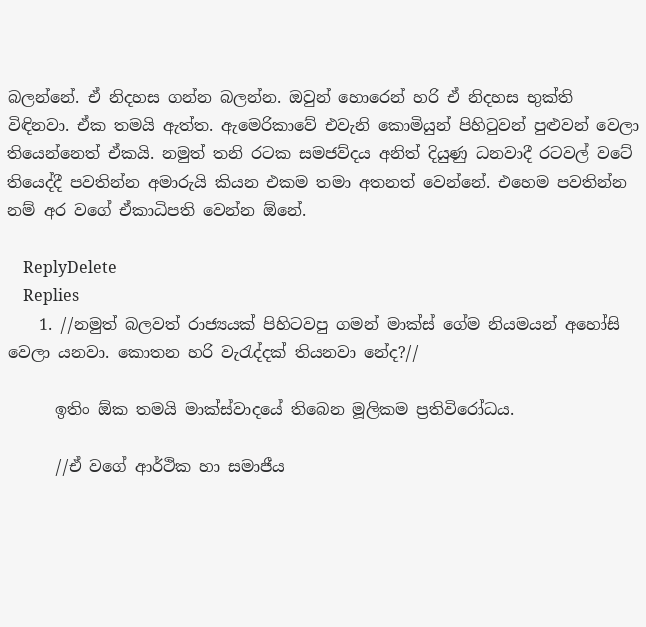බලන්නේ. ඒ නිදහස ගන්න බලන්න. ඔවුන් හොරෙන් හරි ඒ නිදහස භුක්ති විඳිනවා. ඒක තමයි ඇත්ත. ඇමෙරිකාවේ එවැනි කොමියුන් පිහිටුවන් පුළුවන් වෙලා තියෙන්නෙත් ඒකයි. නමුත් තනි රටක සමජව්දය අනිත් දියුණු ධනවාදී රටවල් වටේ තියෙද්දී පවතින්න අමාරුයි කියන එකම තමා අතනත් වෙන්නේ. එහෙම පවතින්න නම් අර වගේ ඒකාධිපති වෙන්න ඕනේ.

    ReplyDelete
    Replies
    1. //නමුත් බලවත් රාජ්‍යයක් පිහිටවපු ගමන් මාක්ස් ගේම නියමයන් අහෝසි වෙලා යනවා. කොතන හරි වැරැද්දක් තියනවා නේද?//

      ඉතිං ඕක තමයි මාක්ස්වාදයේ තිබෙන මූලිකම ප්‍රතිවිරෝධය.

      //ඒ වගේ ආර්ථික හා සමාජීය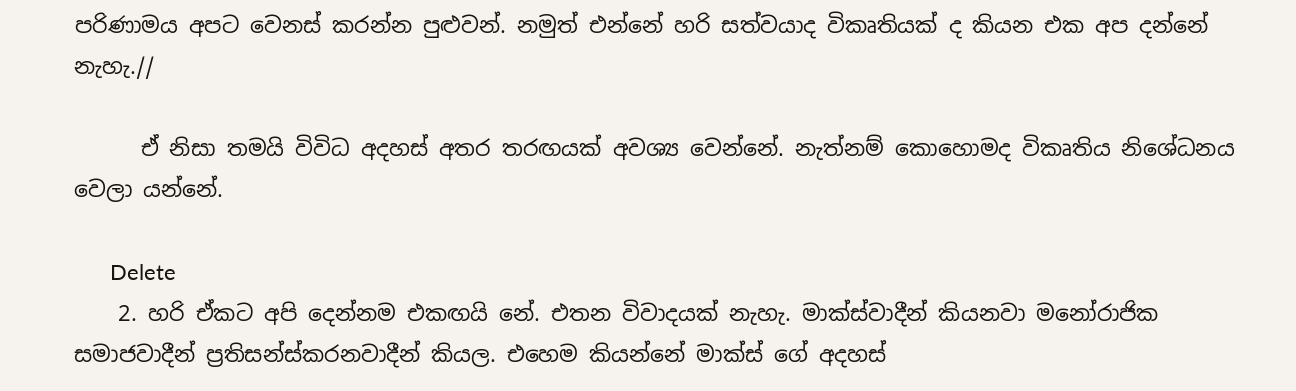පරිණාමය අපට වෙනස් කරන්න පුළුවන්. නමුත් එන්නේ හරි සත්වයාද විකෘතියක් ද කියන එක අප දන්නේ නැහැ.//

      ඒ නිසා තමයි විවිධ අදහස් අතර තරඟයක් අවශ්‍ය වෙන්නේ. නැත්නම් කොහොමද විකෘතිය නිශේධනය වෙලා යන්නේ.

      Delete
    2. හරි ඒකට අපි දෙන්නම එකඟයි නේ. එතන විවාදයක් නැහැ. මාක්ස්වාදීන් කියනවා මනෝරාජික සමාජවාදීන් ප්‍රතිසන්ස්කරනවාදීන් කියල. එහෙම කියන්නේ මාක්ස් ගේ අදහස්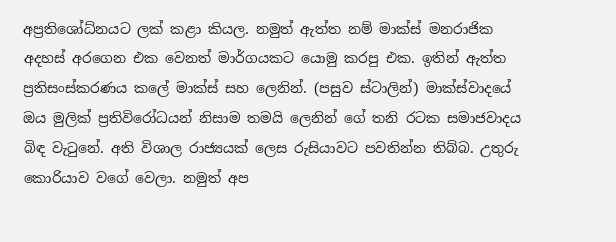අප්‍රතිශෝධ්නයට ලක් කළා කියල. නමුත් ඇත්ත නම් මාක්ස් මනරාජික අදහස් අරගෙන එක වෙනත් මාර්ගයකට යොමු කරපු එක. ඉතින් ඇත්ත ප්‍රතිසංස්කරණය කලේ මාක්ස් සහ ලෙනින්. (පසුව ස්ටාලින්) මාක්ස්වාදයේ ඔය මුලික් ප්‍රතිවිරෝධයන් නිසාම තමයි ලෙනින් ගේ තනි රටක සමාජවාදය බිඳ වැටුනේ. අති විශාල රාජ්‍යයක් ලෙස රුසියාවට පවතින්න තිබ්බ. උතුරු කොරියාව වගේ වෙලා. නමුත් අප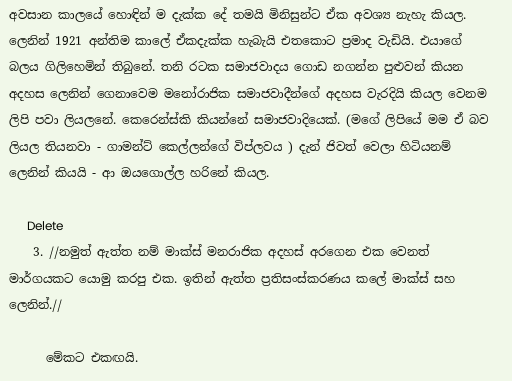අවසාන කාලයේ හොඳින් ම දැක්ක දේ තමයි මිනිසුන්ට ඒක අවශ්‍ය නැහැ කියල. ලෙනින් 1921 අන්තිම කාලේ ඒකදැක්ක හැබැයි එතකොට ප්‍රමාද වැඩියි. එයාගේ බලය ගිලිහෙමින් තිබුනේ. තනි රටක සමාජවාදය ගොඩ නගන්න පුළුවන් කියන අදහස ලෙනින් ගෙනාවෙම මනෝරාජික සමාජවාදීන්ගේ අදහස වැරදියි කියල වෙනම ලිපි පවා ලියලනේ. කෙරෙන්ස්කි කියන්නේ සමාජවාදියෙක්. (මගේ ලිපියේ මම ඒ බව ලියල තියනවා - ගාමන්ට් කෙල්ලන්ගේ විප්ලවය ) දැන් ජිවත් වෙලා හිටියනම් ලෙනින් කියයි - ආ ඔයගොල්ල හරිනේ කියල.

      Delete
    3. //නමුත් ඇත්ත නම් මාක්ස් මනරාජික අදහස් අරගෙන එක වෙනත් මාර්ගයකට යොමු කරපු එක. ඉතින් ඇත්ත ප්‍රතිසංස්කරණය කලේ මාක්ස් සහ ලෙනින්.//

      මේකට එකඟයි.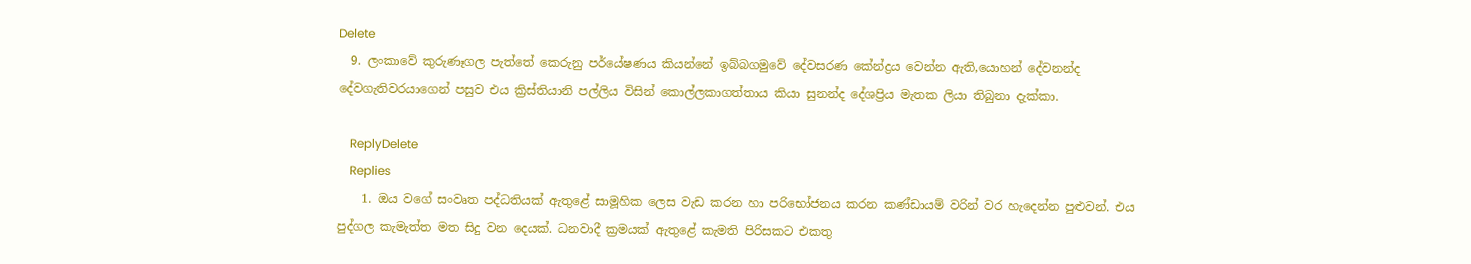Delete
  9. ලංකාවේ කුරුණෑගල පැත්තේ කෙරුනු පර්යේෂණය කියන්නේ ඉබ්බගමුවේ දේවසරණ කේන්ද්‍රය වෙන්න ඇති,යොහන් දේවනන්ද දේවගැතිවරයාගෙන් පසුව එය ක්‍රිස්තියානි පල්ලිය විසින් කොල්ලකාගත්තාය කියා සුනන්ද දේශප්‍රිය මැතක ලියා තිබුනා දැක්කා.

    ReplyDelete
    Replies
    1. ඔය වගේ සංවෘත පද්ධතියක් ඇතුළේ සාමූහික ලෙස වැඩ කරන හා පරිභෝජනය කරන කණ්ඩායම් වරින් වර හැදෙන්න පුළුවන්. එය පුද්ගල කැමැත්ත මත සිදු වන දෙයක්. ධනවාදී ක්‍රමයක් ඇතුළේ කැමති පිරිසකට එකතු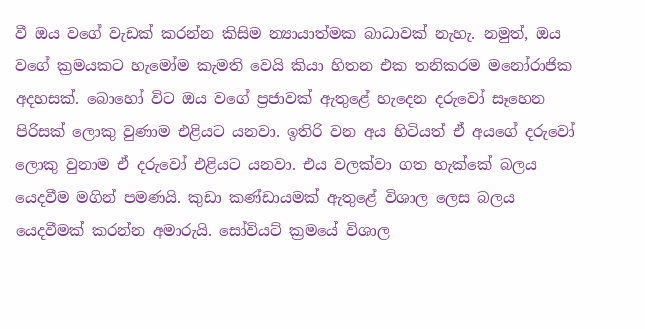වී ඔය වගේ වැඩක් කරන්න කිසිම න්‍යායාත්මක බාධාවක් නැහැ. නමුත්, ඔය වගේ ක්‍රමයකට හැමෝම කැමති වෙයි කියා හිතන එක තනිකරම මනෝරාජික අදහසක්. බොහෝ විට ඔය වගේ ප්‍රජාවක් ඇතුළේ හැදෙන දරුවෝ සෑහෙන පිරිසක් ලොකු වුණාම එළියට යනවා. ඉතිරි වන අය හිටියත් ඒ අයගේ දරුවෝ ලොකු වුනාම ඒ දරුවෝ එළියට යනවා. එය වලක්වා ගත හැක්කේ බලය යෙදවීම මගින් පමණයි. කුඩා කණ්ඩායමක් ඇතුළේ විශාල ලෙස බලය යෙදවීමක් කරන්න අමාරුයි. සෝවියට් ක්‍රමයේ විශාල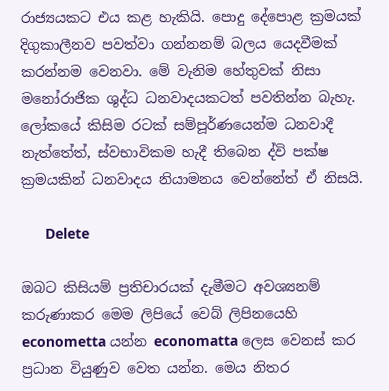රාජ්‍යයකට එය කළ හැකියි. පොදු දේපොළ ක්‍රමයක් දිගුකාලීනව පවත්වා ගන්නනම් බලය යෙදවීමක් කරන්නම වෙනවා. මේ වැනිම හේතුවක් නිසා මනෝරාජික ශුද්ධ ධනවාදයකටත් පවතින්න බැහැ. ලෝකයේ කිසිම රටක් සම්පූර්ණයෙන්ම ධනවාදී නැත්තේත්, ස්වභාවිකම හැදී තිබෙන ද්වි පක්ෂ ක්‍රමයකින් ධනවාදය නියාමනය වෙන්නේත් ඒ නිසයි.

      Delete

ඔබට කිසියම් ප්‍රතිචාරයක් දැමීමට අවශ්‍යනම් කරුණාකර මෙම ලිපියේ වෙබ් ලිපිනයෙහි econometta යන්න economatta ලෙස වෙනස් කර ප්‍රධාන වියුණුව වෙත යන්න. මෙය නිතර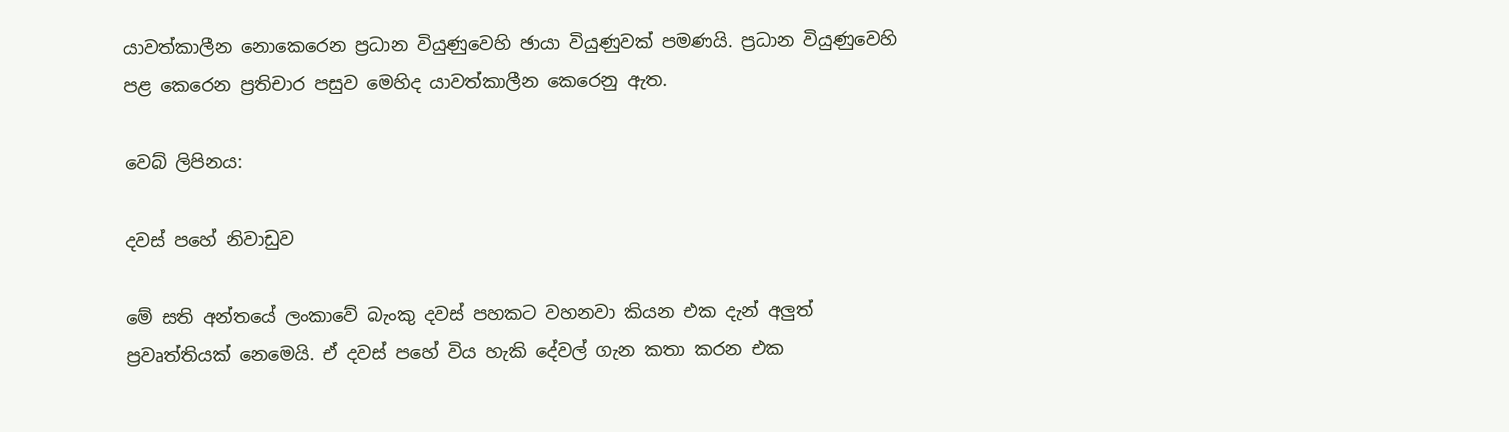යාවත්කාලීන නොකෙරෙන ප්‍රධාන වියුණුවෙහි ඡායා වියුණුවක් පමණයි. ප්‍රධාන වියුණුවෙහි පළ කෙරෙන ප්‍රතිචාර පසුව මෙහිද යාවත්කාලීන කෙරෙනු ඇත.

වෙබ් ලිපිනය:

දවස් පහේ නිවාඩුව

මේ සති අන්තයේ ලංකාවේ බැංකු දවස් පහකට වහනවා කියන එක දැන් අලුත් ප්‍රවෘත්තියක් නෙමෙයි. ඒ දවස් පහේ විය හැකි දේවල් ගැන කතා කරන එක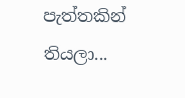පැත්තකින් තියලා...